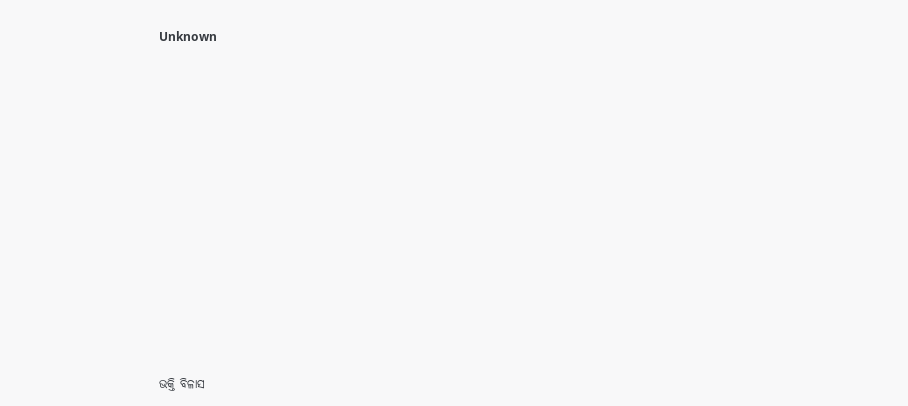Unknown



















ଭକ୍ତି ବିଳାସ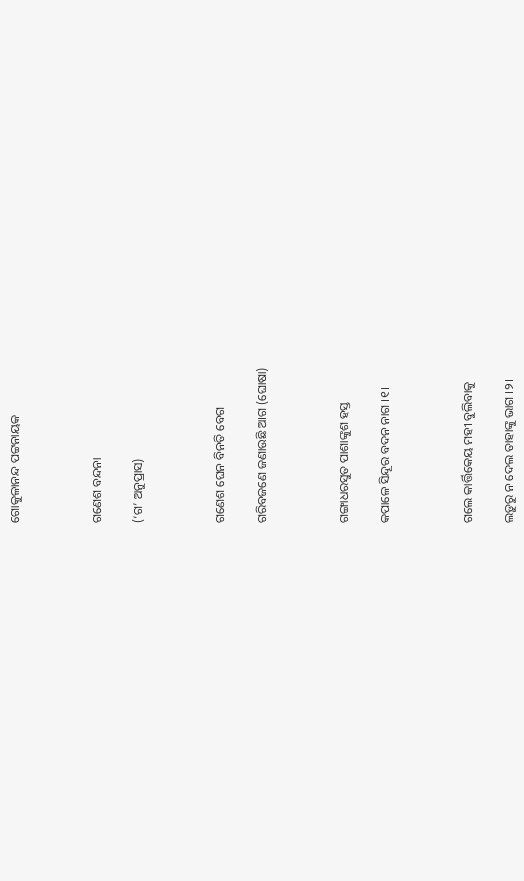ଗୋକୁଳାନନ୍ଦ ପଟ୍ଟନାୟକ



ଗଣେଶ ବନ୍ଦନା

(‘ଗ’ ଅନୁପ୍ରାସ)



ଗଣେଶ ଘେନ ବିନତି ବେଗ

ଗରିବଜଣେ ଜଣାଉଛି ଆଗ (ଘୋଷା)



ଗଙ୍ଗାଧରସୁତ ପାଶାଙ୍କୁଶ ହସ୍ତ

କପାଳେ ସିନ୍ଦୂର ବଦନ ନାଗ ।୧।



ଗଲେ କାର୍ତ୍ତିକେୟ ମହୀ ବୁଲିବାକୁ

ଲଡ଼ୁରୁ ନ ଦେଲ ତାହାଙ୍କୁ ଭାଗ ।୨।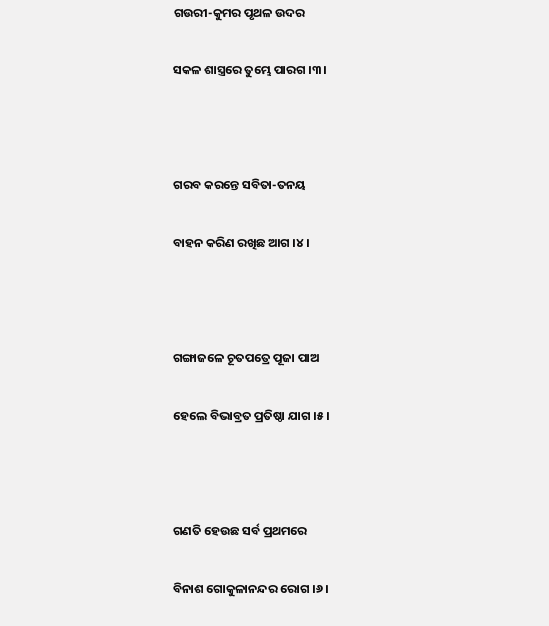ଗଉରୀ-କୁମର ପୃଥଳ ଉଦର

ସକଳ ଶାସ୍ତ୍ରରେ ତୁମ୍ଭେ ପାରଗ ।୩।



ଗରବ କରନ୍ତେ ସବିତା-ତନୟ

ବାହନ କରିଣ ରଖିଛ ଆଗ ।୪।



ଗଙ୍ଗାଜଳେ ଚୂତପତ୍ରେ ପୂଜା ପାଅ

ହେଲେ ବିଭାବ୍ରତ ପ୍ରତିଷ୍ଠା ଯାଗ ।୫।



ଗଣତି ହେଉଛ ସର୍ବ ପ୍ରଥମରେ

ବିନାଶ ଗୋକୁଳାନନ୍ଦର ରୋଗ ।୬।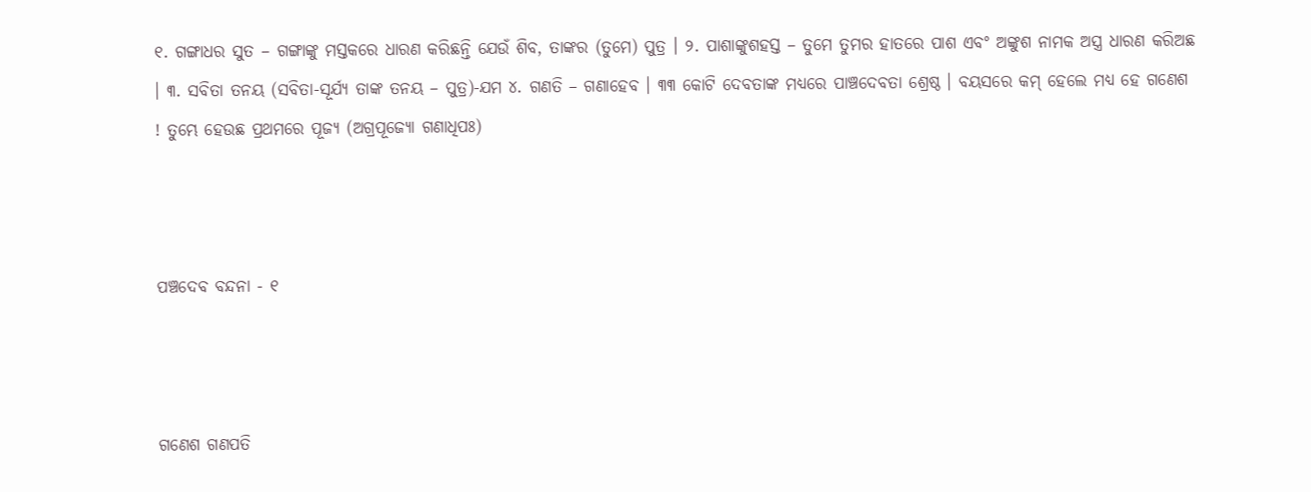୧. ଗଙ୍ଗାଧର ସୁତ – ଗଙ୍ଗାଙ୍କୁ ମସ୍ତକରେ ଧାରଣ କରିଛନ୍ତି ଯେଉଁ ଶିବ, ତାଙ୍କର (ତୁମେ) ପୁତ୍ର । ୨. ପାଶାଙ୍କୁଶହସ୍ତ – ତୁମେ ତୁମର ହାତରେ ପାଶ ଏବଂ ଅଙ୍କୁଶ ନାମକ ଅସ୍ତ୍ର ଧାରଣ କରିଅଛ । ୩. ସବିତା ତନୟ (ସବିତା-ସୂର୍ଯ୍ୟ ତାଙ୍କ ତନୟ – ପୁତ୍ର)-ଯମ ୪. ଗଣତି – ଗଣାହେବ । ୩୩ କୋଟି ଦେବତାଙ୍କ ମଧ୍ୟରେ ପାଞ୍ଚଦେବତା ଶ୍ରେଷ୍ଠ । ବୟସରେ କମ୍ ହେଲେ ମଧ୍ୟ ହେ ଗଣେଶ ! ତୁମ୍ଭେ ହେଉଛ ପ୍ରଥମରେ ପୂଜ୍ୟ (ଅଗ୍ରପୂଜ୍ୟୋ ଗଣାଧିପଃ)



ପଞ୍ଚଦେବ ବନ୍ଦନା - ୧



ଗଣେଶ ଗଣପତି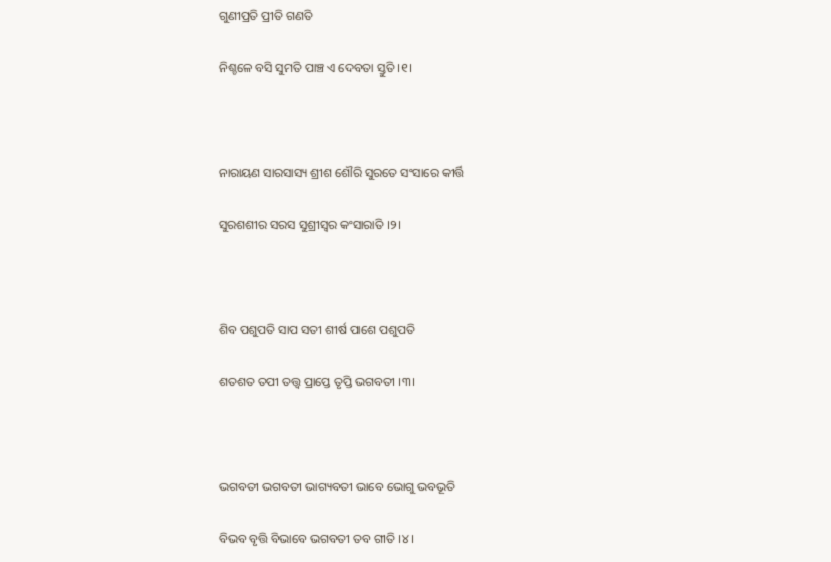ଗୁଣୀପ୍ରତି ପ୍ରୀତି ଗଣତି

ନିଶ୍ଚଳେ ବସି ସୁମତି ପାଞ୍ଚ ଏ ଦେବତା ସ୍ତୁତି ।୧।



ନାରାୟଣ ସାରସାସ୍ୟ ଶ୍ରୀଶ ଶୌରି ସୁରତେ ସଂସାରେ କୀର୍ତ୍ତି

ସୁରଶଶୀର ସରସ ସୁଶ୍ରୀସ୍ଵର କଂସାରାତି ।୨।



ଶିବ ପଶୁପତି ସାପ ସତୀ ଶୀର୍ଷ ପାଶେ ପଶୁପତି

ଶତଶତ ତପୀ ତତ୍ତ୍ଵ ପ୍ରାପ୍ତେ ତୃପ୍ତି ଭଗବତୀ ।୩।



ଭଗବତୀ ଭଗବତୀ ଭାଗ୍ୟବତୀ ଭାବେ ଭୋଗୁ ଭବଭୂତି

ବିଭବ ବୃତ୍ତି ବିଭାବେ ଭଗବତୀ ତବ ଗୀତି ।୪।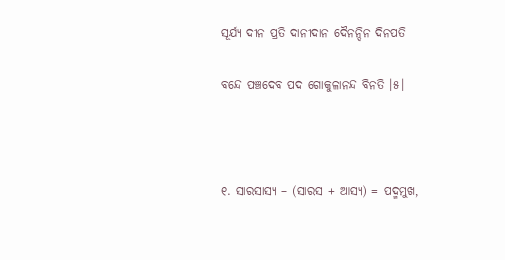ସୂର୍ଯ୍ୟ ଦୀନ ପ୍ରତି ଦାନୀଦାନ ଦୈନନ୍ଦିନ ଦିନପତି

ବନ୍ଦେ ପଞ୍ଚଦେବ ପଦ ଗୋକୁଳାନନ୍ଦ ବିନତି ।୫।



୧. ସାରସାସ୍ୟ – (ସାରସ + ଆସ୍ୟ) = ପଦ୍ମମୁଖ,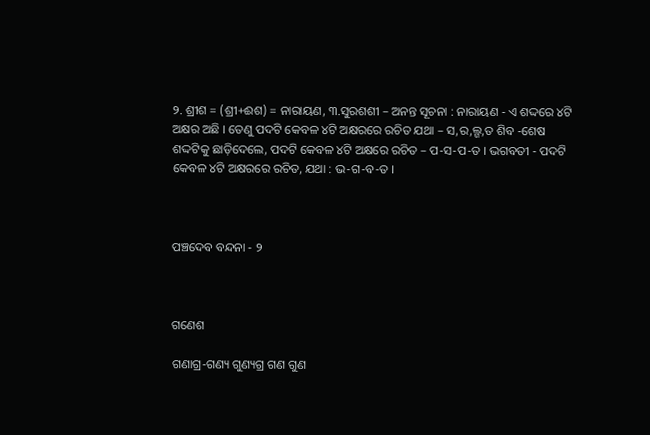୨. ଶ୍ରୀଶ = (ଶ୍ରୀ+ଈଶ) = ନାରାୟଣ, ୩.ସୁରଶଶୀ – ଅନନ୍ତ ସୂଚନା : ନାରାୟଣ - ଏ ଶଦ୍ଦରେ ୪ଟି ଅକ୍ଷର ଅଛି । ତେଣୁ ପଦଟି କେବଳ ୪ଟି ଅକ୍ଷରରେ ରଚିତ ଯଥା – ସ,ର,ଲ୍ଗ,ତ ଶିବ -ଶେଷ ଶଦ୍ଦଟିକୁ ଛାଡ଼ିଦେଲେ, ପଦଟି କେବଳ ୪ଟି ଅକ୍ଷରେ ରଚିତ – ପ-ସ-ପ-ତ । ଭଗବତୀ - ପଦଟି କେବଳ ୪ଟି ଅକ୍ଷରରେ ରଚିତ, ଯଥା : ଭ-ଗ-ବ-ତ ।



ପଞ୍ଚଦେବ ବନ୍ଦନା - ୨



ଗଣେଶ

ଗଣାଗ୍ର-ଗଣ୍ୟ ଗୁଣ୍ୟଗ୍ର ଗଣ ଗୁଣ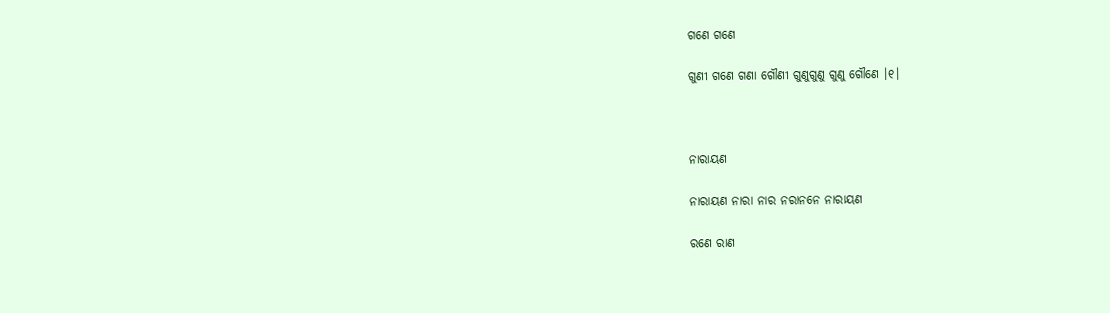ଗଣେ ଗଣେ

ଗୁଣୀ ଗଣେ ଗଣା ଗୌଣୀ ଗୁଣୁଗୁଣୁ ଗୁଣୁ ଗୌଣେ ।୧।



ନାରାୟଣ

ନାରାୟଣ ନାରା ନାର ନରାନନେ ନାରାୟଣ

ରଣେ ରାଣ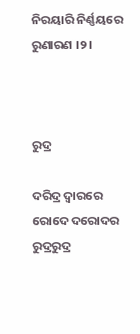ନିରୟାରି ନିର୍ଣ୍ଣୟରେ ରୁଣାରଣ ।୨।



ରୁଦ୍ର

ଦରିଦ୍ର ଦ୍ଵାରରେ ରୋଦେ ଦରୋଦର ରୁଦ୍ରରୁଦ୍ର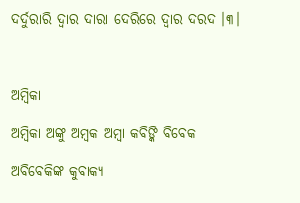ଦର୍ଦୁରାରି ଦ୍ଵାର ଦାରା ଦେରିରେ ଦ୍ଵାର ଦରଦ ।୩।



ଅମ୍ଵିକା

ଅମ୍ଵିକା ଅଙ୍କୁ ଅମ୍ବକ ଅମ୍ବା କବିଙ୍କି ବିବେକ

ଅବିବେକିଙ୍କ କୁବାକ୍ୟ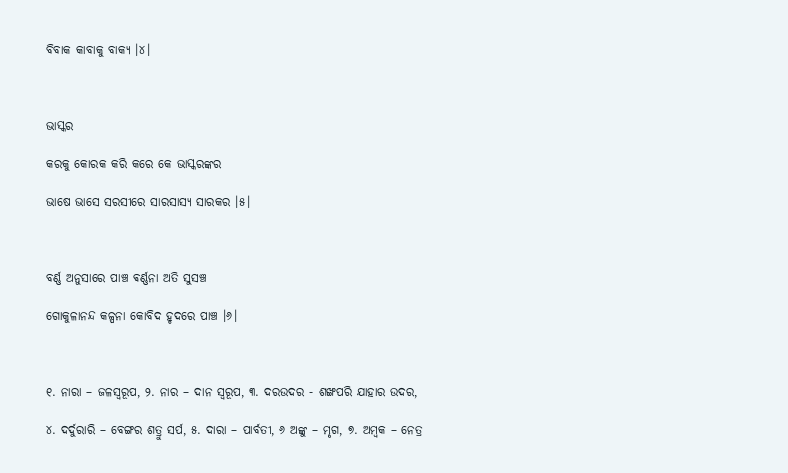ବିବାକ କାବାକୁ ବାକ୍ୟ ।୪।



ଭାସ୍କର

କରକୁ କୋରକ କରି କରେ କେ ଭାସ୍କରଙ୍କର

ଭାଷେ ଭାସେ ସରସୀରେ ସାରସାସ୍ୟ ସାରକର ।୫।



ବର୍ଣ୍ଣ ଅନୁସାରେ ପାଞ୍ଚ ଵର୍ଣ୍ଣନା ଅତି ସୁସଞ୍ଚ

ଗୋକୁଳାନନ୍ଦ କଳ୍ପନା କୋବିଦ ହୃଦରେ ପାଞ୍ଚ ।୬।



୧. ନାରା – ଜଳସ୍ଵରୂପ, ୨. ନାର – ଦାନ ସ୍ଵରୂପ, ୩. ଦରଉଦର - ଶଙ୍ଖପରି ଯାହାର ଉଦର,

୪. ଦର୍ଦୁରାରି – ବେଙ୍ଗର ଶତ୍ରୁ ସର୍ପ, ୫. ଦାରା – ପାର୍ବତୀ, ୬ ଅଙ୍କୁ – ମୃଗ, ୭. ଅମ୍ବକ – ନେତ୍ର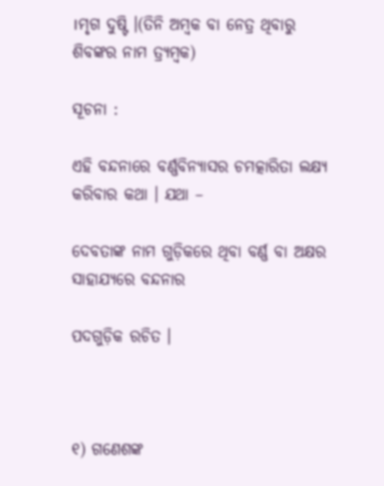।ମୃଗ ଦୁଷ୍ଟି ।(ତିନି ଅମ୍ବକ ବା ନେତ୍ର ଥିବାରୁ ଶିବଙ୍କର ନାମ ତ୍ର୍ୟମ୍ବକ)

ସୂଚନା :

ଏହି ବନ୍ଦନାରେ ବର୍ଣ୍ଣବିନ୍ୟାସର ଚମତ୍କାରିତା ଲକ୍ଷ୍ୟ କରିବାର କଥା । ଯଥା –

ଦେବତାଙ୍କ ନାମ ଗୁଡ଼ିକରେ ଥିବା ବର୍ଣ୍ଣ ବା ଅକ୍ଷର ସାହାଯ୍ୟରେ ବନ୍ଦନାର

ପଦଗୁଡ଼ିକ ରଚିତ ।



୧) ଗଣେଶଙ୍କ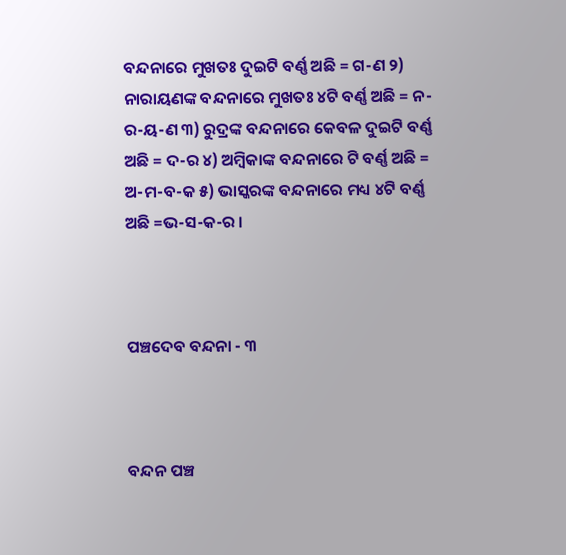ବନ୍ଦନାରେ ମୁଖତଃ ଦୁଇଟି ବର୍ଣ୍ଣ ଅଛି = ଗ-ଣ ୨) ନାରାୟଣଙ୍କ ବନ୍ଦନାରେ ମୁଖତଃ ୪ଟି ବର୍ଣ୍ଣ ଅଛି = ନ-ର-ୟ-ଣ ୩) ରୁଦ୍ରଙ୍କ ବନ୍ଦନାରେ କେବଳ ଦୁଇଟି ବର୍ଣ୍ଣ ଅଛି = ଦ-ର ୪) ଅମ୍ଵିକାଙ୍କ ବନ୍ଦନାରେ ଟି ବର୍ଣ୍ଣ ଅଛି = ଅ-ମ-ବ-କ ୫) ଭାସ୍କରଙ୍କ ବନ୍ଦନାରେ ମଧ୍ୟ ୪ଟି ବର୍ଣ୍ଣ ଅଛି =ଭ-ସ-କ-ର ।



ପଞ୍ଚଦେବ ବନ୍ଦନା - ୩



ବନ୍ଦନ ପଞ୍ଚ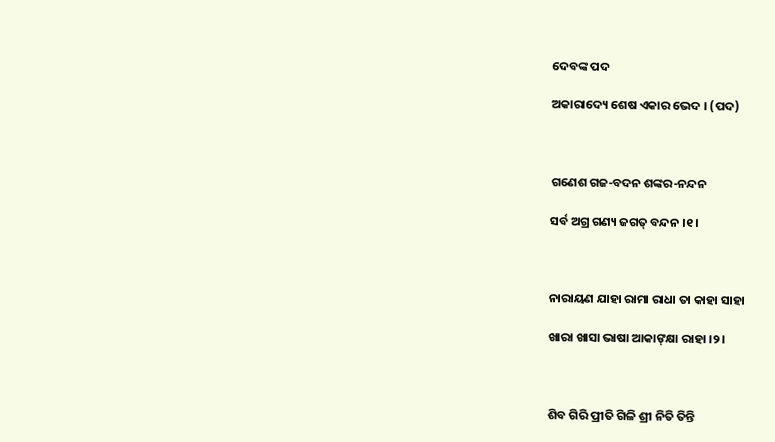ଦେବଙ୍କ ପଦ

ଅକାରାଦ୍ୟେ ଶେଷ ଏକାର ଭେଦ । (ପଦ)



ଗଣେଶ ଗଜ-ବଦନ ଶଙ୍କର-ନନ୍ଦନ

ସର୍ବ ଅଗ୍ର ଗଣ୍ୟ ଜଗତ୍ ବନ୍ଦନ ।୧।



ନାରାୟଣ ଯାହା ରାମା ରାଧା ତା କାହା ସାହା

ଖାରା ଖାସା ଭାଷା ଆକାଙ୍‌କ୍ଷା ରାହା ।୨।



ଶିବ ଗିରି ପ୍ରୀତି ଗିଳି ଶ୍ରୀ ନିତି ତିନ୍ତି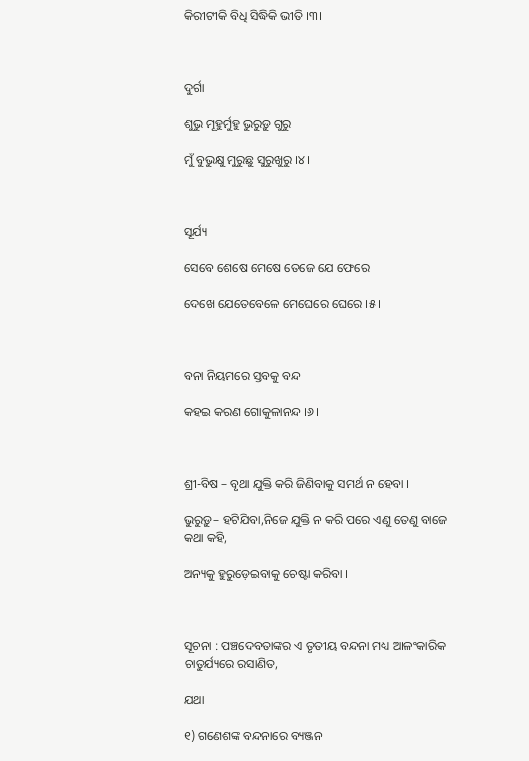କିରୀଟୀକି ବିଧି ସିଦ୍ଧିକି ଭୀତି ।୩।



ଦୁର୍ଗା

ଶୁଭୁ ମୂହୁର୍ମୁହୁ ଭୁରୁଡ଼ୁ ଗୁରୁ

ମୁଁ ବୁଭୁକ୍ଷୁ ମୁରୁଛୁ ସୁରୁଖୁରୁ ।୪।



ସୂର୍ଯ୍ୟ

ସେବେ ଶେଷେ ମେଷେ ତେଜେ ଯେ ଫେରେ

ଦେଖେ ଯେତେବେଳେ ମେଘେରେ ଘେରେ ।୫।



ବନା ନିୟମରେ ସ୍ତବକୁ ବନ୍ଦ

କହଇ କରଣ ଗୋକୁଳାନନ୍ଦ ।୬।



ଶ୍ରୀ-ବିଷ – ବୃଥା ଯୁକ୍ତି କରି ଜିଣିବାକୁ ସମର୍ଥ ନ ହେବା ।

ଭୁରୁଡ଼ୁ– ହଟିଯିବା,ନିଜେ ଯୁକ୍ତି ନ କରି ପରେ ଏଣୁ ତେଣୁ ବାଜେ କଥା କହି,

ଅନ୍ୟକୁ ହୁରୁଡ଼େଇବାକୁ ଚେଷ୍ଟା କରିବା ।



ସୂଚନା : ପଞ୍ଚଦେବତାଙ୍କର ଏ ତୃତୀୟ ବନ୍ଦନା ମଧ୍ୟ ଆଳଂକାରିକ ଚାତୁର୍ଯ୍ୟରେ ରସାଣିତ,

ଯଥା

୧) ଗଣେଶଙ୍କ ବନ୍ଦନାରେ ବ୍ୟଞ୍ଜନ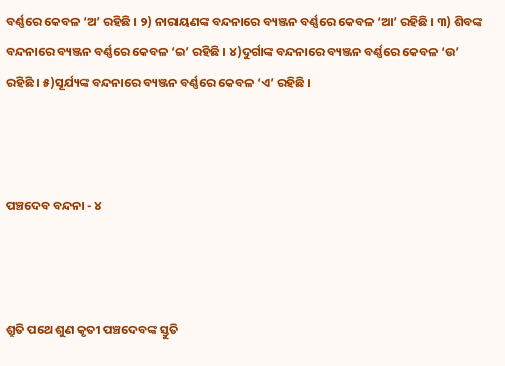ବର୍ଣ୍ଣରେ କେବଳ ‘ଅ’ ରହିଛି । ୨) ନାରାୟଣଙ୍କ ବନ୍ଦନାରେ ବ୍ୟଞ୍ଜନ ବର୍ଣ୍ଣରେ କେବଳ ‘ଆ’ ରହିଛି । ୩) ଶିବଙ୍କ ବନ୍ଦନାରେ ବ୍ୟଞ୍ଜନ ବର୍ଣ୍ଣରେ କେବଳ ‘ଇ’ ରହିଛି । ୪)ଦୁର୍ଗାଙ୍କ ବନ୍ଦନାରେ ବ୍ୟଞ୍ଜନ ବର୍ଣ୍ଣରେ କେବଳ ‘ଉ’ ରହିଛି । ୫)ସୂର୍ଯ୍ୟଙ୍କ ବନ୍ଦନାରେ ବ୍ୟଞ୍ଜନ ବର୍ଣ୍ଣରେ କେବଳ ‘ଏ’ ରହିଛି ।



ପଞ୍ଚଦେବ ବନ୍ଦନା - ୪



ଶ୍ରୁତି ପଥେ ଶୁଣ କୃତୀ ପଞ୍ଚଦେବଙ୍କ ସ୍ତୁତି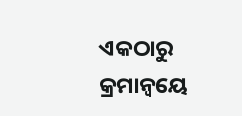ଏକଠାରୁ କ୍ରମାନ୍ଵୟେ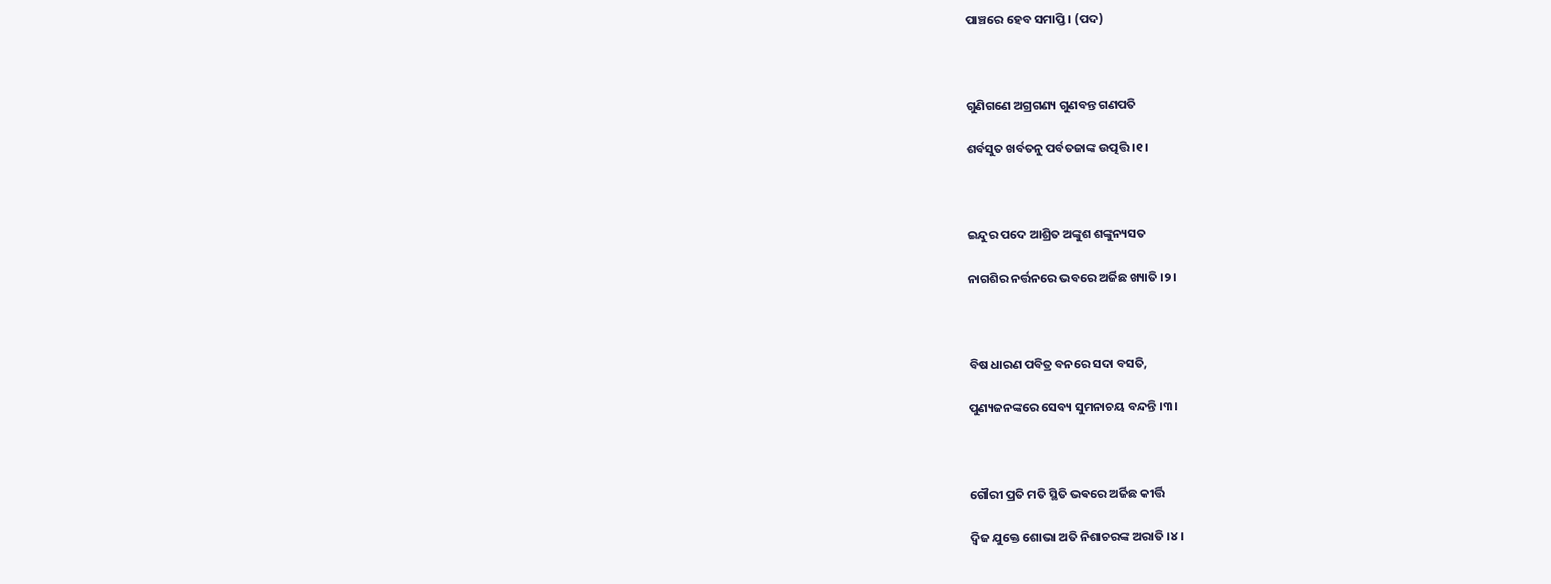ପାଞ୍ଚରେ ହେବ ସମାପ୍ତି । (ପଦ)



ଗୁଣିଗଣେ ଅଗ୍ରଗଣ୍ୟ ଗୁଣବନ୍ତ ଗଣପତି

ଶର୍ବସୁତ ଖର୍ବତନୁ ପର୍ବତଜାଙ୍କ ଉତ୍ପତ୍ତି ।୧।



ଇନ୍ଦୁର ପଦେ ଆଶ୍ରିତ ଅଙ୍କୁଶ ଶଙ୍କୁନ୍ୟସତ

ନାଗଶିର ନର୍ତ୍ତନରେ ଭବରେ ଅର୍ଜିଛ ଖ୍ୟାତି ।୨।



ବିଷ ଧାରଣ ପବିତ୍ର ବନରେ ସଦା ବସତି,

ପୁଣ୍ୟଜନଙ୍କରେ ସେବ୍ୟ ସୁମନାଚୟ ବନ୍ଦନ୍ତି ।୩।



ଗୌରୀ ପ୍ରତି ମତି ସ୍ଥିତି ଭଵରେ ଅର୍ଜିଛ କୀର୍ତ୍ତି

ଦ୍ଵିଜ ଯୁକ୍ତେ ଶୋଭା ଅତି ନିଶାଚରଙ୍କ ଅରାତି ।୪।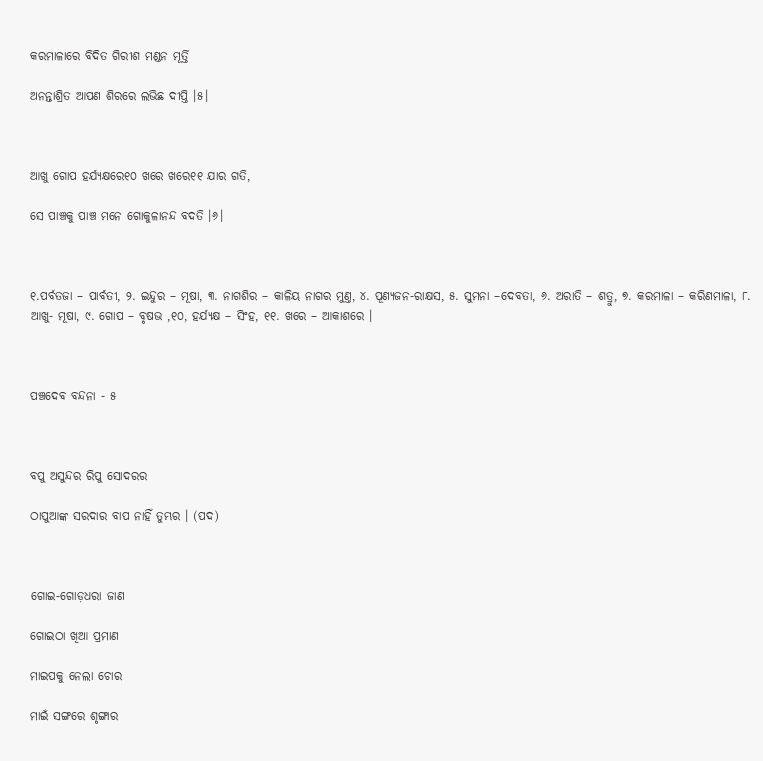କରମାଳାରେ ବିଦିତ ଗିରୀଶ ମଣ୍ଡନ ମୂର୍ତ୍ତି

ଅନନ୍ତାଶ୍ରିତ ଆପଣ ଶିରରେ ଲଭିଛ ଦୀପ୍ତି ।୫।



ଆଖୁ ଗୋପ ହର୍ଯ୍ୟକ୍ଷରେ୧୦ ଖରେ ଖରେ୧୧ ଯାର ଗତି,

ସେ ପାଞ୍ଚକୁ ପାଞ୍ଚ ମନେ ଗୋକୁଳାନନ୍ଦ ବଦତି ।୬।



୧.ପର୍ବତଜା – ପାର୍ବତୀ, ୨. ଇନ୍ଦୁର – ମୂଷା, ୩. ନାଗଶିର – କାଳିୟ ନାଗର ମୁଣ୍ତ, ୪. ପୂଣ୍ୟଜନ-ରାକ୍ଷସ, ୫. ସୁମନା –ଦେବତା, ୬. ଅରାତି – ଶତ୍ରୁ, ୭. କରମାଳା – କରିଣମାଳା, ୮. ଆଖୁ- ମୂଷା, ୯. ଗୋପ – ବୃଷଭ ,୧୦, ହର୍ଯ୍ୟକ୍ଷ – ସିଂହ, ୧୧. ଖରେ – ଆକାଶରେ ।



ପଞ୍ଚଦେବ ବନ୍ଦନା - ୫



ବପୁ ଅସୁନ୍ଦର ରିପୁ ସୋଦରର

ଠାପୁଆଙ୍କ ସରଦାର ବାପ ନାହିଁ ତୁମ୍ଭର । (ପଦ)



ଗୋଇ-ଗୋଡ଼ଧରା ଜାଣ

ଗୋଇଠା ଖିଆ ପ୍ରମାଣ

ମାଇପକୁ ନେଲା ଚୋର

ମାଇଁ ସଙ୍ଗରେ ଶୃଙ୍ଗାର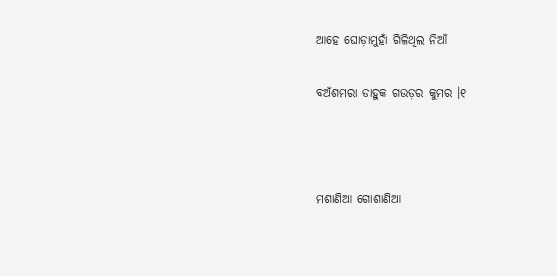ଆହେ ଘୋଡ଼ାମୁହାଁ ଗିଳିଥିଲ ନିଆଁ

ବଅଁଶମରା ଡାହୁକ ଗଉଡ଼ର କୁମର ।୧



ମଶାଣିଆ ଗୋଶାଣିଆ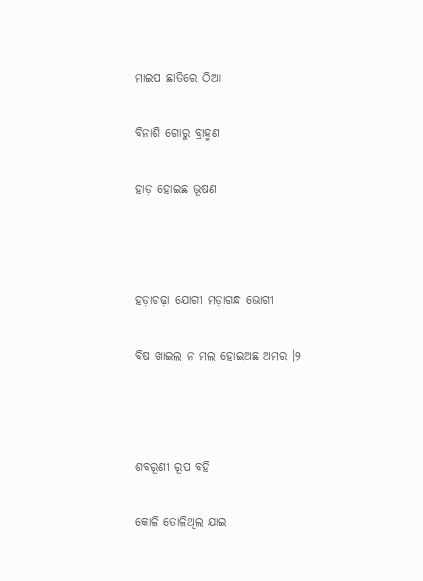ମାଇପ ଛାତିରେ ଠିଆ

ବିନାଶି ଗୋରୁ ବ୍ରାହ୍ମଣ

ହାଡ଼ ହୋଇଛ ଭୂଷଣ



ହଡ଼ାଚଢ଼ା ଯୋଗୀ ମଡ଼ାଗନ୍ଧ ଭୋଗୀ

ବିଷ ଖାଇଲ ନ ମଲ ହୋଇଅଛ ଅମର ।୨



ଶବରୂଣୀ ରୂପ ବହି

କୋଳି ତୋଳିଥିଲ ଯାଇ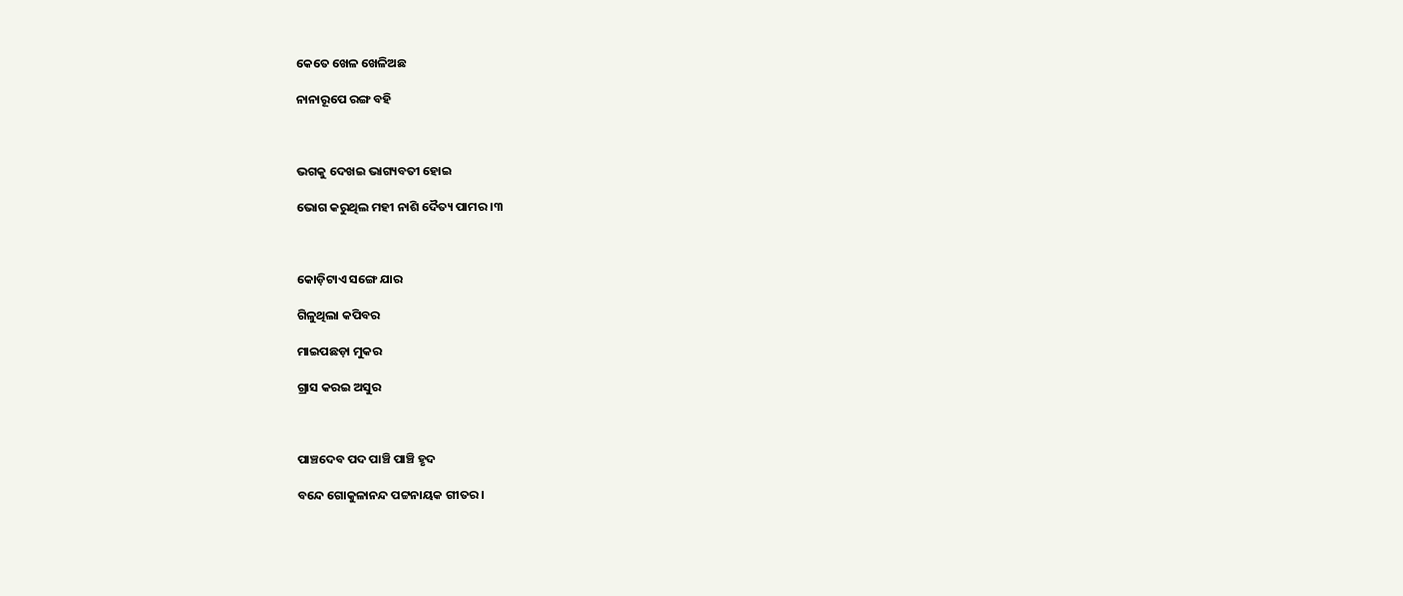କେତେ ଖେଳ ଖେଳିଅଛ

ନାନାରୂପେ ରଙ୍ଗ ବହି



ଭଗକୁ ଦେଖଇ ଭାଗ୍ୟବତୀ ହୋଇ

ଭୋଗ କରୁଥିଲ ମହୀ ନାଶି ଦୈତ୍ୟ ପାମର ।୩



କୋଡ଼ିଟାଏ ସଙ୍ଗେ ଯାର

ଗିଳୁଥିଲା କପିବର

ମାଇପଛଡ଼ା ମୁକର

ଗ୍ରାସ କରଇ ଅସୁର



ପାଞ୍ଚଦେବ ପଦ ପାଞ୍ଚି ପାଞ୍ଚି ହୃଦ

ବନ୍ଦେ ଗୋକୁଳାନନ୍ଦ ପଟ୍ଟନାୟକ ଗୀତର ।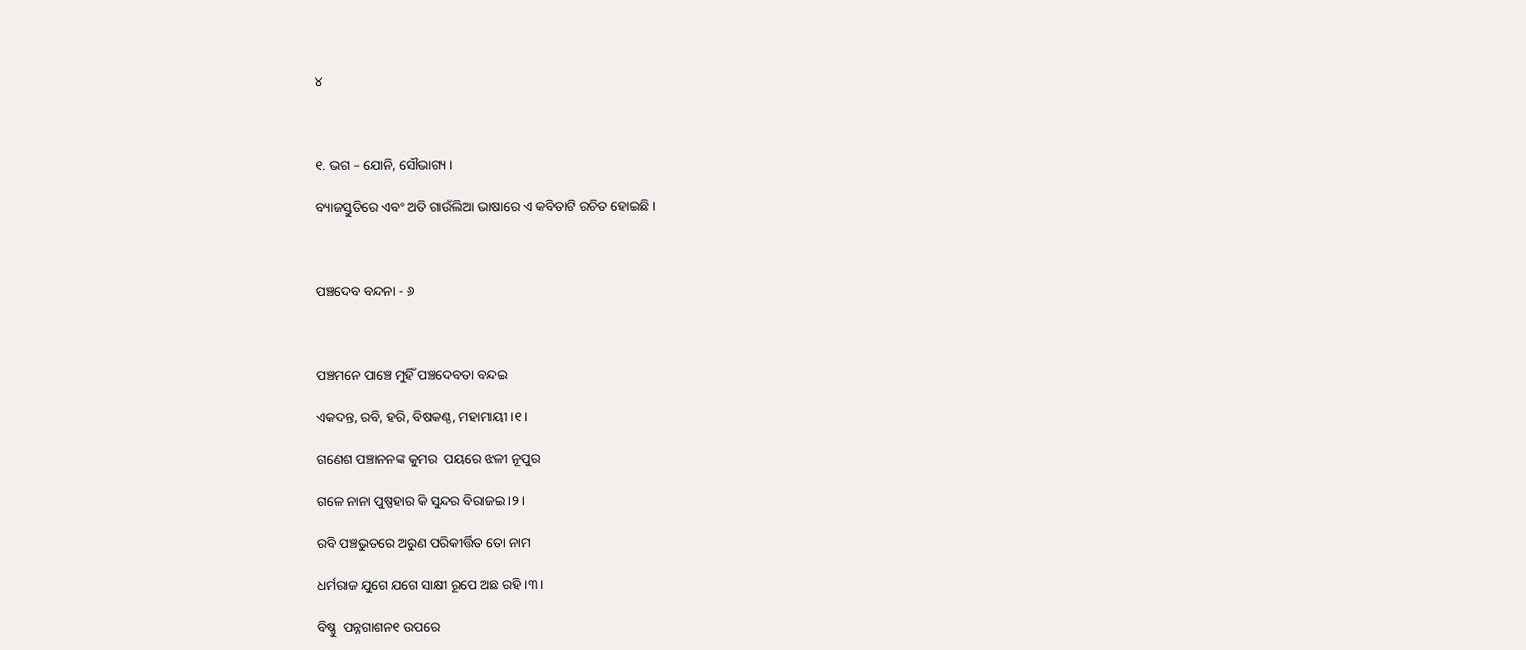୪



୧. ଭଗ – ଯୋନି, ସୌଭାଗ୍ୟ ।

ବ୍ୟାଜସ୍ତୁତିରେ ଏବଂ ଅତି ଗାଉଁଲିଆ ଭାଷାରେ ଏ କବିତାଟି ରଚିତ ହୋଇଛି ।



ପଞ୍ଚଦେବ ବନ୍ଦନା - ୬



ପଞ୍ଚମନେ ପାଞ୍ଚେ ମୁହିଁ ପଞ୍ଚଦେବତା ବନ୍ଦଇ

ଏକଦନ୍ତ, ରବି, ହରି, ବିଷକଣ୍ଠ, ମହାମାୟୀ ।୧।

ଗଣେଶ ପଞ୍ଚାନନଙ୍କ କୁମର  ପୟରେ ଝଳୀ ନୂପୁର

ଗଳେ ନାନା ପୁଷ୍ପହାର କି ସୁନ୍ଦର ବିରାଜଇ ।୨।

ରବି ପଞ୍ଚଭୁତରେ ଅରୁଣ ପରିକୀର୍ତ୍ତିତ ତୋ ନାମ

ଧର୍ମରାଜ ଯୁଗେ ଯଗେ ସାକ୍ଷୀ ରୂପେ ଅଛ ରହି ।୩।

ବିଷ୍ଣୁ  ପନ୍ନଗାଶନ୧ ଉପରେ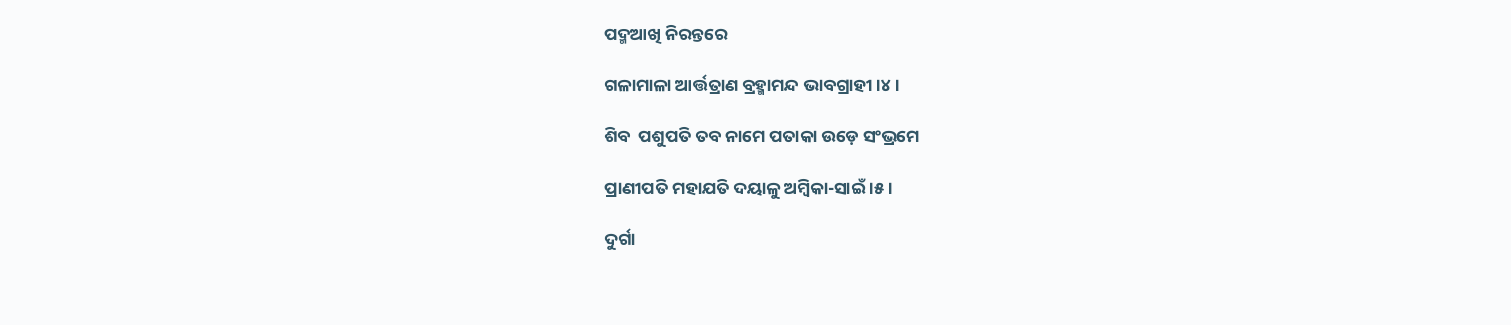ପଦ୍ମଆଖି ନିରନ୍ତରେ

ଗଳାମାଳା ଆର୍ତ୍ତତ୍ରାଣ ବ୍ରହ୍ମାମନ୍ଦ ଭାବଗ୍ରାହୀ ।୪।

ଶିବ  ପଶୁପତି ତବ ନାମେ ପତାକା ଉଡ଼େ ସଂଭ୍ରମେ

ପ୍ରାଣୀପତି ମହାଯତି ଦୟାଳୁ ଅମ୍ବିକା-ସାଇଁ ।୫।

ଦୁର୍ଗା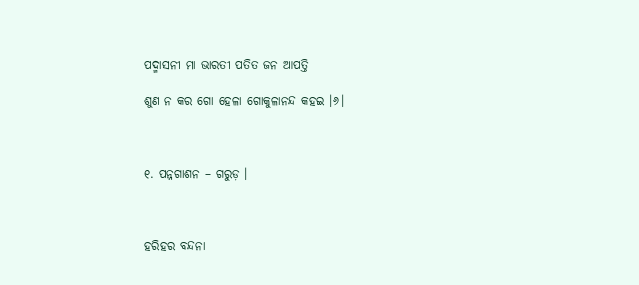ପଦ୍ମାସନୀ ମା ଭାରତୀ ପତିତ ଜନ ଆପତ୍ତି

ଶୁଣ ନ କର ଗୋ ହେଳା ଗୋକୁଳାନନ୍ଦ କହଇ ।୬।



୧. ପନ୍ନଗାଶନ – ଗରୁଡ଼ ।



ହରିହର ବନ୍ଦନା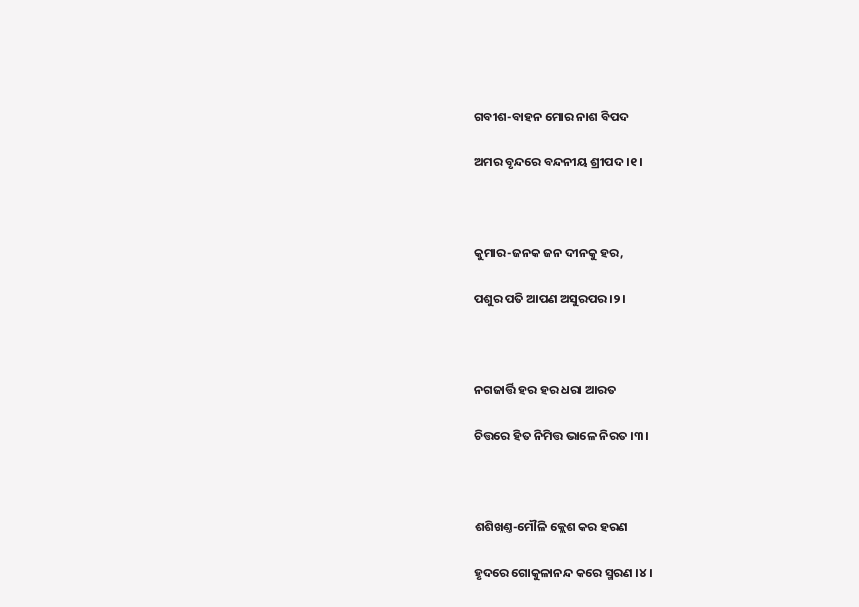ଗବୀଶ-ବାହନ ମୋର ନାଶ ବିପଦ

ଅମର ବୃନ୍ଦରେ ବନ୍ଦନୀୟ ଶ୍ରୀପଦ ।୧।



କୁମାର-ଜନକ ଜନ ଦୀନକୁ ହର,

ପଶୁର ପତି ଆପଣ ଅସୁରପର ।୨।



ନଗଜାର୍ତ୍ତି ହର ହର ଧରା ଆରତ

ଚିତ୍ତରେ ହିତ ନିମିତ୍ତ ଭାଳେ ନିରତ ।୩।



ଶଶିଖଣ୍ତ-ମୌଳି କ୍ଲେଶ କର ହରଣ

ହୃଦରେ ଗୋକୁଳାନନ୍ଦ କରେ ସ୍ମରଣ ।୪।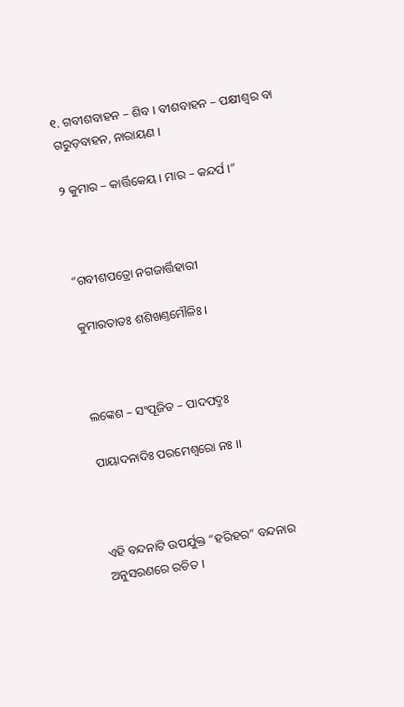୧. ଗବୀଶବାହନ – ଶିବ । ବୀଶବାହନ – ପକ୍ଷୀଶ୍ଵର ବା ଗରୁଡ଼ବାହନ, ନାରାୟଣ ।

୨ କୁମାର – କାର୍ତ୍ତିକେୟ । ମାର – କନ୍ଦର୍ପ ।”



“ଗବୀଶପତ୍ରୋ ନଗଜାର୍ତ୍ତିହାରୀ

କୁମାରତାତଃ ଶଶିଖଣ୍ତମୌଳିଃ ।



ଲଙ୍କେଶ – ସଂପୂଜିତ – ପାଦପଦ୍ମଃ

ପାୟାଦନାଦିଃ ପରମେଶ୍ଵରୋ ନଃ ।।



ଏହି ବନ୍ଦନାଟି ଉପର୍ଯୁକ୍ତ “ହରିହର” ବନ୍ଦନାର ଅନୁସରଣରେ ରଚିତ ।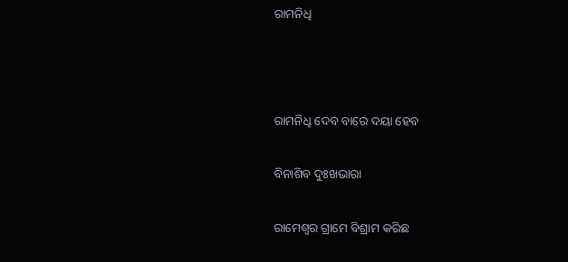ରାମନିଧି



ରାମନିଧି ଦେବ ବାରେ ଦୟା ହେବ

ବିନାଶିବ ଦୁଃଖଭାରା

ରାମେଶ୍ଵର ଗ୍ରାମେ ବିଶ୍ରାମ କରିଛ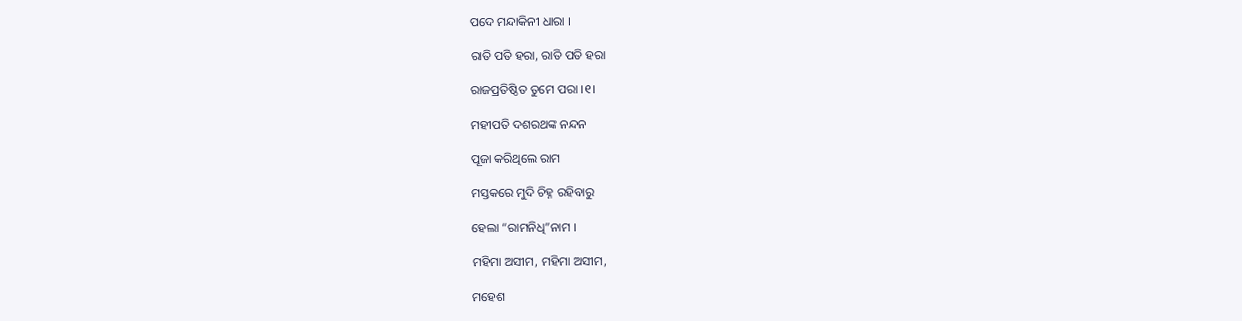ପଦେ ମନ୍ଦାକିନୀ ଧାରା ।

ରାତି ପତି ହରା, ରାତି ପତି ହରା

ରାଜପ୍ରତିଷ୍ଠିତ ତୁମେ ପରା ।୧।

ମହୀପତି ଦଶରଥଙ୍କ ନନ୍ଦନ

ପୂଜା କରିଥିଲେ ରାମ

ମସ୍ତକରେ ମୁଦି ଚିହ୍ନ ରହିବାରୁ

ହେଲା “ରାମନିଧି”ନାମ ।

ମହିମା ଅସୀମ, ମହିମା ଅସୀମ,

ମହେଶ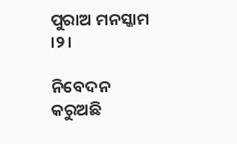ପୁରାଅ ମନସ୍କାମ ।୨।

ନିବେଦନ କରୁଅଛି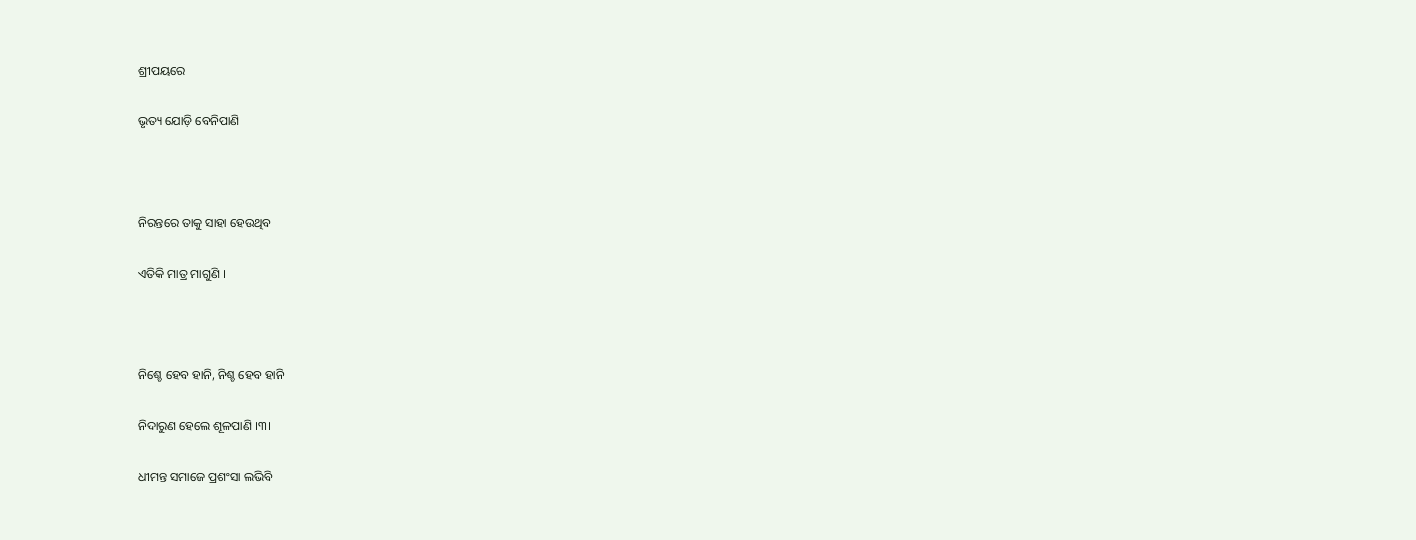ଶ୍ରୀପୟରେ

ଭୃତ୍ୟ ଯୋଡ଼ି ବେନିପାଣି



ନିରନ୍ତରେ ତାକୁ ସାହା ହେଉଥିବ

ଏତିକି ମାତ୍ର ମାଗୁଣି ।



ନିଶ୍ଚେ ହେବ ହାନି, ନିଶ୍ଚ ହେବ ହାନି

ନିଦାରୁଣ ହେଲେ ଶୂଳପାଣି ।୩।

ଧୀମନ୍ତ ସମାଜେ ପ୍ରଶଂସା ଲଭିବି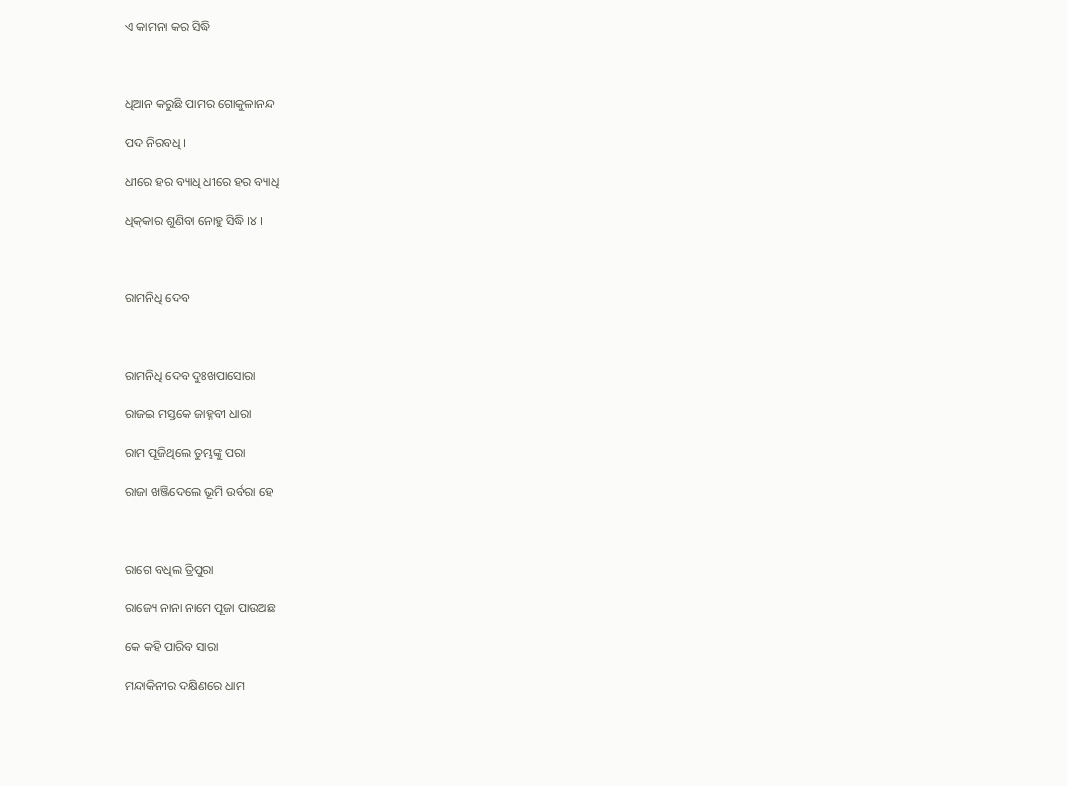ଏ କାମନା କର ସିଦ୍ଧି



ଧିଆନ କରୁଛି ପାମର ଗୋକୁଳାନନ୍ଦ

ପଦ ନିରବଧି ।

ଧୀରେ ହର ବ୍ୟାଧି ଧୀରେ ହର ବ୍ୟାଧି

ଧିକ୍‍କାର ଶୁଣିବା ନୋହୁ ସିଦ୍ଧି ।୪ ।



ରାମନିଧି ଦେବ



ରାମନିଧି ଦେବ ଦୁଃଖପାସୋରା

ରାଜଇ ମସ୍ତକେ ଜାହ୍ନବୀ ଧାରା

ରାମ ପୂଜିଥିଲେ ତୁମ୍ଭଙ୍କୁ ପରା

ରାଜା ଖଞ୍ଜିଦେଲେ ଭୂମି ଉର୍ବରା ହେ



ରାଗେ ବଧିଲ ତ୍ରିପୁରା

ରାଜ୍ୟେ ନାନା ନାମେ ପୂଜା ପାଉଅଛ

କେ କହି ପାରିବ ସାରା

ମନ୍ଦାକିନୀର ଦକ୍ଷିଣରେ ଧାମ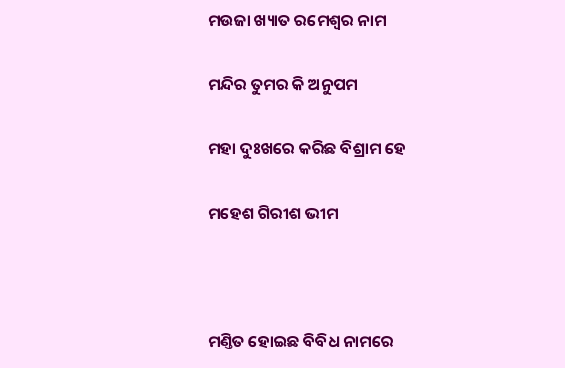ମଉଜା ଖ୍ୟାତ ରମେଶ୍ଵର ନାମ

ମନ୍ଦିର ତୁମର କି ଅନୁପମ

ମହା ଦୁଃଖରେ କରିଛ ବିଶ୍ରାମ ହେ

ମହେଶ ଗିରୀଶ ଭୀମ



ମଣ୍ତିତ ହୋଇଛ ବିବିଧ ନାମରେ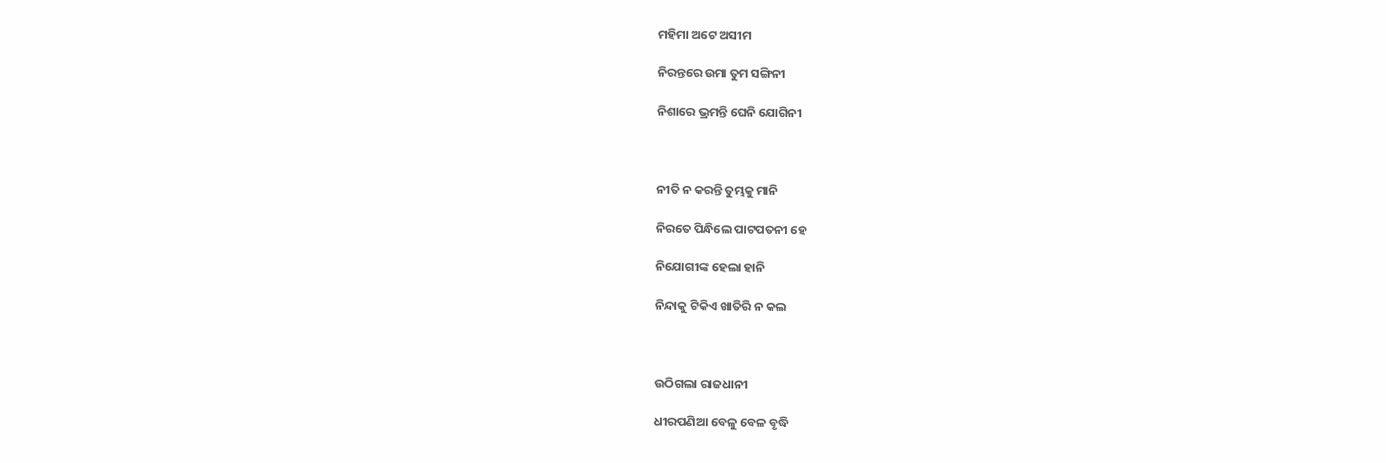ମହିମା ଅଟେ ଅସୀମ

ନିରନ୍ତରେ ଉମା ତୁମ ସଙ୍ଗିନୀ

ନିଶାରେ ଭ୍ରମନ୍ତି ଘେନି ଯୋଗିନୀ



ନୀତି ନ କରନ୍ତି ତୁମ୍ଭକୁ ମାନି

ନିରତେ ପିନ୍ଧିଲେ ପାଟପତନୀ ହେ

ନିଯୋଗୀଙ୍କ ହେଲା ହାନି

ନିନ୍ଦାକୁ ଟିକିଏ ଖାତିରି ନ କଲ



ଉଠିଗଲା ରାଜଧାନୀ

ଧୀରପଣିଆ ବେଳୁ ବେଳ ବୃଦ୍ଧି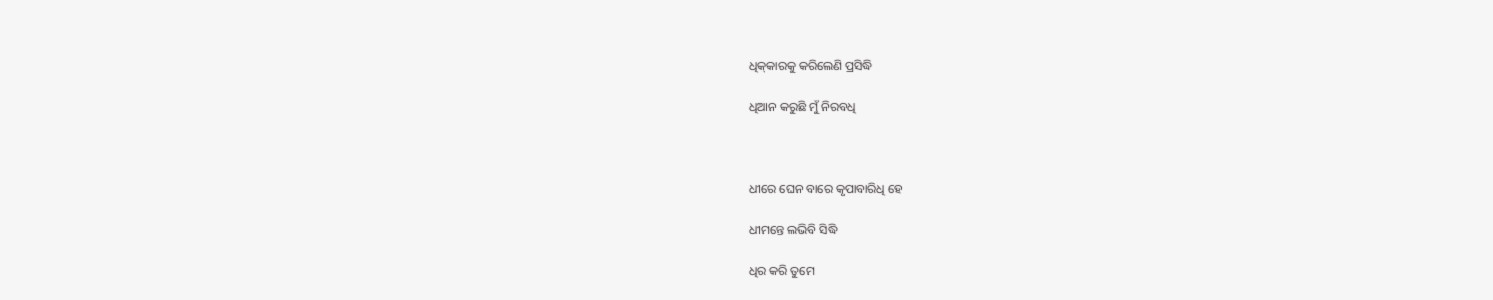ଧିକ୍‌କାରକୁ କରିଲେଣି ପ୍ରସିଦ୍ଧି

ଧିଆନ କରୁଛି ମୁଁ ନିରବଧି



ଧୀରେ ଘେନ ବାରେ କୃପାବାରିଧି ହେ

ଧୀମନ୍ତେ ଲଭିବି ସିଦ୍ଧି

ଧିର କରି ତୁମେ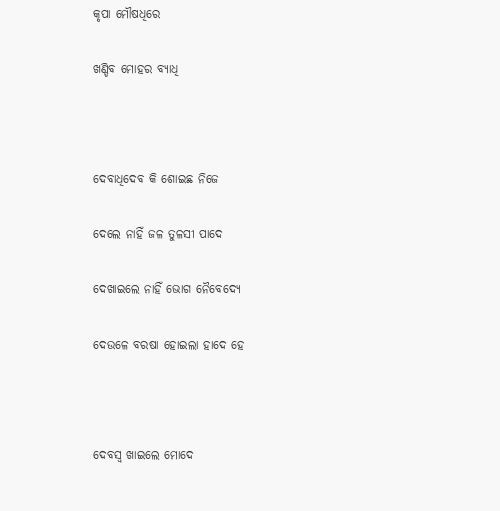କୃପା ମୌଷଧିରେ

ଖଣ୍ଡିବ ମୋହର ବ୍ୟାଧି



ଦେବାଧିଦେବ କି ଶୋଇଛ ନିଜେ

ଦେଲେ ନାହିଁ ଜଳ ତୁଳସୀ ପାଦେ

ଦେଖାଇଲେ ନାହିଁ ଭୋଗ ନୈବେଦ୍ୟେ

ଦେଉଳେ ବରଷା ହୋଇଲା ହାଦେ ହେ



ଦେବସ୍ଵ ଖାଇଲେ ମୋଦେ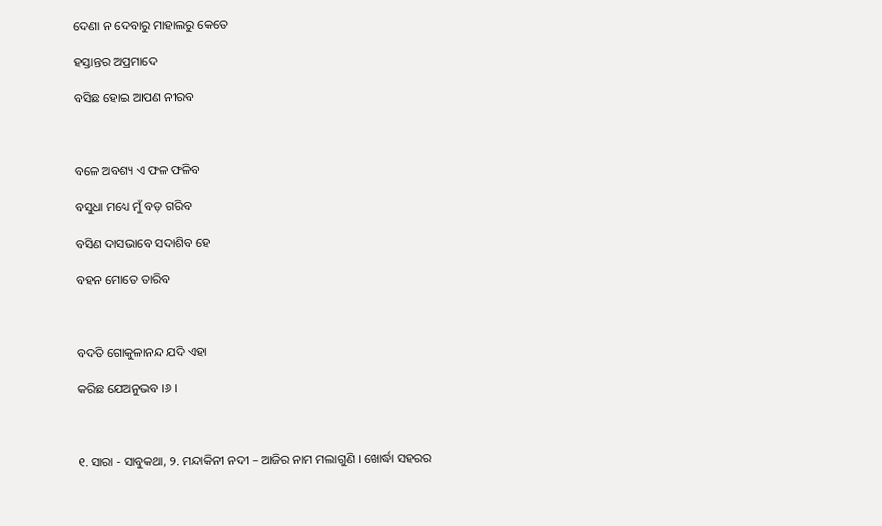ଦେଣା ନ ଦେବାରୁ ମାହାଲରୁ କେତେ

ହସ୍ତାନ୍ତର ଅପ୍ରମାଦେ

ବସିଛ ହୋଇ ଆପଣ ନୀରବ



ବଳେ ଅବଶ୍ୟ ଏ ଫଳ ଫଳିବ

ବସୁଧା ମଧ୍ୟେ ମୁଁ ବଡ଼ ଗରିବ

ବସିଣ ଦାସଭାବେ ସଦାଶିବ ହେ

ବହନ ମୋତେ ତାରିବ



ବଦତି ଗୋକୁଳାନନ୍ଦ ଯଦି ଏହା

କରିଛ ଯେଅନୁଭବ ।୬ ।



୧. ସାରା - ସାବୁକଥା, ୨. ମନ୍ଦାକିନୀ ନଦୀ – ଆଜିର ନାମ ମଲାଗୁଣି । ଖୋର୍ଦ୍ଧା ସହରର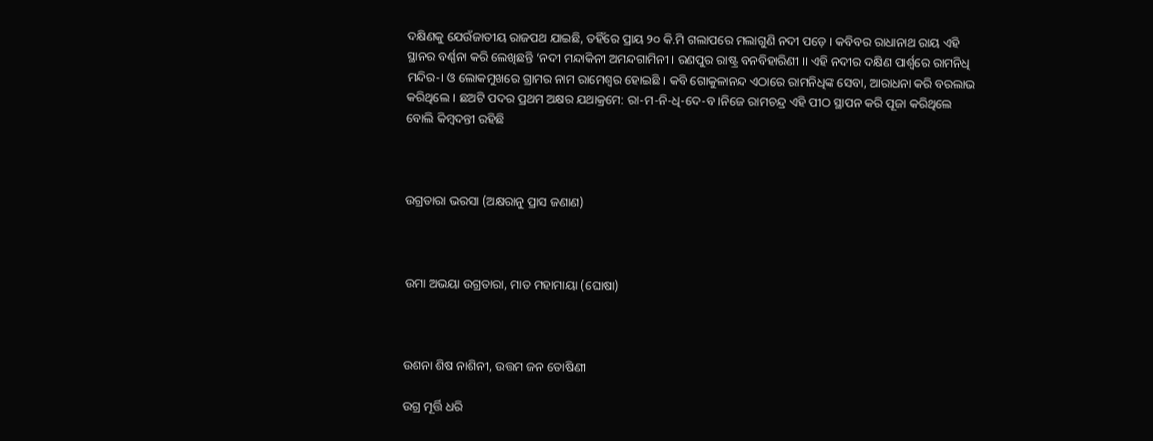ଦକ୍ଷିଣକୁ ଯେଉଁଜାତୀୟ ରାଜପଥ ଯାଇଛି, ତହିଁରେ ପ୍ରାୟ ୨୦ କି.ମି ଗଲାପରେ ମଲାଗୁଣି ନଦୀ ପଡ଼େ । କବିବର ରାଧାନାଥ ରାୟ ଏହି ସ୍ଥାନର ବର୍ଣ୍ଣନା କରି ଲେଖିଛନ୍ତି ‘ନଦୀ ମନ୍ଦାକିନୀ ଅମନ୍ଦଗାମିନୀ । ରଣପୁର ରାଷ୍ଟ୍ର ବନବିହାରିଣୀ ।। ଏହି ନଦୀର ଦକ୍ଷିଣ ପାର୍ଶ୍ଵରେ ରାମନିଧି ମନ୍ଦିର-। ଓ ଲୋକମୁଖରେ ଗ୍ରାମର ନାମ ରାମେଶ୍ଵର ହୋଇଛି । କବି ଗୋକୁଳାନନ୍ଦ ଏଠାରେ ରାମନିଧିଙ୍କ ସେବା, ଆରାଧନା କରି ବରଲାଭ କରିଥିଲେ । ଛଅଟି ପଦର ପ୍ରଥମ ଅକ୍ଷର ଯଥାକ୍ରମେ: ରା-ମ-ନି-ଧି-ଦେ-ବ ।ନିଜେ ରାମଚନ୍ଦ୍ର ଏହି ପୀଠ ସ୍ଥାପନ କରି ପୂଜା କରିଥିଲେ ବୋଲି କିମ୍ବଦନ୍ତୀ ରହିଛି



ଉଗ୍ରତାରା ଭରସା (ଅକ୍ଷରାନୁ ପ୍ରାସ ଜଣାଣ)



ଉମା ଅଭୟା ଉଗ୍ରତାରା, ମାତ ମହାମାୟା (ଘୋଷା)



ଉଶନା ଶିଷ ନାଶିନୀ, ଉତ୍ତମ ଜନ ତୋଷିଣୀ

ଉଗ୍ର ମୂର୍ତ୍ତି ଧରି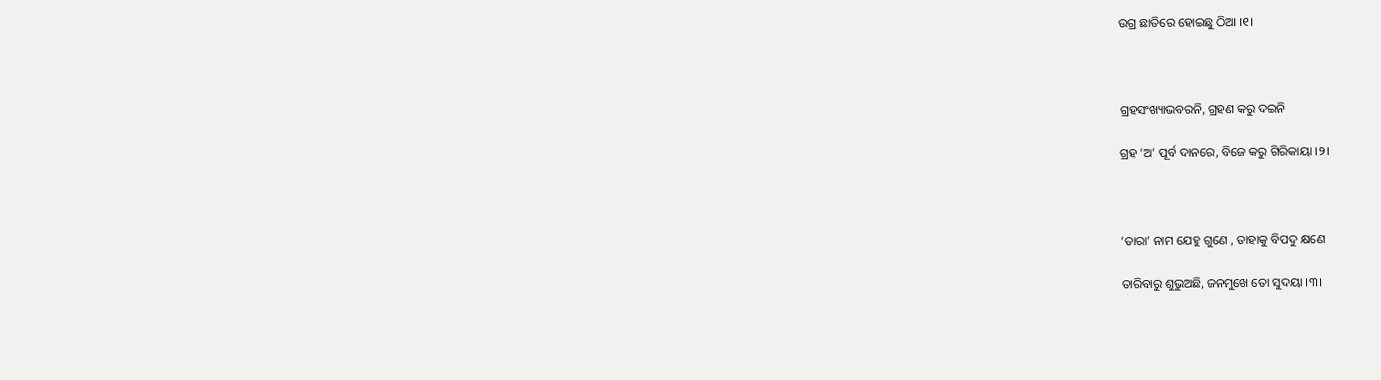ଉଗ୍ର ଛାତିରେ ହୋଇଛୁ ଠିଆ ।୧।



ଗ୍ରହସଂଖ୍ୟାଭବରନି, ଗ୍ରହଣ କରୁ ଦଇନି

ଗ୍ରହ ‘ଅ’ ପୂର୍ବ ଦାନରେ, ବିଜେ କରୁ ଗିରିକାୟା ।୨।



‘ତାରା’ ନାମ ଯେହୁ ଗୁଣେ , ତାହାକୁ ବିପଦୁ କ୍ଷଣେ

ତାରିବାରୁ ଶୁଭୁଅଛି, ଜନମୁଖେ ତୋ ସୁଦୟା ।୩।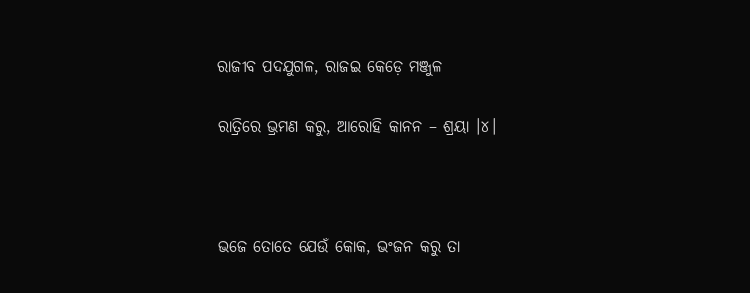ରାଜୀବ ପଦଯୁଗଳ, ରାଜଇ କେଡ଼େ ମଞ୍ଜୁଳ

ରାତ୍ରିରେ ଭ୍ରମଣ କରୁ, ଆରୋହି କାନନ – ଶ୍ରୟା ।୪।



ଭଜେ ତୋତେ ଯେଉଁ କୋକ, ଭଂଜନ କରୁ ତା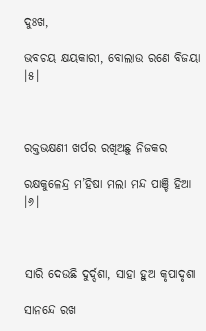ଦୁଃଖ,

ଭବଚୟ କ୍ଷୟକାରୀ, ବୋଲାଉ ରଣେ ବିଜୟା ।୫।



ରକ୍ତଭକ୍ଷଣୀ ଖର୍ପର ରଖିଅଛୁ ନିଜକର

ରକ୍ଷକୁଳେନ୍ଦ୍ର ମ’ହିଷା ମଲା ମନ୍ଦ ପାଞ୍ଚି‌ ହିଆ ।୬।



ସାରି ଦେଉଛି ଦୁର୍ଦ୍ଦଶା, ସାହା ହୁଅ କୃପାଦୃଶା

ସାନନ୍ଦେ ରଖ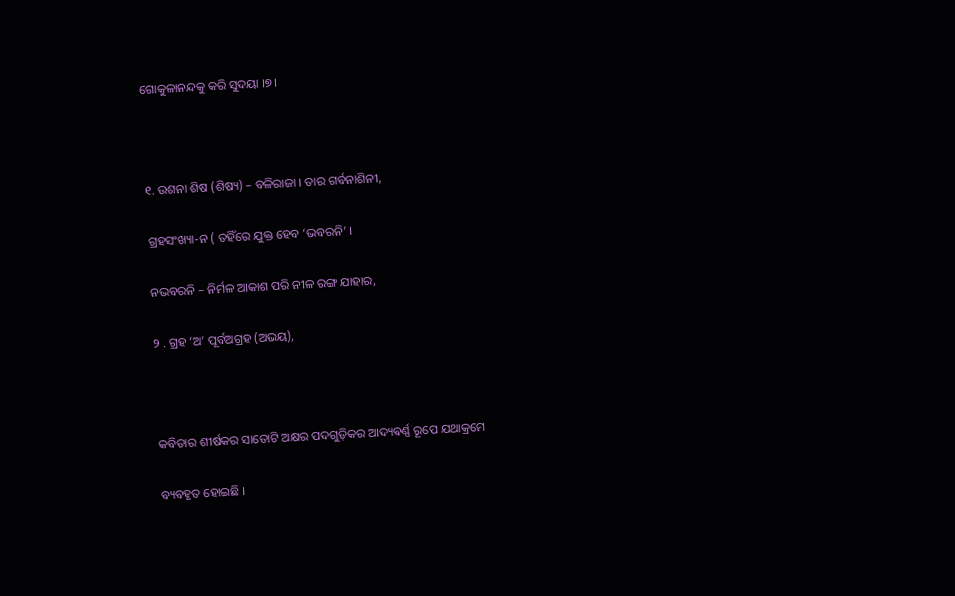ଗୋକୁଳାନନ୍ଦକୁ କରି ସୁଦୟା ।୭।



୧. ଉଶନା ଶିଷ (ଶିଷ୍ୟ) – ବଳିରାଜା । ତାର ଗର୍ବନାଶିନୀ,

ଗ୍ରହସଂଖ୍ୟା-ନ ( ତହିଁରେ ଯୁକ୍ତ ହେବ ‘ଭବରନି’ ।

ନଭବରନି – ନିର୍ମଳ ଆକାଶ ପରି ନୀଳ ରଙ୍ଗ ଯାହାର,

୨ . ଗ୍ରହ ‘ଅ’ ପୂର୍ବଅଗ୍ରହ (ଅଭୟ),



କବିତାର ଶୀର୍ଷକର ସାତୋଟି ଅକ୍ଷର ପଦଗୁଡ଼ିକର ଆଦ୍ୟଵର୍ଣ୍ଣ ରୂପେ ଯଥାକ୍ରମେ

ବ୍ୟବହୃତ ହୋଇଛି ।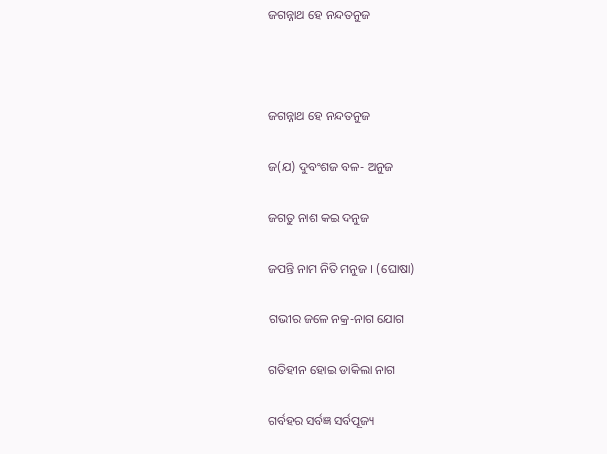ଜଗନ୍ନାଥ ହେ ନନ୍ଦତନୁଜ



ଜଗନ୍ନାଥ ହେ ନନ୍ଦତନୁଜ

ଜ(ଯ) ଦୁବଂଶଜ ବଳ- ଅନୁଜ

ଜଗତୁ ନାଶ କଇ ଦନୁଜ

ଜପନ୍ତି ନାମ ନିତି ମନୁଜ । (ଘୋଷା)

ଗଭୀର ଜଳେ ନକ୍ର-ନାଗ ଯୋଗ

ଗତିହୀନ ହୋଇ ଡାକିଲା ନାଗ

ଗର୍ବହର ସର୍ବଜ୍ଞ ସର୍ବପୂଜ୍ୟ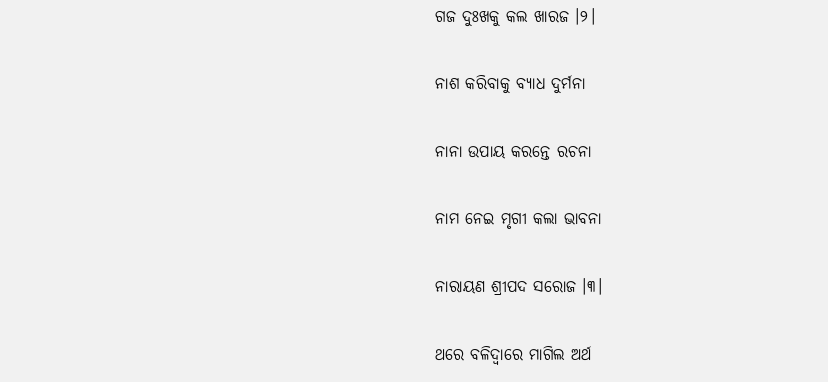ଗଜ ଦୁଃଖକୁ କଲ ଖାରଜ ।୨।

ନାଶ କରିବାକୁ ବ୍ୟାଧ ଦୁର୍ମନା

ନାନା ଉପାୟ କରନ୍ତେ ରଚନା

ନାମ ନେଇ ମୃଗୀ କଲା ଭାବନା

ନାରାୟଣ ଶ୍ରୀପଦ ସରୋଜ ।୩।

ଥରେ ବଳିଦ୍ଵାରେ ମାଗିଲ ଅର୍ଥ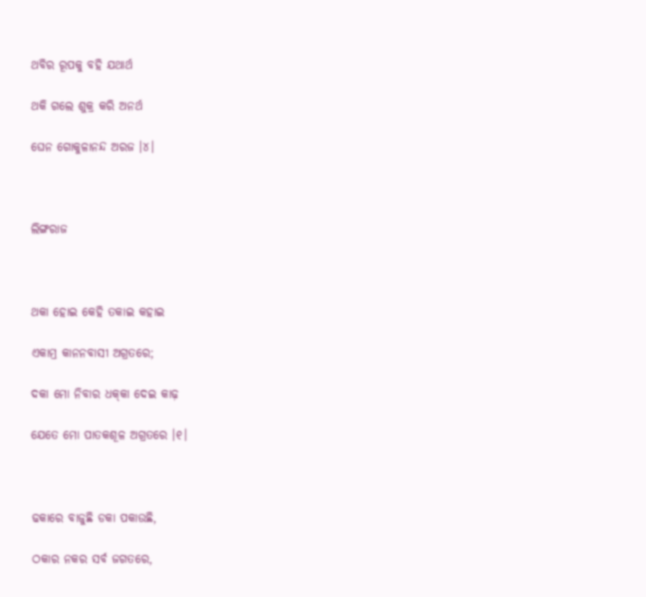ଥବିର ରୂପକୁ ବହି ଯଥାର୍ଥ

ଥକି ଗଲେ ଶୁକ୍ର କରି ଅନର୍ଥ

ଘେନ ଗୋକୁଳାନନ୍ଦ ଅରଜ ।୪।



ଲିଙ୍ଗରାଜ



ଥକା ହୋଇ କେହି ତକାଇ କହାଇ

ଏକାମ୍ର କାନନବାସୀ ଅଗ୍ରତରେ;

ଦକା ମୋ ନିବାର ଧକ୍‌କା ଦେଇ କାଢ଼

ଯେତେ ମୋ ପାତକଶୂଳ ଅଗ୍ରତରେ ।୧।



ଢକାରେ ବାଜୁଛି ଡକା ପକାଉଛି,

ଠକାର ନକର ସର୍ବ ଜଗତରେ,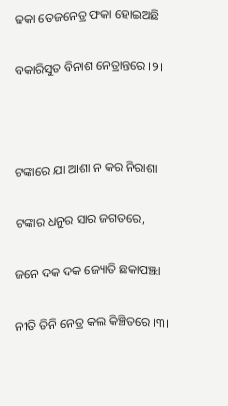ଢକା ତେଜନେତ୍ର ଫକା ହୋଇଅଛି

ବକାରିସୁତ ବିନାଶ ନେତ୍ରାନ୍ତରେ ।୨।



ଟଙ୍କାରେ ଯା ଆଶା ନ କର ନିରାଶା

ଟଙ୍କାର ଧନୁର ସାର ଜଗତରେ,

ଜନେ ଦକ ଦକ ଜ୍ୟୋତି ଛକାପଞ୍ଝା

ନୀତି ତିନି ନେତ୍ର କଲ କିଞ୍ଚିତରେ ।୩।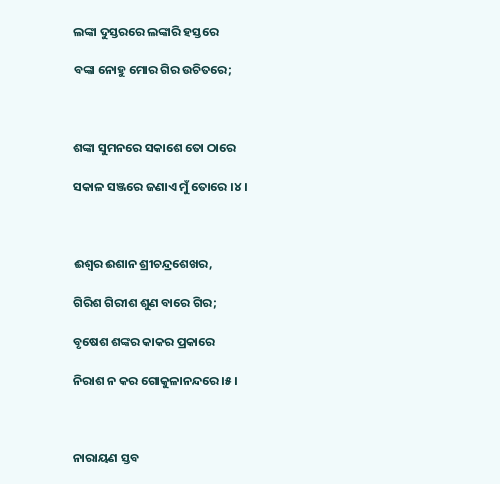ଲଙ୍କା ଦୁସ୍ତରରେ ଲଙ୍କାରି ହସ୍ତରେ

ବଙ୍କା ନୋହୁ ମୋର ଗିର ଉଚିତରେ;



ଶଙ୍କା ସୁମନରେ ସକାଶେ ତୋ ଠାରେ

ସକାଳ ସଞ୍ଜରେ ଜଣାଏ ମୁଁ ତୋରେ ।୪।



ଈଶ୍ଵର ଈଶାନ ଶ୍ରୀଚନ୍ଦ୍ରଶେଖର,

ଗିରିଶ ଗିରୀଶ ଶୁଣ ବାରେ ଗିର;

ବୃଷେଶ ଶଙ୍କର କାକର ପ୍ରକାରେ

ନିରାଶ ନ କର ଗୋକୁଳାନନ୍ଦରେ ।୫।



ନାରାୟଣ ସ୍ତବ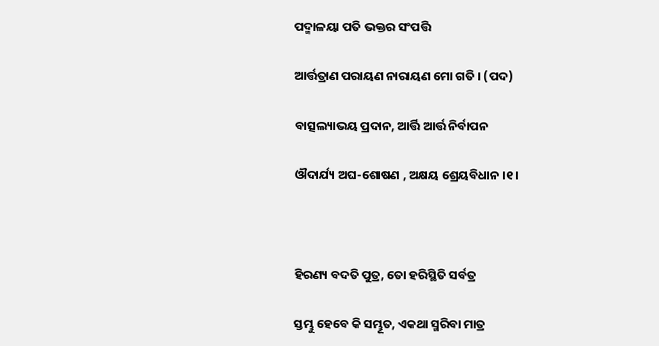ପଦ୍ମାଳୟା ପତି ଭକ୍ତର ସଂପତ୍ତି

ଆର୍ତ୍ତତ୍ରାଣ ପରାୟଣ ନାରାୟଣ ମୋ ଗତି । (ପଦ)

ବାତ୍ସଲ୍ୟାଭୟ ପ୍ରଦାନ, ଆର୍ତ୍ତି ଆର୍ତ୍ତ ନିର୍ବାପନ

ଔଦାର୍ଯ୍ୟ ଅଘ-ଶୋଷଣ , ଅକ୍ଷୟ ଶ୍ରେୟବିଧାନ ।୧।



ହିରଣ୍ୟ ବଦତି ପୁତ୍ର, ତୋ ହରିସ୍ଥିତି ସର୍ବତ୍ର

ସ୍ତମ୍ଭୁ ହେବେ କି ସମ୍ଭୂତ, ଏକଥା ସ୍ମରିବା ମାତ୍ର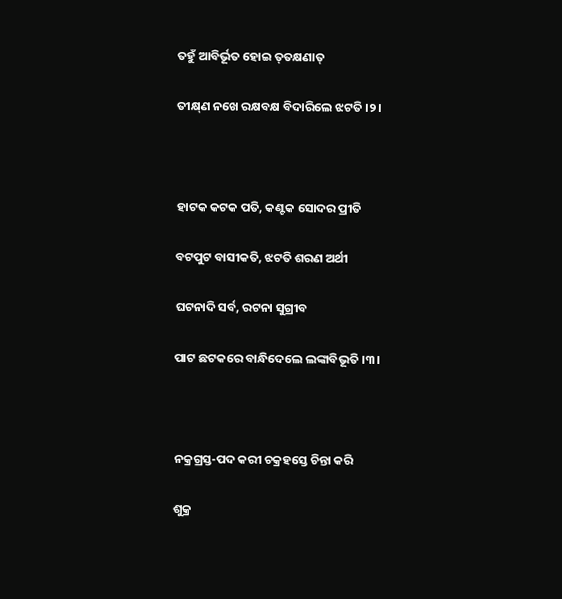ତହୁଁ ଆବିର୍ଭୂତ ହୋଇ ତ୍‌ତକ୍ଷଣାତ୍‌

ତୀକ୍ଷ୍‌ଣ ନଖେ ରକ୍ଷବକ୍ଷ ବିଦାରିଲେ ଝଟତି ।୨।



ହାଟକ କଟକ ପତି, କଣ୍ଟକ ସୋଦର ପ୍ରୀତି

ବଟପୁଟ ବାସୀକତି, ଝଟତି ଶରଣ ଅର୍ଥୀ

ଘଟନାଦି ସର୍ବ, ରଟନା ସୁଗ୍ରୀବ

ପାଟ ଛଟକରେ ବାନ୍ଧିଦେଲେ ଲଙ୍କାବିଭୂତି ।୩।



ନକ୍ରଗ୍ରସ୍ତ-ପଦ କରୀ ଚକ୍ରହସ୍ତେ ଚିନ୍ତା କରି

ଶୁକ୍ର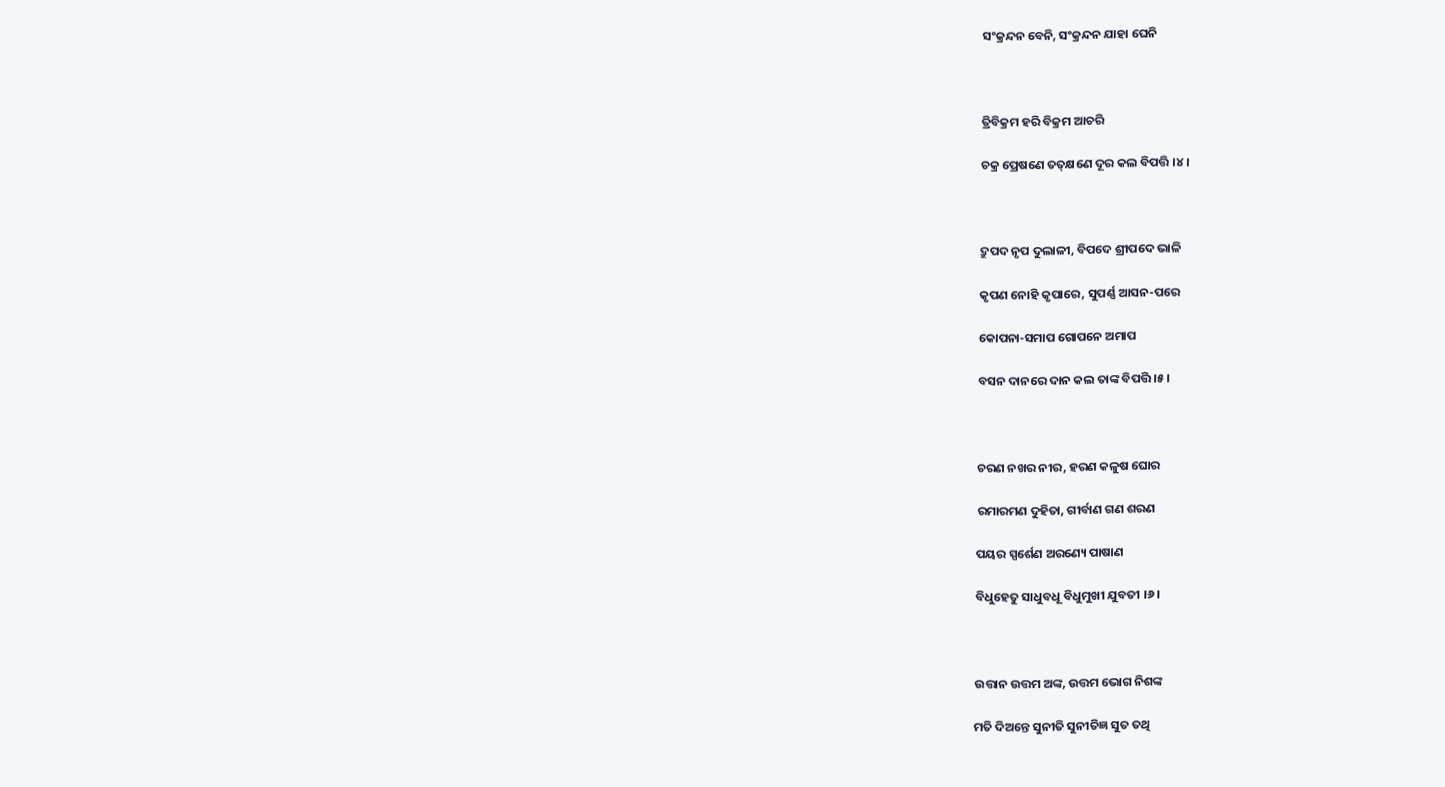ସଂକ୍ରନ୍ଦନ ବେନି, ସଂକ୍ରନ୍ଦନ ଯାହା ଘେନି



ତ୍ରିବିକ୍ରମ ହରି ବିକ୍ରମ ଆଚରି

ଚକ୍ର ପ୍ରେଷଣେ ତତ୍‌କ୍ଷଣେ ଦୂର କଲ ବିପତ୍ତି ।୪।



ଦ୍ରୁପଦ ନୃପ ଦୁଲାଳୀ, ବିପଦେ ଶ୍ରୀପଦେ ଭାଳି

କୃପଣ ନୋହି କୃପାରେ, ସୁପର୍ଣ୍ଣ ଆସନ-ପରେ

କୋପନା-ସମାପ ଗୋପନେ ଅମାପ

ବସନ ଦାନରେ ଦାନ କଲ ତାଙ୍କ ବିପତ୍ତି ।୫।



ଚରଣ ନଖର ନୀର, ହରଣ କଳୁଷ ଘୋର

ରମାରମଣ ଦୁହିତା, ଗୀର୍ବାଣ ଗଣ ଶରଣ

ପୟର ସ୍ପର୍ଶେଣ ଅରଣ୍ୟେ ପାଷାଣ

ବିଧୁହେତୁ ସାଧୁବଧୂ ବିଧୁମୁଖୀ ଯୁବତୀ ।୬।



ଉତ୍ତାନ ଉତ୍ତମ ଅଙ୍କ, ଉତ୍ତମ ଭୋଗ ନିଶଙ୍କ

ମତି ଦିଅନ୍ତେ ସୁନୀତି ସୁନୀତିଜ୍ଞ ସୁତ ତଥି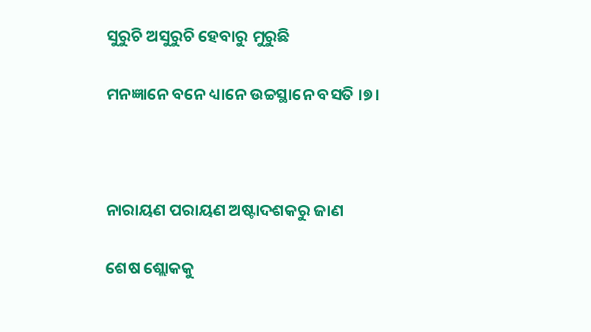ସୁରୁଚି ଅସୁରୁଚି ହେବାରୁ ମୁରୁଛି

ମନଜ୍ଞାନେ ବନେ ଧ୍ୟାନେ ଉଚ୍ଚସ୍ଥାନେ ବସତି ।୭।



ନାରାୟଣ ପରାୟଣ ଅଷ୍ଟାଦଶକରୁ ଜାଣ

ଶେଷ ଶ୍ଲୋକକୁ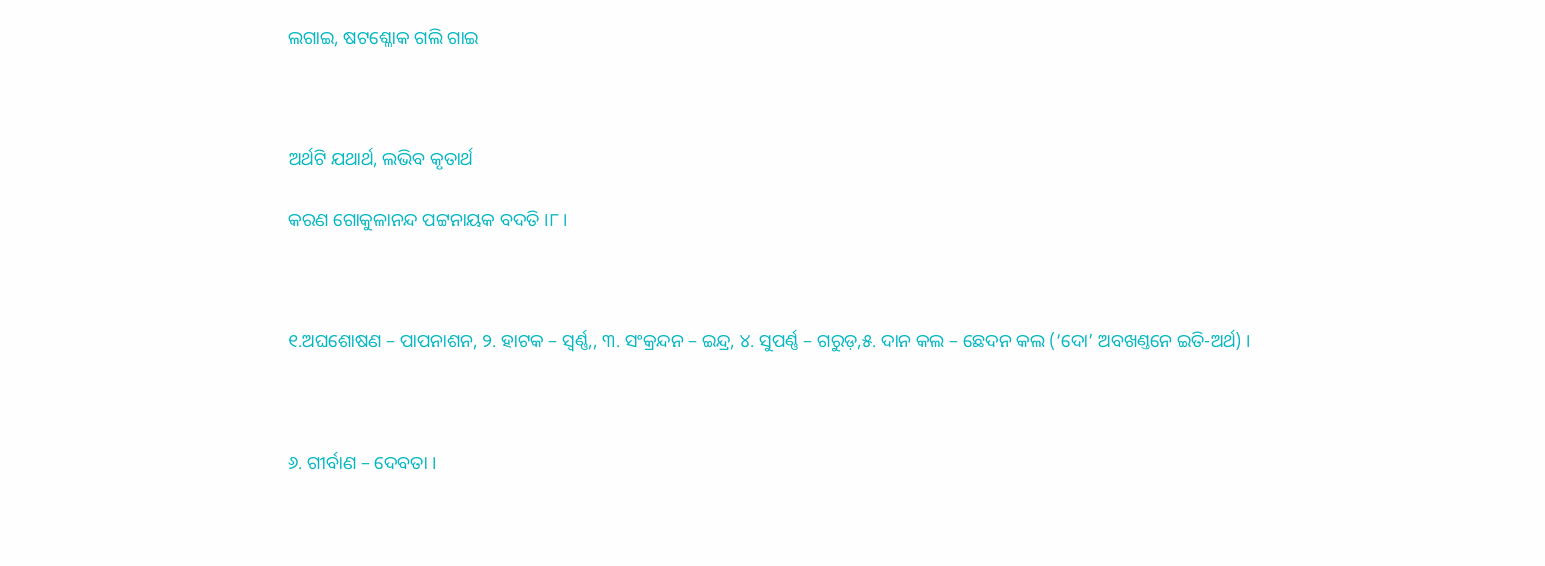ଲଗାଇ, ଷଟଶ୍ଳୋକ ଗଲି ଗାଇ



ଅର୍ଥଟି ଯଥାର୍ଥ, ଲଭିବ କୃତାର୍ଥ

କରଣ ଗୋକୁଳାନନ୍ଦ ପଟ୍ଟନାୟକ ବଦତି ।୮।



୧.ଅଘଶୋଷଣ – ପାପନାଶନ, ୨. ହାଟକ – ସ୍ଵର୍ଣ୍ଣ,, ୩. ସଂକ୍ରନ୍ଦନ – ଇନ୍ଦ୍ର, ୪. ସୁପର୍ଣ୍ଣ – ଗରୁଡ଼,୫. ଦାନ କଲ – ଛେଦନ କଲ (‘ଦୋ’ ଅବଖଣ୍ତନେ ଇତି-ଅର୍ଥ) ।



୬. ଗୀର୍ବାଣ – ଦେବତା ।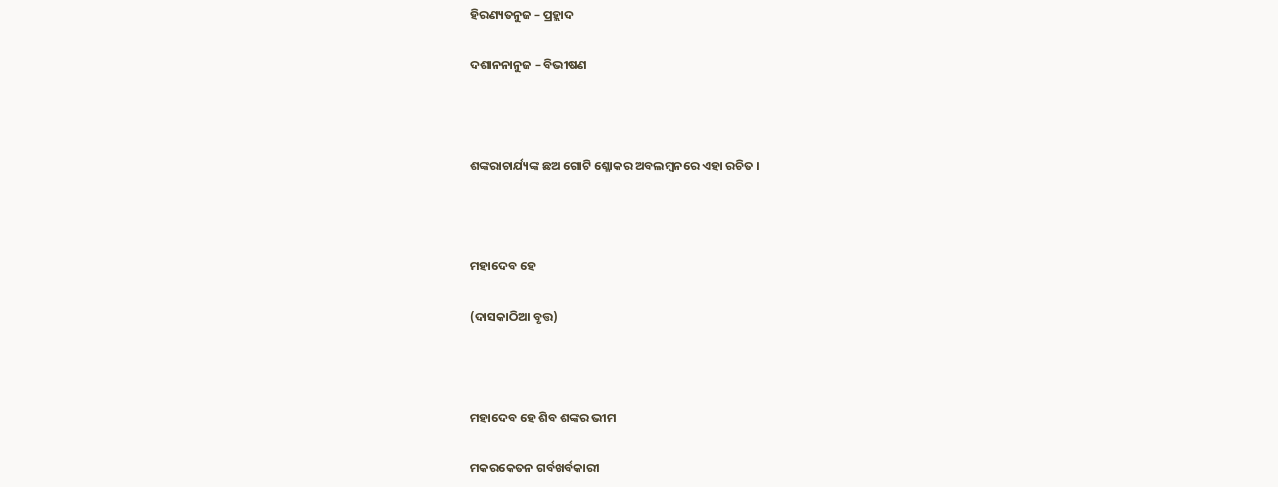ହିରଣ୍ୟତନୁଜ – ପ୍ରହ୍ଲାଦ

ଦଶାନନାନୁଜ – ବିଭୀଷଣ



ଶଙ୍କରାଚାର୍ଯ୍ୟଙ୍କ ଛଅ ଗୋଟି ଶ୍ଳୋକର ଅବଲମ୍ବନରେ ଏହା ରଚିତ ।



ମହାଦେବ ହେ

(ଦାସକାଠିଆ ବୃତ୍ତ)



ମହାଦେବ ହେ ଶିବ ଶଙ୍କର ଭୀମ

ମକରକେତନ ଗର୍ବଖର୍ବକାରୀ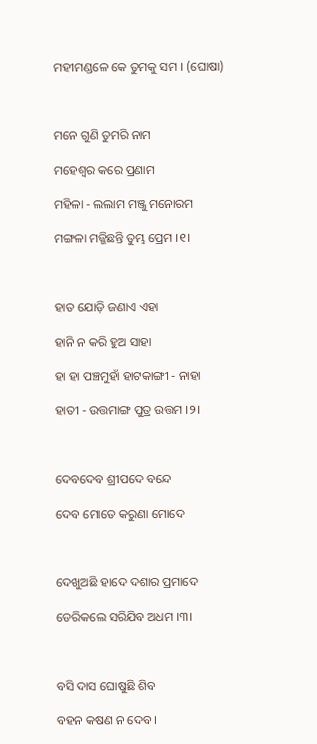ମହୀମଣ୍ଡଳେ କେ ତୁମକୁ ସମ । (ଘୋଷା)



ମନେ ଗୁଣି ତୁମରି ନାମ

ମହେଶ୍ୱର କରେ ପ୍ରଣାମ

ମହିଳା - ଲଲାମ ମଞ୍ଜୁ ମନୋରମ

ମଙ୍ଗଳା ମଜ୍ଜିଛନ୍ତି ତୁମ୍ଭ ପ୍ରେମ ।୧।



ହାତ ଯୋଡ଼ି ଜଣାଏ ଏହା

ହାନି ନ କରି ହୁଅ ସାହା

ହା ହା ପଞ୍ଚମୁହାଁ ହାଟକାଙ୍ଗୀ - ନାହା

ହାତୀ - ଉତ୍ତମାଙ୍ଗ ପୁତ୍ର ଉତ୍ତମ ।୨।



ଦେବଦେବ ଶ୍ରୀପଦେ ବନ୍ଦେ

ଦେବ ମୋତେ କରୁଣା ମୋଦେ



ଦେଖୁଅଛି ହାଦେ ଦଶାର ପ୍ରମାଦେ

ଡେରିକଲେ ସରିଯିବ ଅଧମ ।୩।



ବସି ଦାସ ଘୋଷୁଛି ଶିବ

ବହନ କଷଣ ନ ଦେବ ।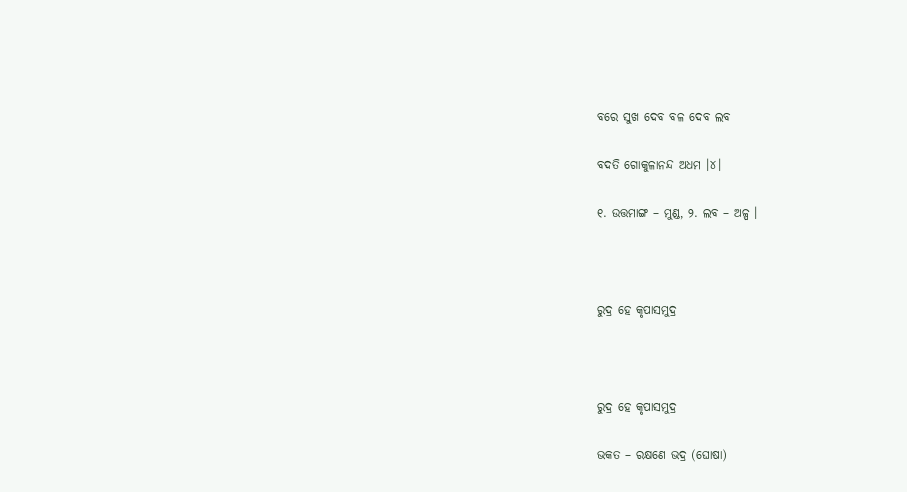ବରେ ସୁଖ ଦେବ ବଳ ଦେବ ଲବ

ବଦତି ଗୋକୁଳାନନ୍ଦ ଅଧମ ।୪।

୧. ଉତ୍ତମାଙ୍ଗ – ମୁଣ୍ଡ, ୨. ଲବ – ଅଳ୍ପ ।



ରୁଦ୍ର ହେ କୃପାସମୁଦ୍ର



ରୁଦ୍ର ହେ କୃପାସମୁଦ୍ର

ଭକତ – ରକ୍ଷଣେ ଭଦ୍ର (ଘୋଷା)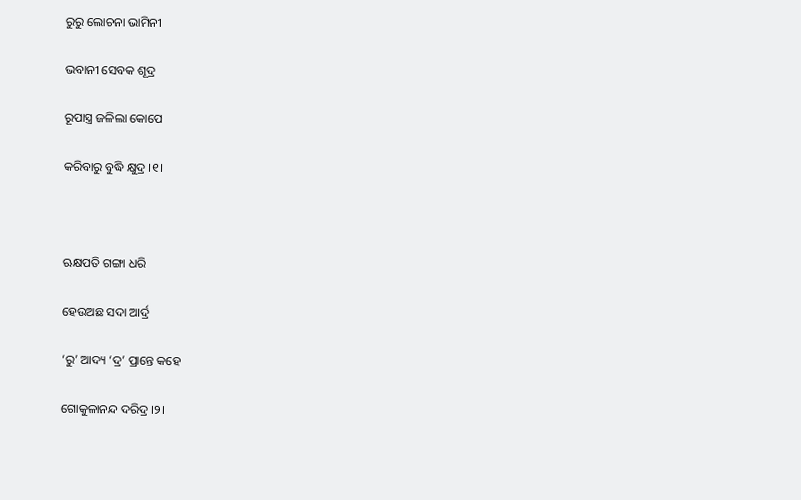ରୁରୁ ଲୋଚନା ଭାମିନୀ

ଭବାନୀ ସେବକ ଶୂଦ୍ର

ରୂପାସ୍ତ୍ର ଜଳିଲା କୋପେ

କରିବାରୁ ବୁଦ୍ଧି କ୍ଷୁଦ୍ର ।୧।



ଋକ୍ଷପତି ଗଙ୍ଗା ଧରି

ହେଉଅଛ ସଦା ଆର୍ଦ୍ର

‘ରୁ’ ଆଦ୍ୟ ‘ଦ୍ର’ ପ୍ରାନ୍ତେ କହେ

ଗୋକୁଳାନନ୍ଦ ଦରିଦ୍ର ।୨।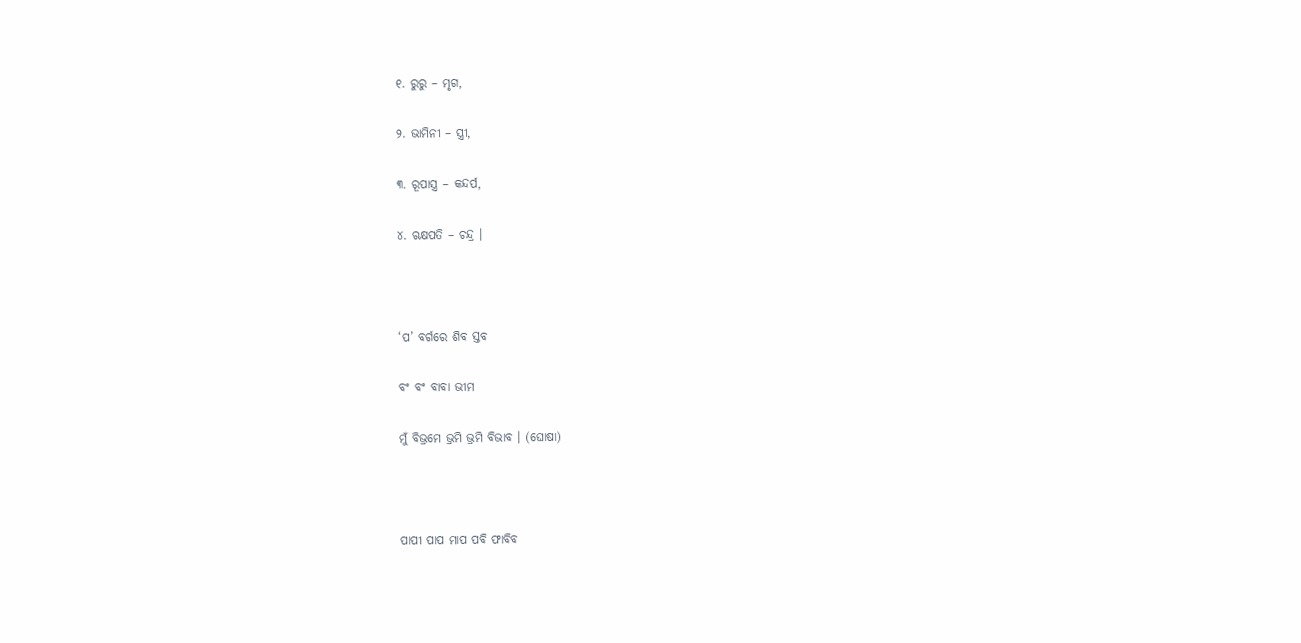୧. ରୁରୁ – ମୃଗ,

୨. ଭାମିନୀ – ସ୍ତ୍ରୀ,

୩. ରୂପାସ୍ତ୍ର – କନ୍ଦର୍ପ,

୪. ଋକ୍ଷପତି – ଚନ୍ଦ୍ର ।



‘ପ’ ବର୍ଗରେ ଶିବ ସ୍ତବ

ବଂ ବଂ ବାବା ଭୀମ

ମୁଁ ବିଭ୍ରମେ ଭ୍ରମି ଭ୍ରମି ବିଭାବ । (ଘୋଷା)



ପାପୀ ପାପ ମାପ ପବି ଫାବିବ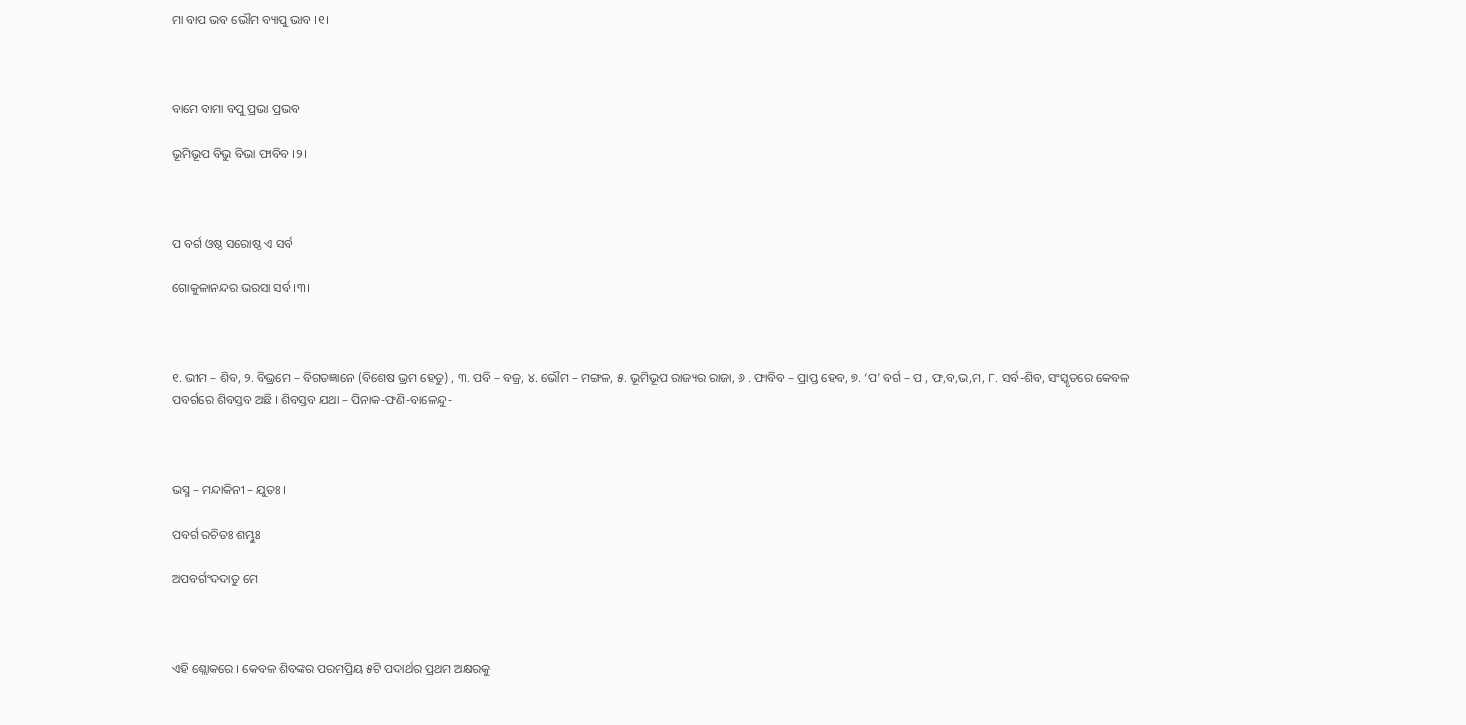ମା ବାପ ଭବ ଭୌମ ବ୍ୟାପୁ ଭାବ ।୧।



ବାମେ ବାମା ବପୁ ପ୍ରଭା ପ୍ରଭବ

ଭୂମିଭୂପ ବିଭୁ ବିଭା ଫାବିବ ।୨।



ପ ବର୍ଗ ଓଷ୍ଠ ସରୋଷ୍ଠ ଏ ସର୍ବ

ଗୋକୁଳାନନ୍ଦର ଭରସା ସର୍ବ ।୩।



୧. ଭୀମ – ଶିବ, ୨. ବିଭ୍ରମେ – ବିଗତଜ୍ଞାନେ (ବିଶେଷ ଭ୍ରମ ହେତୁ) , ୩. ପବି – ବଜ୍ର, ୪. ଭୌମ – ମଙ୍ଗଳ, ୫. ଭୂମିଭୂପ ରାଜ୍ୟର ରାଜା, ୬ . ଫାବିବ – ପ୍ରାପ୍ତ ହେବ, ୭. ‘ପ’ ବର୍ଗ – ପ , ଫ,ବ,ଭ,ମ, ୮. ସର୍ବ-ଶିବ, ସଂସ୍କୃତରେ କେବଳ ପବର୍ଗରେ ଶିବସ୍ତବ ଅଛି । ଶିବସ୍ତବ ଯଥା – ପିନାକ-ଫଣି-ବାଳେନ୍ଦୁ-



ଭସ୍ମ – ମନ୍ଦାକିନୀ – ଯୁତଃ ।

ପବର୍ଗ ରଚିତଃ ଶମ୍ଭୁଃ

ଅପବର୍ଗଂଦଦାତୁ ମେ



ଏହି ଶ୍ଲୋକରେ । କେବଳ ଶିବଙ୍କର ପରମପ୍ରିୟ ୫ଟି ପଦାର୍ଥର ପ୍ରଥମ ଅକ୍ଷରକୁ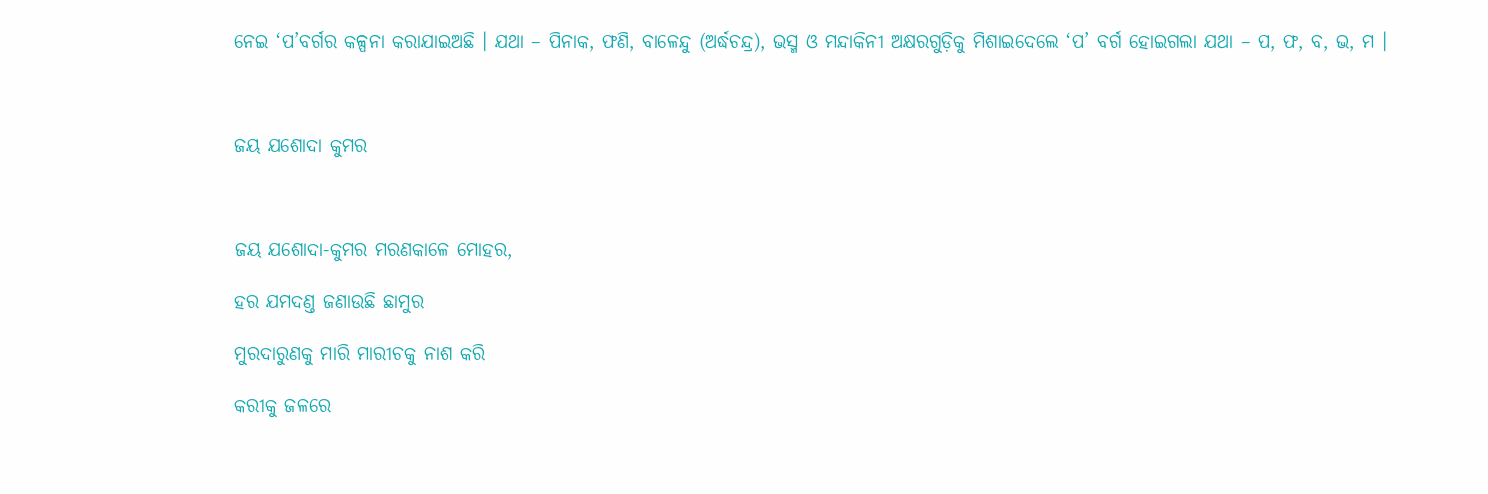ନେଇ ‘ପ’ବର୍ଗର କଳ୍ପନା କରାଯାଇଅଛି । ଯଥା – ପିନାକ, ଫଣି, ବାଳେନ୍ଦୁ (ଅର୍ଦ୍ଧଚନ୍ଦ୍ର), ଭସ୍ମ ଓ ମନ୍ଦାକିନୀ ଅକ୍ଷରଗୁଡ଼ିକୁ ମିଶାଇଦେଲେ ‘ପ’ ବର୍ଗ ହୋଇଗଲା ଯଥା – ପ, ଫ, ବ, ଭ, ମ ।



ଜୟ ଯଶୋଦା କୁମର



ଜୟ ଯଶୋଦା-କୁମର ମରଣକାଳେ ମୋହର,

ହର ଯମଦଣ୍ତ ଜଣାଉଛି ଛାମୁର

ମୁରଦାରୁଣକୁ ମାରି ମାରୀଚକୁ ନାଶ କରି

କରୀକୁ ଜଳରେ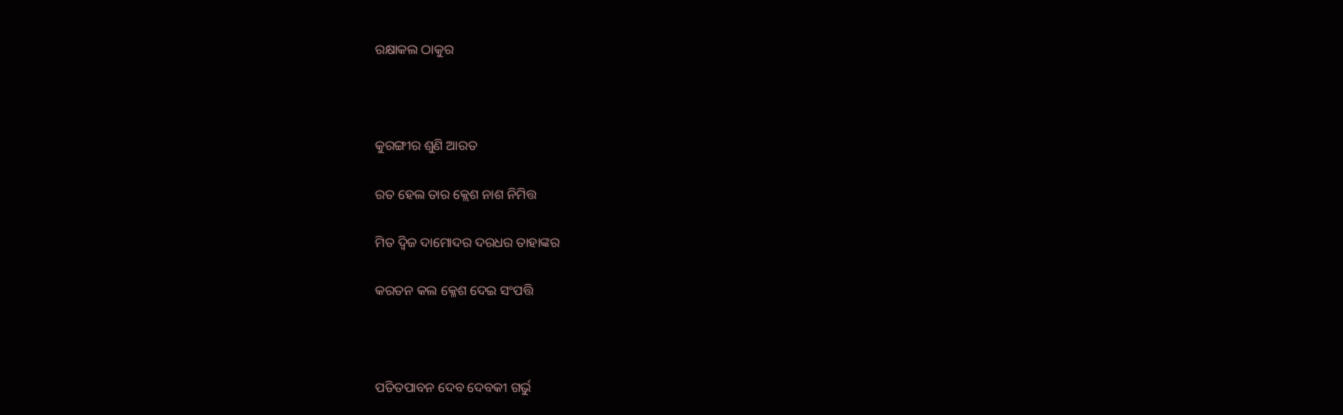ରକ୍ଷାକଲ ଠାକୁର



କୁରଙ୍ଗୀର ଶୁଣି ଆରତ

ରତ ହେଲ ତାର କ୍ଲେଶ ନାଶ ନିମିତ୍ତ

ମିତ ଦ୍ଵିଜ ଦାମୋଦର ଦରଧର ତାହାଙ୍କର

କରତନ କଲ କ୍ଳେଶ ଦେଇ ସଂପତ୍ତି



ପତିତପାବନ ଦେବ ଦେବକୀ ଗର୍ଭୁ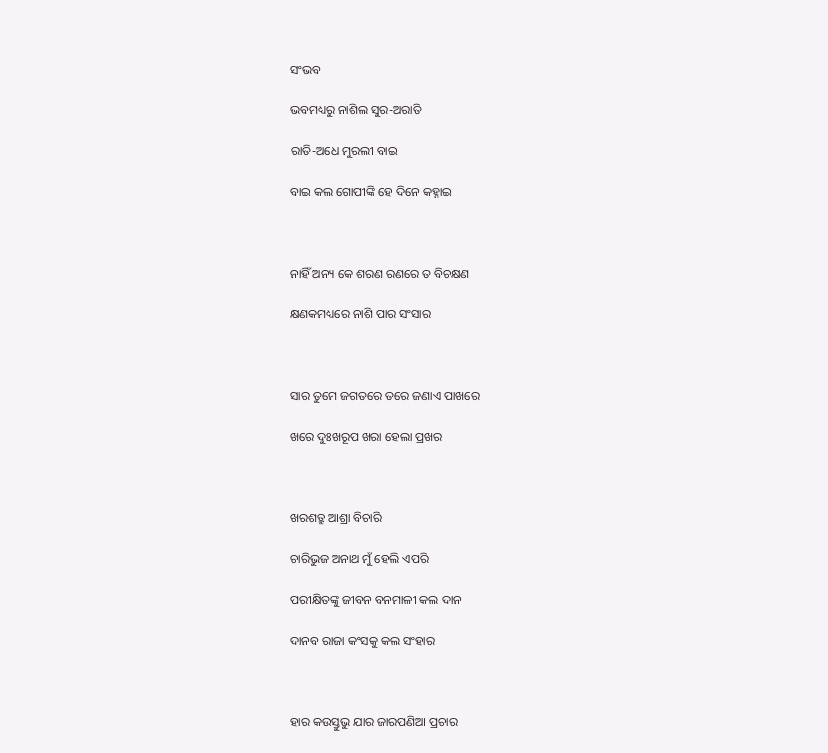ସଂଭବ

ଭବମଧ୍ୟରୁ ନାଶିଲ ସୁର-ଅରାତି

ରାତି-ଅଧେ ମୁରଲୀ ବାଇ

ବାଇ କଲ ଗୋପୀଙ୍କି ହେ ଦିନେ କହ୍ନାଇ



ନାହିଁ ଅନ୍ୟ କେ ଶରଣ ରଣରେ ତ ବିଚକ୍ଷଣ

କ୍ଷଣକମଧ୍ୟରେ ନାଶି ପାର ସଂସାର



ସାର ତୁମେ ଜଗତରେ ତରେ ଜଣାଏ ପାଖରେ

ଖରେ ଦୁଃଖରୂପ ଖରା ହେଲା ପ୍ରଖର



ଖରଶତ୍ରୁ ଆଶ୍ରା ବିଚାରି

ଚାରିଭୁଜ ଅନାଥ ମୁଁ ହେଲି ଏପରି

ପରୀକ୍ଷିତଙ୍କୁ ଜୀବନ ବନମାଳୀ କଲ ଦାନ

ଦାନବ ରାଜା କଂସକୁ କଲ ସଂହାର



ହାର କଉସ୍ତୁଭୁ ଯାର ଜାରପଣିଆ ପ୍ରଚାର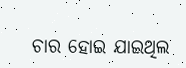ଚାର ହୋଇ ଯାଇଥିଲ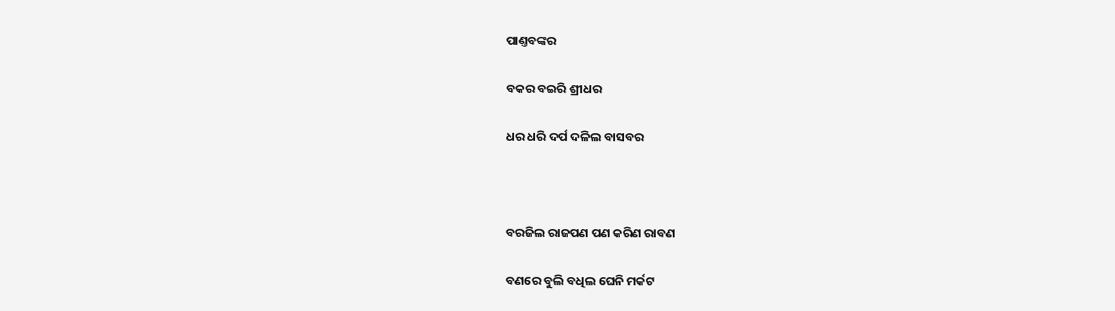ପାଣ୍ତବଙ୍କର

ବକର ବଇରି ଶ୍ରୀଧର

ଧର ଧରି ଦର୍ପ ଦଳିଲ ବାସବର



ବରଜିଲ ରାଜପଣ ପଣ କରିଣ ରାବଣ

ବଣରେ ବୁଲି ବଧିଲ ଘେନି ମର୍କଟ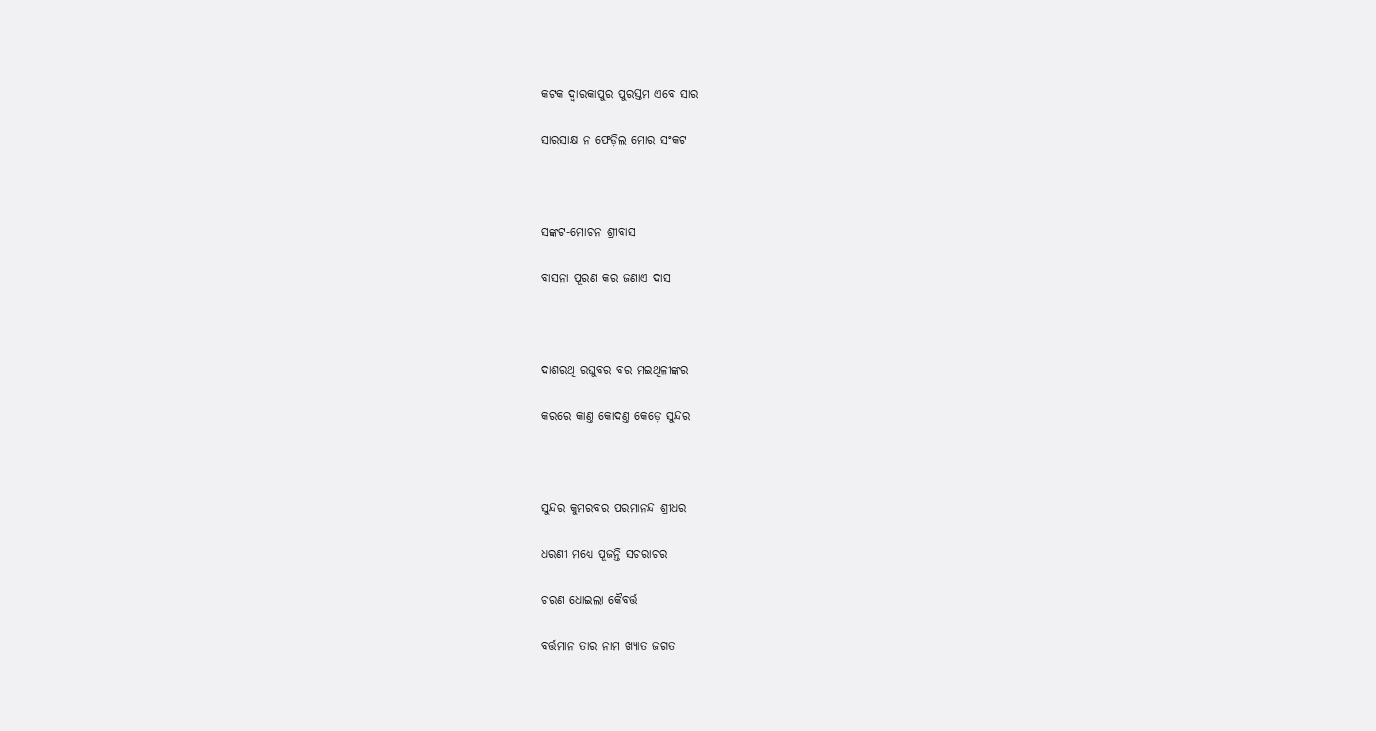କଟକ ଦ୍ଵାରକାପୁର ପୁରସ୍ତମ ଏବେ ସାର

ସାରସାକ୍ଷ ନ ଫେଡ଼ିଲ ମୋର ସଂକଟ



ସଙ୍କଟ-ମୋଚନ ଶ୍ରୀବାସ

ବାସନା ପୂରଣ କର ଜଣାଏ ଦାସ



ଦାଶରଥି ରଘୁବର ବର ମଇଥିଳୀଙ୍କର

କରରେ କାଣ୍ତ କୋଦଣ୍ତ କେଡ଼େ ସୁନ୍ଦର



ସୁନ୍ଦର କୁମରବର ପରମାନନ୍ଦ ଶ୍ରୀଧର

ଧରଣୀ ମଧ୍ୟେ ପୂଜନ୍ତି ସଚରାଚର

ଚରଣ ଧୋଇଲା କୈବର୍ତ୍ତ

ବର୍ତ୍ତମାନ ତାର ନାମ ଖ୍ୟାତ ଜଗତ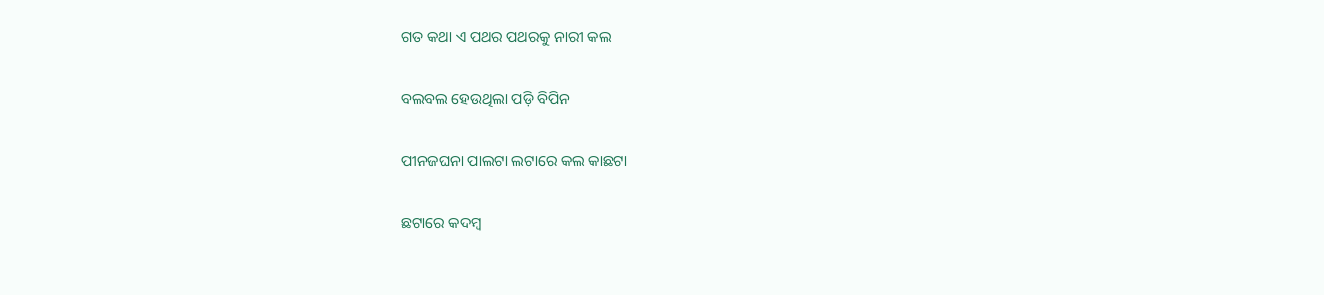ଗତ କଥା ଏ ପଥର ପଥରକୁ ନାରୀ କଲ

ବଲବଲ ହେଉଥିଲା ପଡ଼ି ବିପିନ

ପୀନଜଘନା ପାଲଟା ଲଟାରେ କଲ କାଛଟା

ଛଟାରେ କଦମ୍ଵ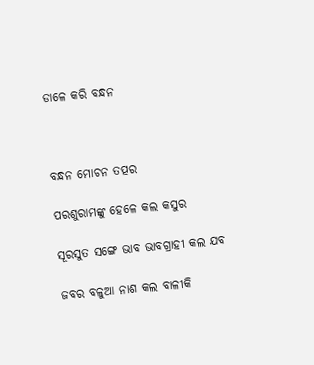ଡାଳେ କରି ବନ୍ଧନ



ବନ୍ଧନ ମୋଚନ ତତ୍ପର

ପରଶୁରାମଙ୍କୁ ହେଳେ କଲ କସୁର

ସୂରସୁତ ସଙ୍ଗେ ଭାବ ଭାବଗ୍ରାହୀ କଲ ଯବ

ଜବର ବଳୁଆ ନାଶ କଲ ବାଳୀକି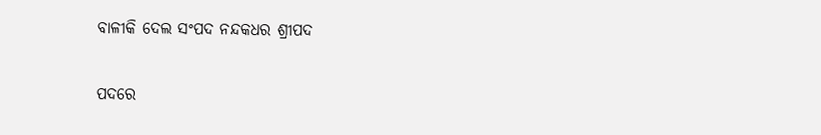ବାଳୀକି ଦେଲ ସଂପଦ ନନ୍ଦକଧର ଶ୍ରୀପଦ

ପଦରେ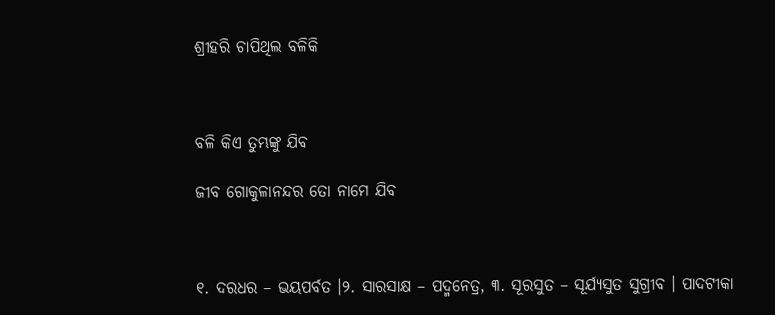ଶ୍ରୀହରି ଚାପିଥିଲ ବଳିକି



ବଳି କିଏ ତୁମ୍ଭଙ୍କୁ ଯିବ

ଜୀବ ଗୋକୁଳାନନ୍ଦର ତୋ ନାମେ ଯିବ



୧. ଦରଧର – ଭୟପର୍ବତ ।୨. ସାରସାକ୍ଷ – ପଦ୍ମନେତ୍ର, ୩. ସୂରସୁତ – ସୂର୍ଯ୍ୟସୁତ ସୁଗ୍ରୀବ । ପାଦଟୀକା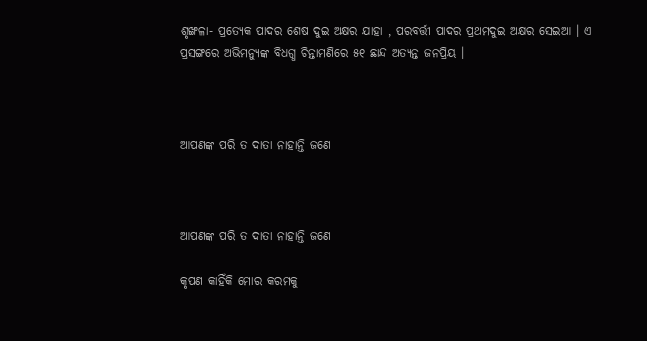ଶୃଙ୍ଖଳା- ପ୍ରତ୍ୟେକ ପାଦର ଶେଷ ଦୁଇ ଅକ୍ଷର ଯାହା , ପରବର୍ତ୍ତୀ ପାଦର ପ୍ରଥମଦୁଇ ଅକ୍ଷର ସେଇଆ । ଏ ପ୍ରସଙ୍ଗରେ ଅଭିମନ୍ୟୁଙ୍କ ବିଧଗ୍ଧ ଚିନ୍ତାମଣିରେ ୫୧ ଛାନ୍ଦ ଅତ୍ୟନ୍ତ ଜନପ୍ରିୟ ।



ଆପଣଙ୍କ ପରି ତ ଦାତା ନାହାନ୍ତି ଜଣେ



ଆପଣଙ୍କ ପରି ତ ଦାତା ନାହାନ୍ତି ଜଣେ

କୃପଣ କାହିଁକି ମୋର କରମକୁ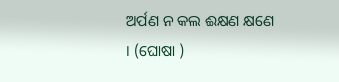ଅର୍ପଣ ନ କଲ ଈକ୍ଷଣ କ୍ଷଣେ । (ଘୋଷା )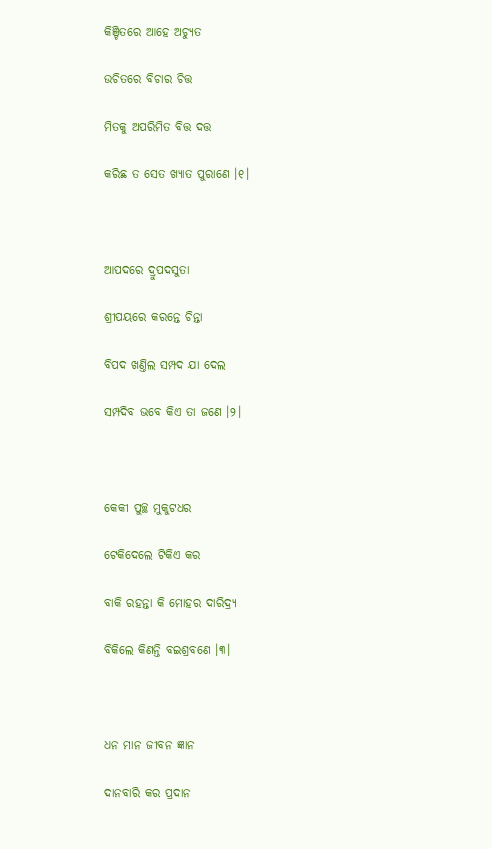କିଞ୍ଚିତରେ ଆହେ ଅଚ୍ୟୁତ

ଉଚିତରେ ବିଚାର ଚିତ୍ତ

ମିତକୁ ଅପରିମିତ ବିତ୍ତ ଦତ୍ତ

କରିଛ ତ ସେତ ଖ୍ୟାତ ପୁରାଣେ ।୧।



ଆପଦରେ ଦ୍ରୁପଦସୁତା

ଶ୍ରୀପୟରେ କରନ୍ତେ ଚିନ୍ତା

ବିପଦ ଖଣ୍ତିଲ ସମ୍ପଦ ଯା ଦେଲ

ସମ୍ପଦିବ ଭବେ କିଏ ତା ଜଣେ ।୨।



କେକୀ ପୁଚ୍ଛ ମୁକୁଟଧର

ଟେକିଦେଲେ ଟିକିଏ କର

ବାକି ରହନ୍ତା କି ମୋହର ଦାରିଦ୍ର୍ୟ

ବିକିଲେ କିଣନ୍ତି ବଇଶ୍ରବଣେ ।୩।



ଧନ ମାନ ଜୀବନ ଜ୍ଞାନ

ଦାନବାରି କର ପ୍ରଦାନ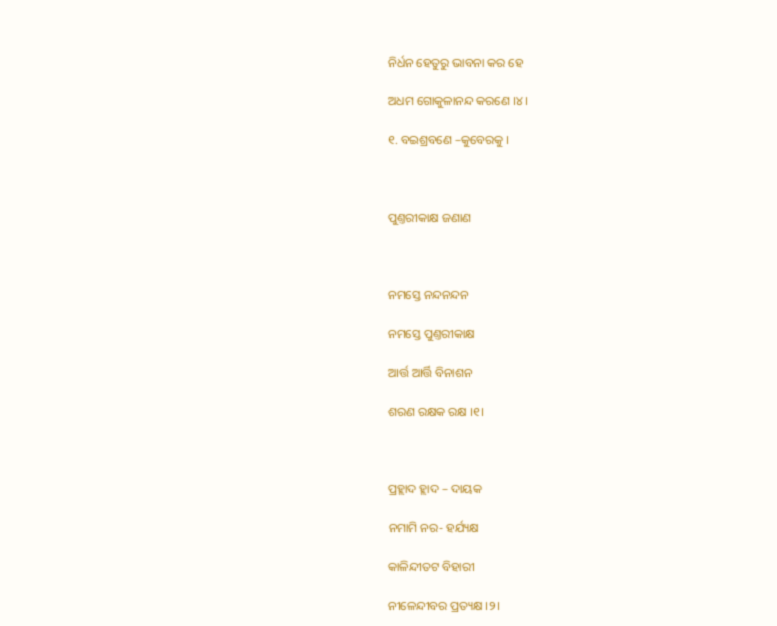ନିର୍ଧନ ହେତୁରୁ ଭାବନା କର ହେ

ଅଧମ ଗୋକୁଳାନନ୍ଦ କରଣେ ।୪।

୧. ବଇଶ୍ରବଣେ –କୁବେରକୁ ।



ପୁଣ୍ତରୀକାକ୍ଷ ଜଣାଣ



ନମସ୍ତେ ନନ୍ଦନନ୍ଦନ

ନମସ୍ତେ ପୁଣ୍ତରୀକାକ୍ଷ

ଆର୍ତ୍ତ ଆର୍ତ୍ତି ବିନାଶନ

ଶରଣ ରକ୍ଷକ ରକ୍ଷ ।୧।



ପ୍ରହ୍ଲାଦ ହ୍ଲାଦ – ଦାୟକ

ନମାମି ନର- ହର୍ଯ୍ୟକ୍ଷ

କାଳିନ୍ଦୀତଟ ବିହାରୀ

ନୀଳେନ୍ଦୀବର ପ୍ରତ୍ୟକ୍ଷ ।୨।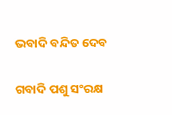ଭବାଦି ବନ୍ଦିତ ଦେବ

ଗବାଦି ପଶୁ ସଂରକ୍ଷ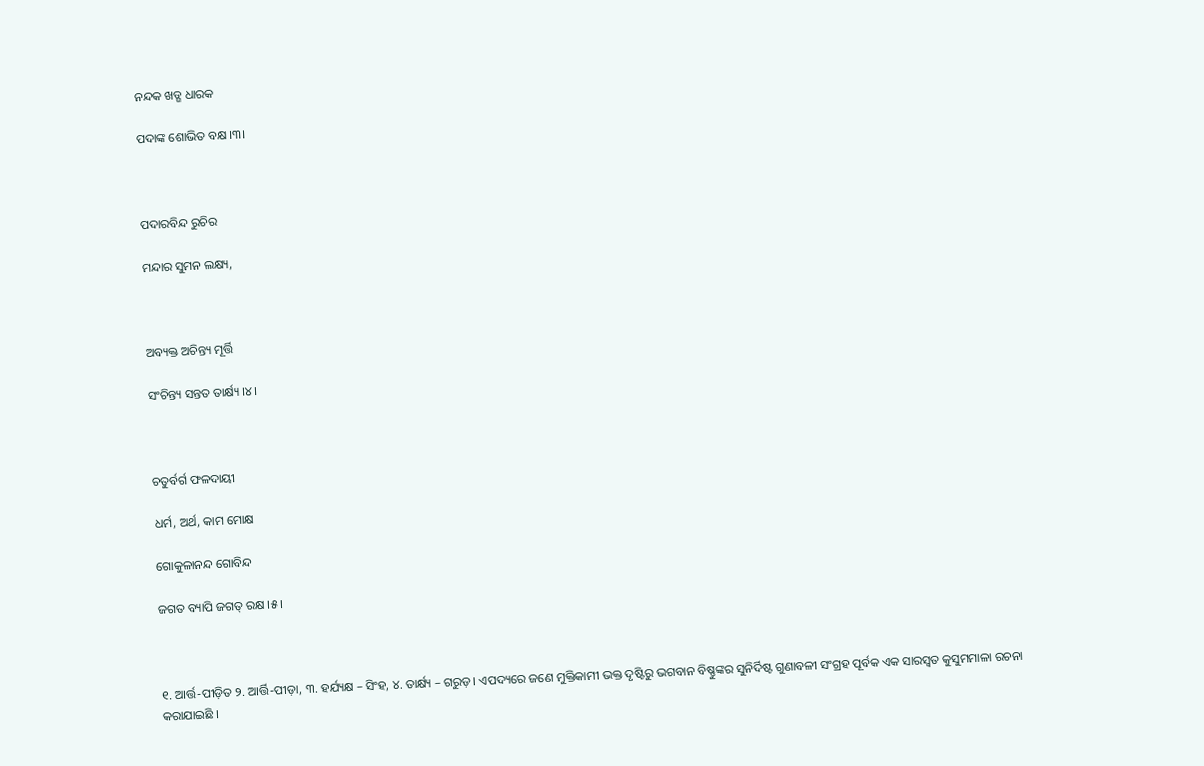ନନ୍ଦକ ଖଡ୍ଗ ଧାରକ

ପଦାଙ୍କ ଶୋଭିତ ବକ୍ଷ ।୩।



ପଦାରବିନ୍ଦ ରୁଚିର

ମନ୍ଦାର ସୁମନ ଲକ୍ଷ୍ୟ,



ଅବ୍ୟକ୍ତ ଅଚିନ୍ତ୍ୟ ମୂର୍ତ୍ତି

ସଂଚିନ୍ତ୍ୟ ସନ୍ତତ ତାର୍କ୍ଷ୍ୟ ।୪।



ଚତୁର୍ବର୍ଗ ଫଳଦାୟୀ

ଧର୍ମ, ଅର୍ଥ, କାମ ମୋକ୍ଷ

ଗୋକୁଳାନନ୍ଦ ଗୋବିନ୍ଦ

ଜଗତ ବ୍ୟାପି ଜଗତ୍‌ ରକ୍ଷ ।୫।



୧. ଆର୍ତ୍ତ-ପୀଡ଼ିତ ୨. ଆର୍ତ୍ତି-ପୀଡ଼ା, ୩. ହର୍ଯ୍ୟକ୍ଷ – ସିଂହ, ୪. ତାର୍କ୍ଷ୍ୟ – ଗରୁଡ଼ । ଏପଦ୍ୟରେ ଜଣେ ମୁକ୍ତିକାମୀ ଭକ୍ତ ଦୃଷ୍ଟିରୁ ଭଗବାନ ବିଷ୍ଣୁଙ୍କର ସୁନିର୍ଦିଷ୍ଟ ଗୁଣାବଳୀ ସଂଗ୍ରହ ପୂର୍ବକ ଏକ ସାରସ୍ଵତ କୁସୁମମାଳା ରଚନା କରାଯାଇଛି ।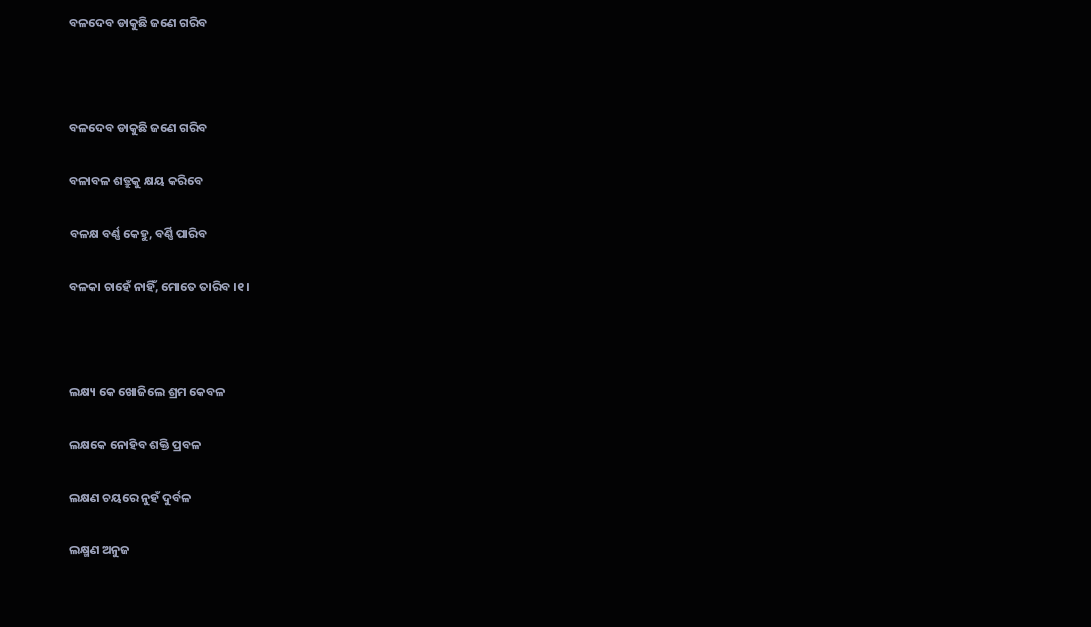ବଳଦେବ ଡାକୁଛି ଜଣେ ଗରିବ



ବଳଦେବ ଡାକୁଛି ଜଣେ ଗରିବ

ବଳାବଳ ଶତ୍ରୁକୁ କ୍ଷୟ କରିବେ

ବଳକ୍ଷ ବର୍ଣ୍ଣ କେହୁ, ବର୍ଣ୍ଣି ପାରିବ

ବଳକା ଚାହେଁ ନାହିଁ, ମୋତେ ତାରିବ ।୧।



ଲକ୍ଷ୍ୟ କେ ଖୋଜିଲେ ଶ୍ରମ କେବଳ

ଲକ୍ଷକେ ନୋହିବ ଶକ୍ତି ପ୍ରବଳ

ଲକ୍ଷଣ ଚୟରେ ନୁହଁ ଦୁର୍ବଳ

ଲକ୍ଷ୍ମଣ ଅନୁଜ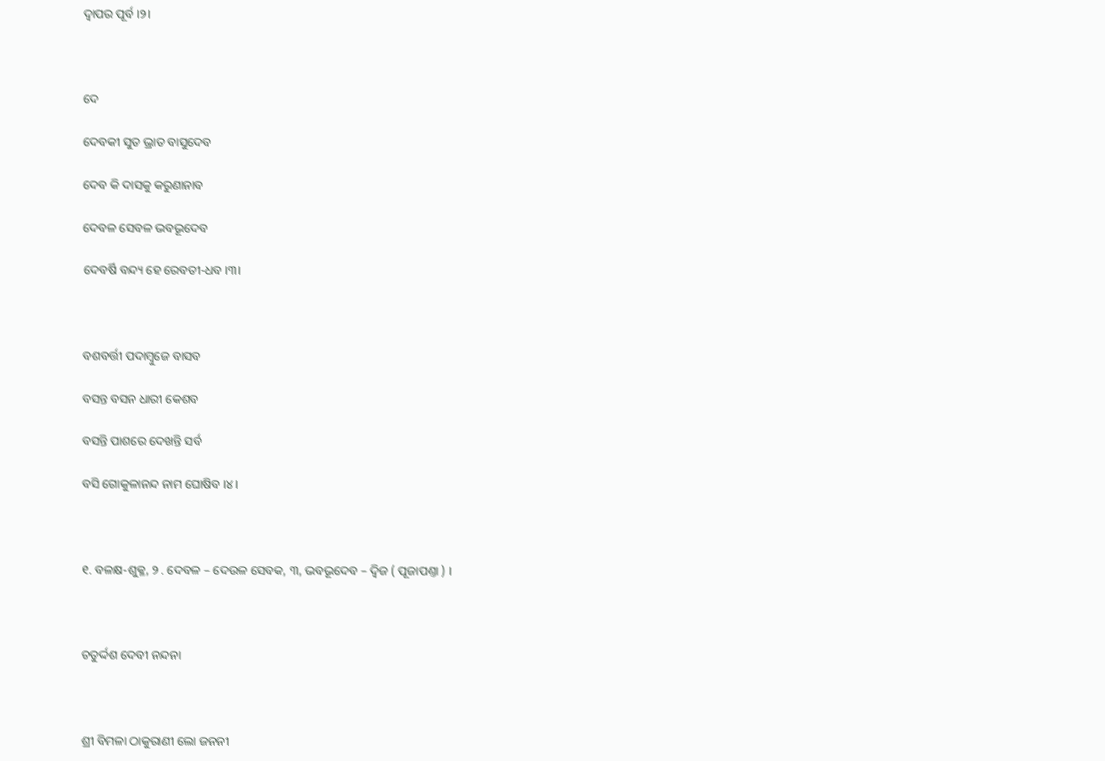ଦ୍ଵାପର ପୂର୍ବ ।୨।



ଦେ

ଦେବକୀ ସୁତ ଭ୍ରାତ ବାସୁଦେବ

ଦେବ କି ଦାସକୁ କରୁଣାନାବ

ଦେବଳ ସେବଳ ଭବଭୂଦେବ

ଦେବର୍ଷି ବନ୍ଦ୍ୟ ହେ ରେବତୀ-ଧବ ।୩।



ବଶବର୍ତ୍ତୀ ପଦାମ୍ଵୁଜେ ବାସବ

ବସନ୍ତ ବସନ ଧାରୀ କେଶବ

ବସନ୍ତି ପାଶରେ ଦେଖନ୍ତି ସର୍ବ

ବସି ଗୋକୁଳାନନ୍ଦ ନାମ ଘୋଷିବ ।୪।



୧. ବଳକ୍ଷ-ଶୁକ୍ଳ, ୨ . ଦେବଳ – ଦେଉଳ ସେବକ, ୩, ଭବଭୂଦେବ – ଦ୍ଵିଜ ( ପୂଜାପଣ୍ତା ) ।



ଚତୁର୍ଦ୍ଦଶ ଦେବୀ ନନ୍ଦନା



ଶ୍ରୀ ବିମଳା ଠାକୁରାଣୀ ଲୋ ଜନନୀ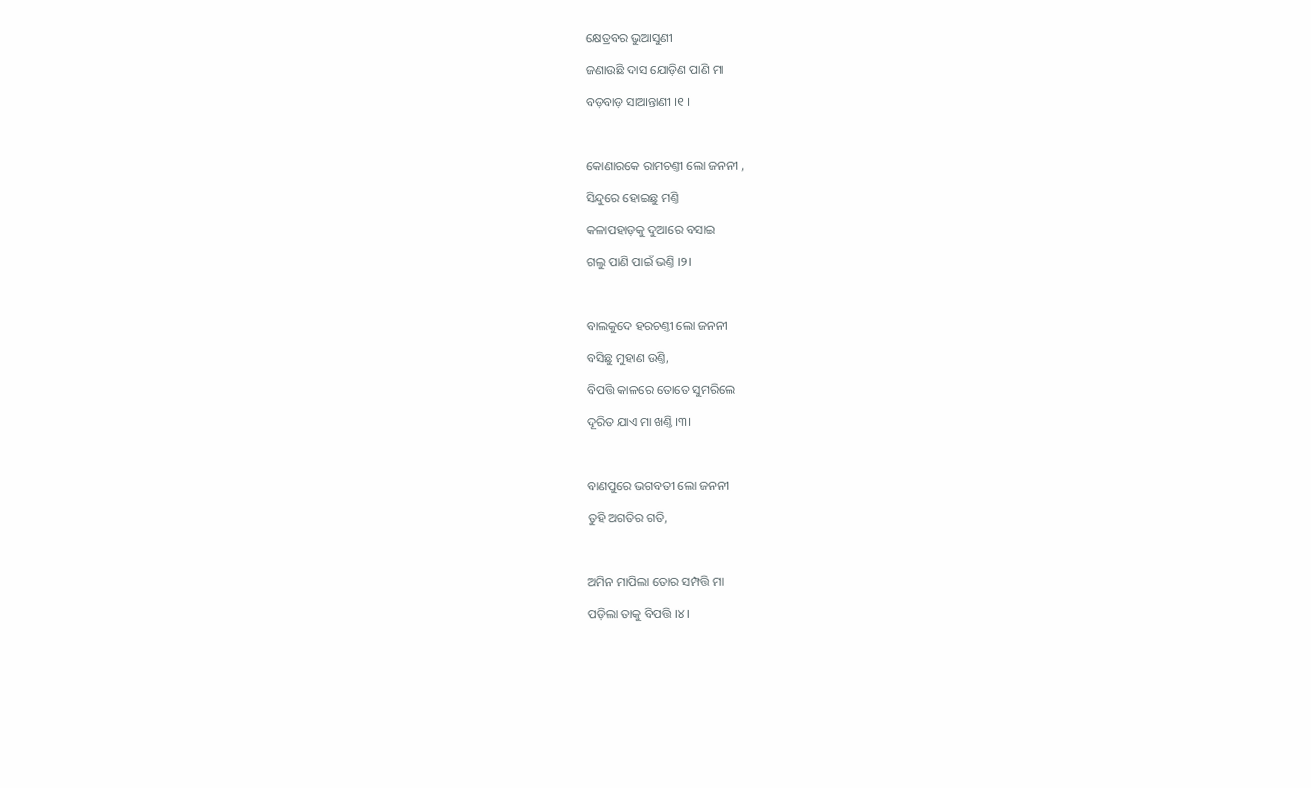କ୍ଷେତ୍ରବର ଭୁଆସୁଣୀ

ଜଣାଉଛି ଦାସ ଯୋଡ଼ିଣ ପାଣି ମା

ବଡ଼ବାଡ଼ ସାଆନ୍ତାଣୀ ।୧ ।



କୋଣାରକେ ରାମଚଣ୍ତୀ ଲୋ ଜନନୀ ,

ସିନ୍ଦୁରେ ହୋଇଛୁ ମଣ୍ତି

କଳାପହାଡ଼କୁ ଦୁଆରେ ବସାଇ

ଗଲୁ ପାଣି ପାଇଁ ଭଣ୍ତି ।୨।



ବାଲକୁଦେ ହରଚଣ୍ତୀ ଲୋ ଜନନୀ

ବସିଛୁ ମୁହାଣ ଉଣ୍ତି,

ବିପତ୍ତି କାଳରେ ତୋତେ ସୁମରିଲେ

ଦୂରିତ ଯାଏ ମା ଖଣ୍ତି ।୩।



ବାଣପୁରେ ଭଗବତୀ ଲୋ ଜନନୀ

ତୁହି ଅଗତିର ଗତି,



ଅମିନ ମାପିଲା ତୋର ସମ୍ପତ୍ତି ମା

ପଡ଼ିଲା ତାକୁ ବିପତ୍ତି ।୪।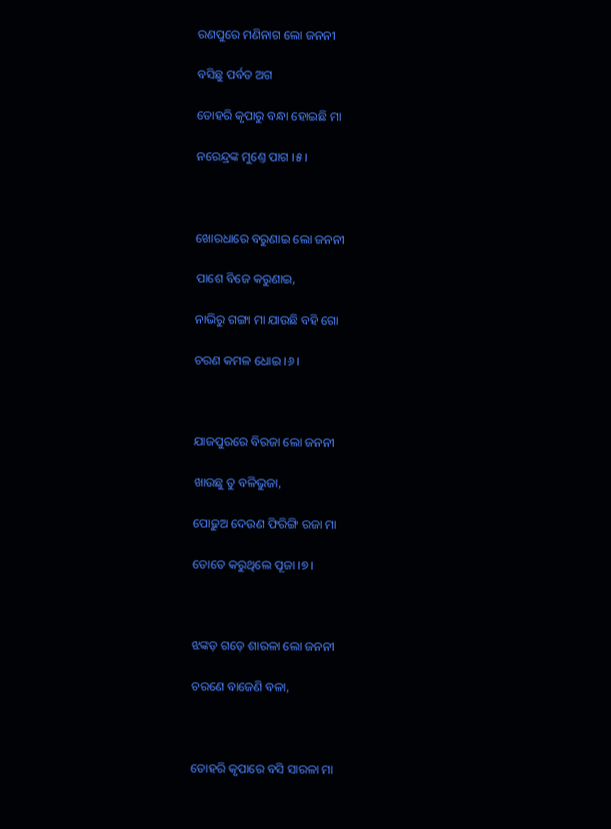ରଣପୁରେ ମଣିନାଗ ଲୋ ଜନନୀ

ବସିଛୁ ପର୍ବତ ଅଗ

ତୋହରି କୃପାରୁ ବନ୍ଧା ହୋଇଛି ମା

ନରେନ୍ଦ୍ରଙ୍କ ମୁଣ୍ତେ ପାଗ ।୫।



ଖୋରଧାରେ ବରୁଣାଇ ଲୋ ଜନନୀ

ପାଶେ ବିଜେ କରୁଣାଇ,

ନାଭିରୁ ଗଙ୍ଗା ମା ଯାଉଛି ବହି ଗୋ

ଚରଣ କମଳ ଧୋଇ ।୬।



ଯାଜପୁରରେ ବିରଜା ଲୋ ଜନନୀ

ଖାଉଛୁ ତୁ ବଳିଭୁଜା,

ପୋଢ଼ୁଅ ଦେଉଣ ଫିରିଙ୍ଗି ରଜା ମା

ତୋତେ କରୁଥିଲେ ପୂଜା ।୭।



ଝଙ୍କଡ଼ ଗଡ଼େ ଶାରଳା ଲୋ ଜନନୀ

ଚରଣେ ବାଜେଣି ବଳା,



ତୋହରି କୃପାରେ ବସି ସାରଳା ମା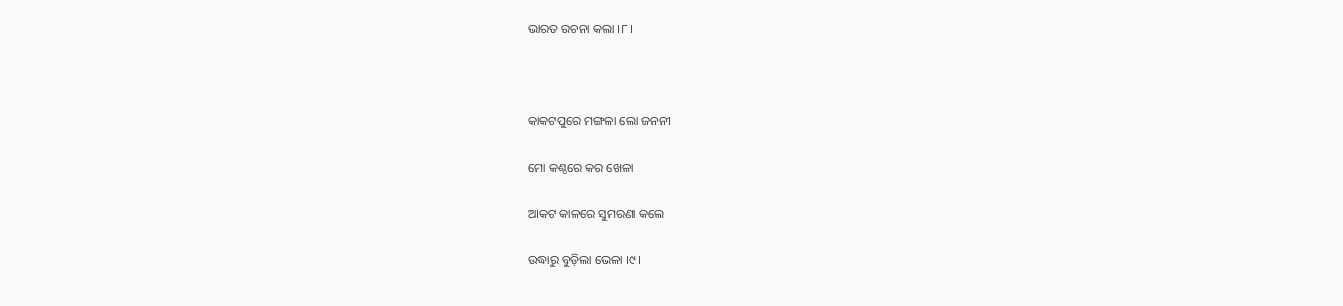ଭାରତ ରଚନା କଲା ।୮।



କାକଟପୁରେ ମଙ୍ଗଳା ଲୋ ଜନନୀ

ମୋ କଣ୍ଠରେ କର ଖେଳା

ଆକଟ କାଳରେ ସୁମରଣା କଲେ

ଉଦ୍ଧାରୁ ବୁଡ଼ିଲା ଭେଳା ।୯।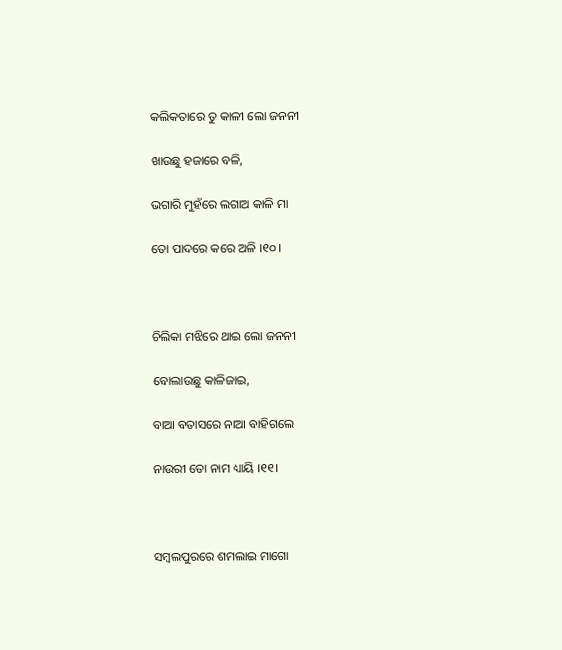କଲିକତାରେ ତୁ କାଳୀ ଲୋ ଜନନୀ

ଖାଉଛୁ ହଜାରେ ବଳି,

ଭଗାରି ମୁହଁରେ ଲଗାଅ କାଳି ମା

ତୋ ପାଦରେ କରେ ଅଳି ।୧୦।



ଚିଲିକା ମଝିରେ ଥାଇ ଲୋ ଜନନୀ

ବୋଲାଉଛୁ କାଳିଜାଇ,

ବାଆ ବତାସରେ ନାଆ ବାହିଗଲେ

ନାଉରୀ ତୋ ନାମ ଧ୍ୟାୟି ।୧୧।



ସମ୍ଵଲପୁରରେ ଶମଲାଇ ମାଗୋ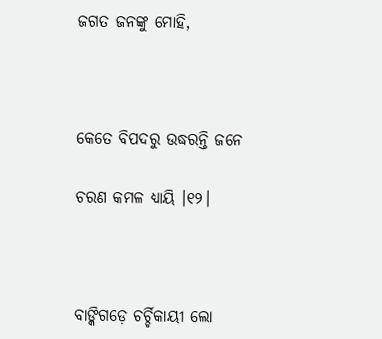ଜଗତ ଜନଙ୍କୁ ମୋହି,



କେତେ ବିପଦରୁ ଉଦ୍ଧରନ୍ତି ଜନେ

ଚରଣ କମଳ ଧ୍ୟାୟି ।୧୨।



ବାଙ୍କିଗଡ଼େ ଚର୍ଚ୍ଚିକାୟୀ ଲୋ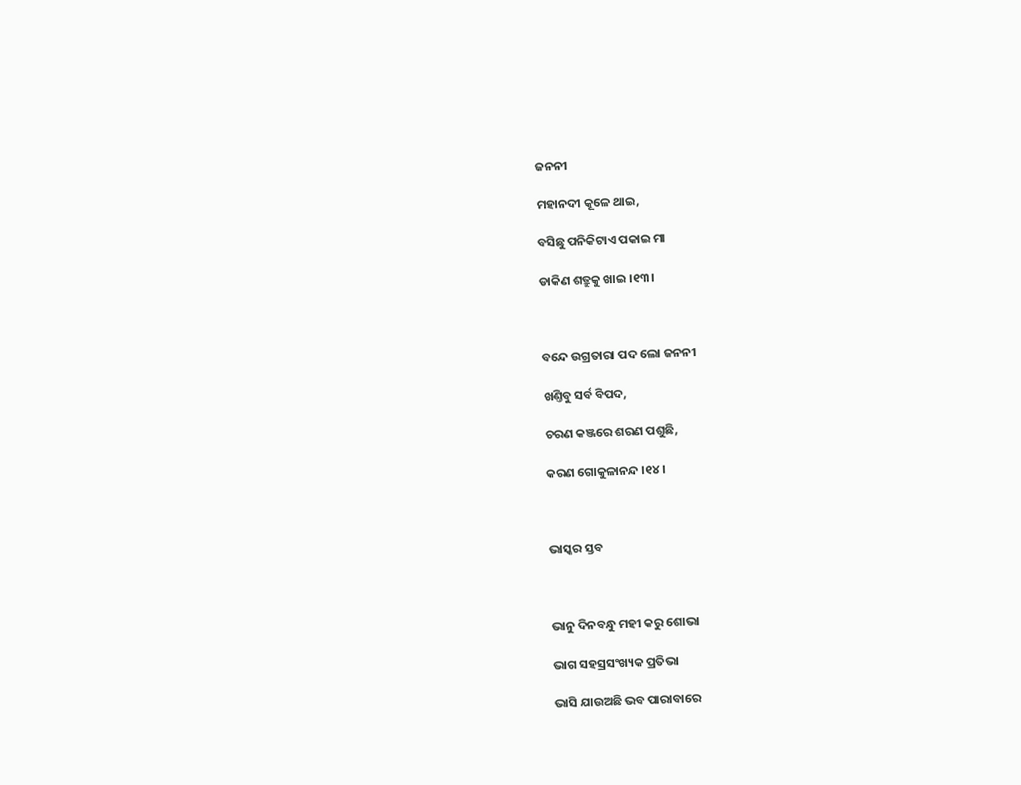ଜନନୀ

ମହାନଦୀ କୂଳେ ଥାଇ,

ବସିଛୁ ପନିକିଟାଏ ପକାଇ ମା

ଡାକିଣ ଶତ୍ରୁକୁ ଖାଇ ।୧୩।



ବନ୍ଦେ ଉଗ୍ରତାରା ପଦ ଲୋ ଜନନୀ

ଖଣ୍ତିବୁ ସର୍ବ ବିପଦ,

ଚରଣ କଞ୍ଜରେ ଶରଣ ପଶୁଛି,

କରଣ ଗୋକୁଳାନନ୍ଦ ।୧୪।



ଭାସ୍କର ସ୍ତବ



ଭାନୁ ଦିନବନ୍ଧୁ ମହୀ କରୁ ଶୋଭା

ଭାଗ ସହସ୍ରସଂଖ୍ୟକ ପ୍ରତିଭା

ଭାସି ଯାଉଅଛି ଭବ ପାରାବାରେ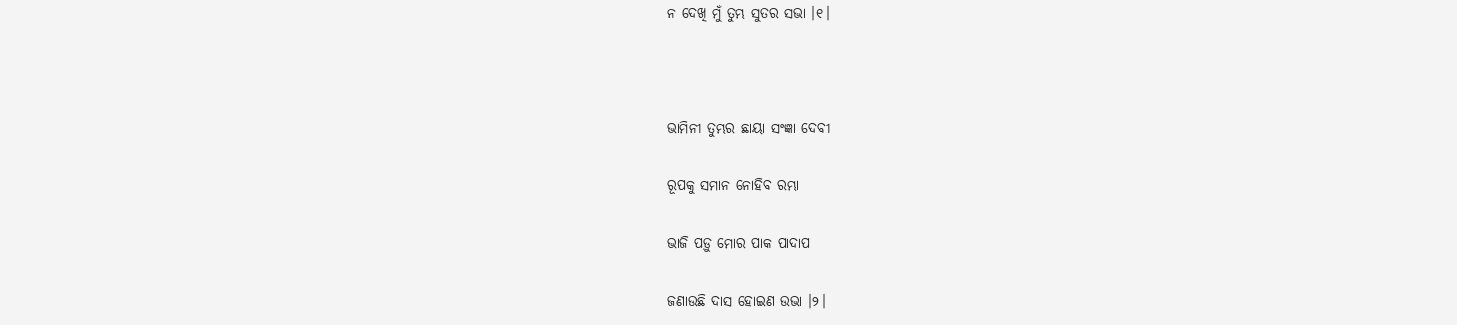ନ ଦେଖି ମୁଁ ତୁମ୍ଭ ସୁତର ସଭା ।୧।



ଭାମିନୀ ତୁମ୍ଭର ଛାୟା ସଂଜ୍ଞା ଦେବୀ

ରୂପକୁ ସମାନ ନୋହିବ ରମ୍ଭା

ଭାଜି ପଡ଼ୁ ମୋର ପାକ ପାଦାପ

ଜଣାଉଛି ଦାସ ହୋଇଣ ଉଭା ।୨।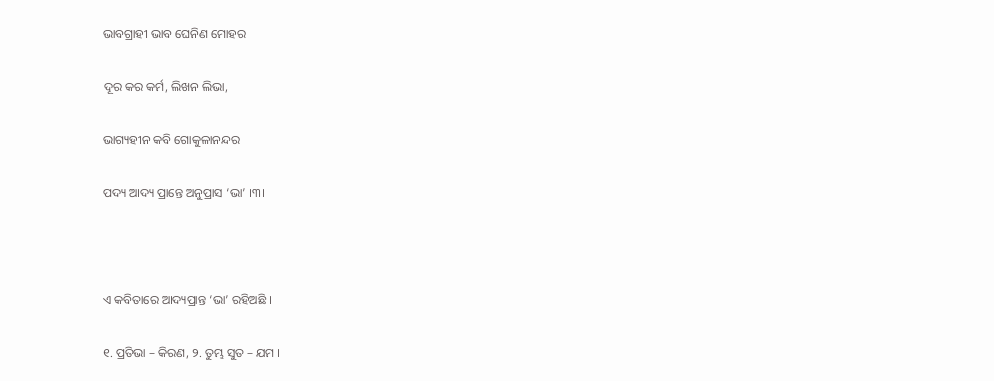ଭାବଗ୍ରାହୀ ଭାବ ଘେନିଣ ମୋହର

ଦୂର କର କର୍ମ, ଲିଖନ ଲିଭା,

ଭାଗ୍ୟହୀନ କବି ଗୋକୁଳାନନ୍ଦର

ପଦ୍ୟ ଆଦ୍ୟ ପ୍ରାନ୍ତେ ଅନୁପ୍ରାସ ‘ଭା’ ।୩।



ଏ କବିତାରେ ଆଦ୍ୟପ୍ରାନ୍ତ ‘ଭା’ ରହିଅଛି ।

୧. ପ୍ରତିଭା – କିରଣ, ୨. ତୁମ୍ଭ ସୁତ – ଯମ ।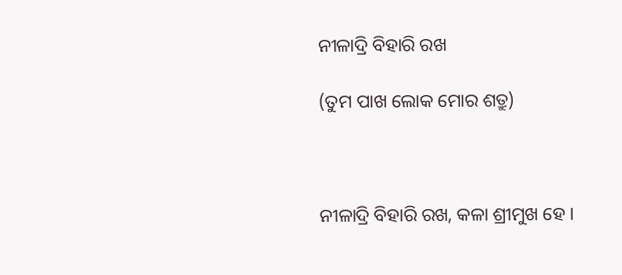ନୀଳାଦ୍ରି ବିହାରି ରଖ

(ତୁମ ପାଖ ଲୋକ ମୋର ଶତ୍ରୁ)



ନୀଳାଦ୍ରି ବିହାରି ରଖ, କଳା ଶ୍ରୀମୁଖ ହେ ।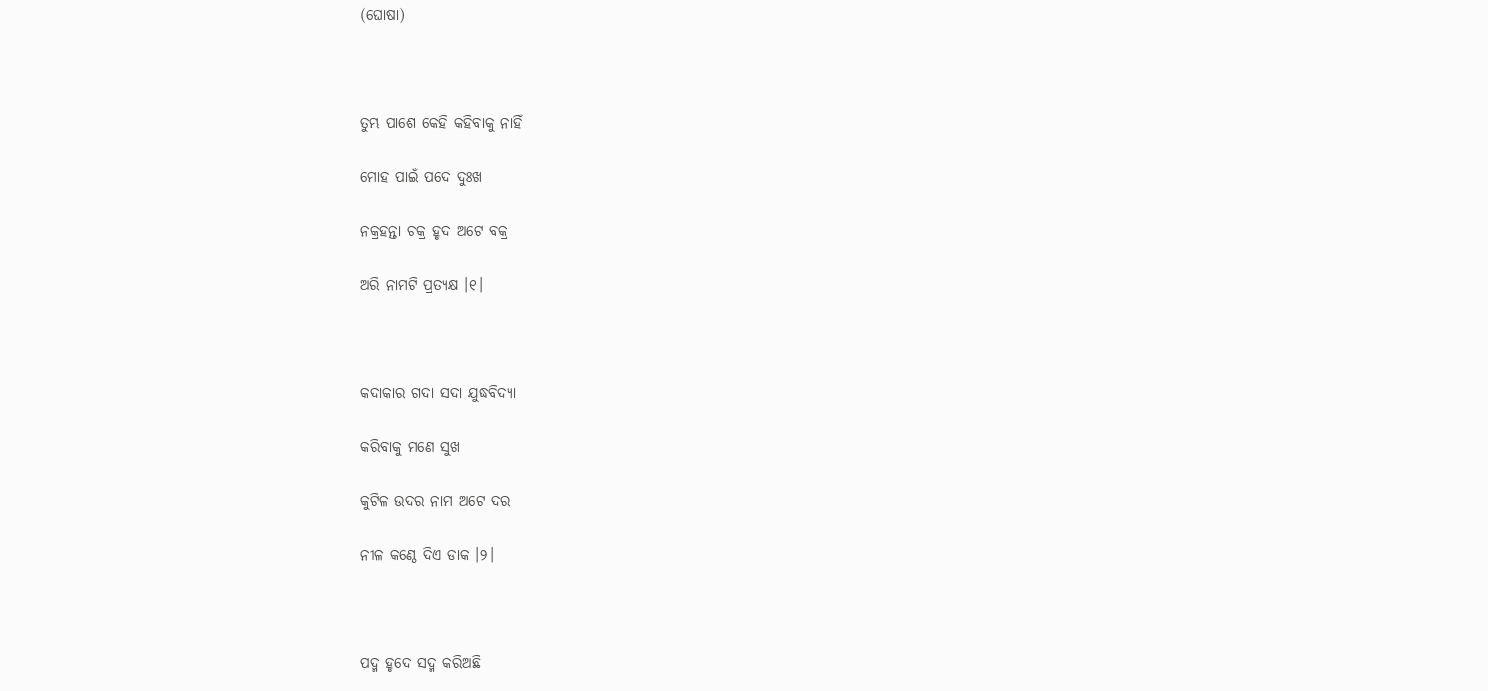(ଘୋଷା)



ତୁମ୍ଭ ପାଶେ କେହି କହିବାକୁ ନାହିଁ

ମୋହ ପାଇଁ ପଦେ ଦୁଃଖ

ନକ୍ରହନ୍ତା ଚକ୍ର ହୃଦ ଅଟେ ବକ୍ର

ଅରି ନାମଟି ପ୍ରତ୍ୟକ୍ଷ ।୧।



କଦାକାର ଗଦା ସଦା ଯୁଦ୍ଧବିଦ୍ୟା

କରିବାକୁ ମଣେ ସୁଖ

କୁଟିଳ ଉଦର ନାମ ଅଟେ ଦର

ନୀଳ କଣ୍ଠେ ଦିଏ ଡାକ ।୨।



ପଦ୍ମ ହୃଦେ ସଦ୍ମ କରିଅଛି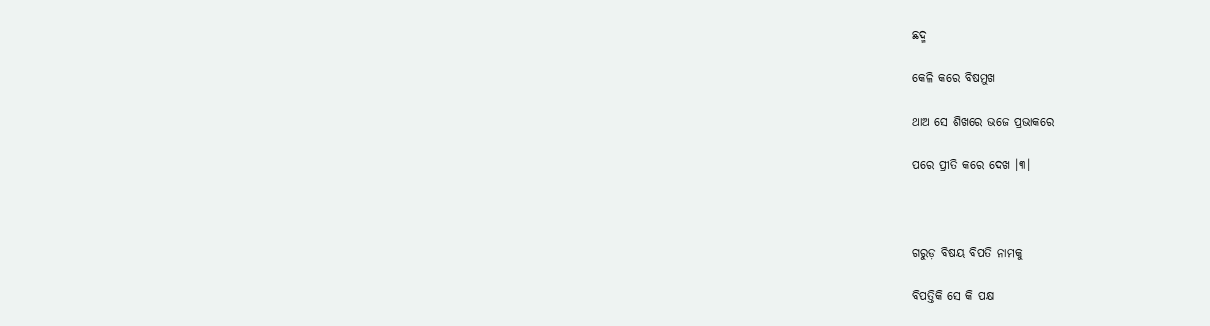ଛଦ୍ମ

କେଳି କରେ ବିଷମୁଖ

ଥାଅ ସେ ଶିଖରେ ଭଜେ ପ୍ରଭାକରେ

ପରେ ପ୍ରୀତି କରେ ଦେଖ ।୩।



ଗରୁଡ଼ ବିଷୟ ବିପତି ନାମକୁ

ବିପତ୍ତିକି ସେ କି ପକ୍ଷ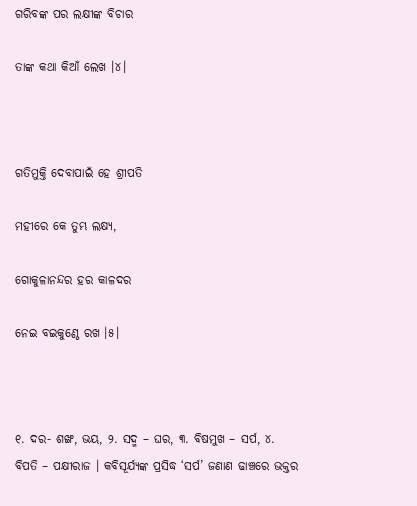ଗରିବଙ୍କ ପର ଲକ୍ଷୀଙ୍କ ବିଚାର

ତାଙ୍କ କଥା କିଆଁ ଲେଖ ।୪।



ଗତିମୁକ୍ତି ଦେବାପାଇଁ ହେ ଶ୍ରୀପତି

ମହୀରେ କେ ତୁମ୍ଭ ଲକ୍ଷ୍ୟ,

ଗୋକୁଳାନନ୍ଦର ହର କାଳଦର

ନେଇ ବଇକୁଣ୍ଠେ ରଖ ।୫।



୧. ଦର- ଶଙ୍ଖ, ଭୟ, ୨. ସଦ୍ମ – ଘର, ୩. ବିଷମୁଖ – ସର୍ପ, ୪. ବିପତି – ପକ୍ଷୀରାଜ । କବିସୂର୍ଯ୍ୟଙ୍କ ପ୍ରସିଦ୍ଧ ‘ସର୍ପ’ ଜଣାଣ ଢାଞ୍ଚରେ ଭକ୍ତର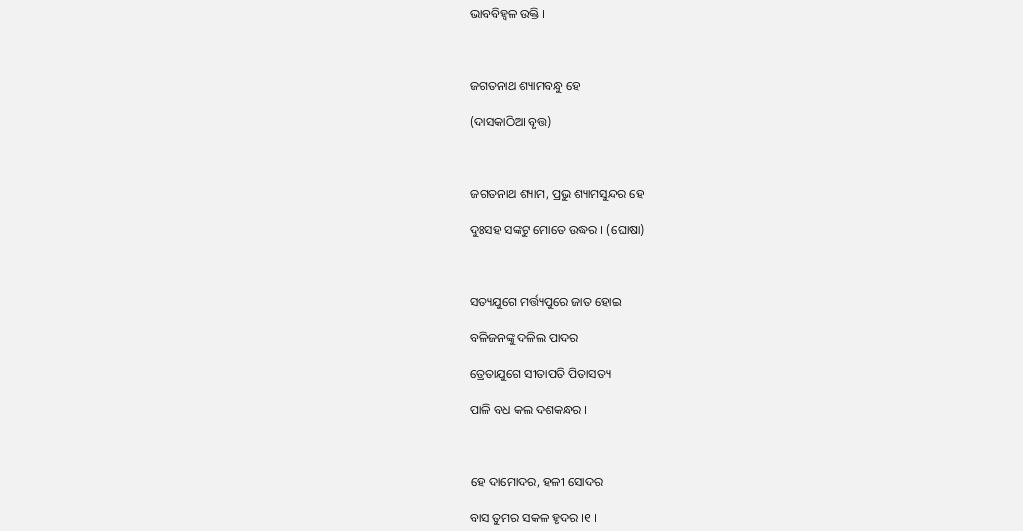ଭାବବିହ୍ଵଳ ଉକ୍ତି ।



ଜଗତନାଥ ଶ୍ୟାମବନ୍ଧୁ ହେ

(ଦାସକାଠିଆ ବୃତ୍ତ)



ଜଗତନାଥ ଶ୍ୟାମ, ପ୍ରଭୁ ଶ୍ୟାମସୁନ୍ଦର ହେ

ଦୁଃସହ ସଙ୍କଟୁ ମୋତେ ଉଦ୍ଧର । (ଘୋଷା)



ସତ୍ୟଯୁଗେ ମର୍ତ୍ତ୍ୟପୁରେ ଜାତ ହୋଇ

ବଳିଜନଙ୍କୁ ଦଳିଲ ପାଦର

ତ୍ରେତାଯୁଗେ ସୀତାପତି ପିତାସତ୍ୟ

ପାଳି ବଧ କଲ ଦଶକନ୍ଧର ।



ହେ ଦାମୋଦର, ହଳୀ ସୋଦର

ବାସ ତୁମର ସକଳ ହୃଦର ।୧ ।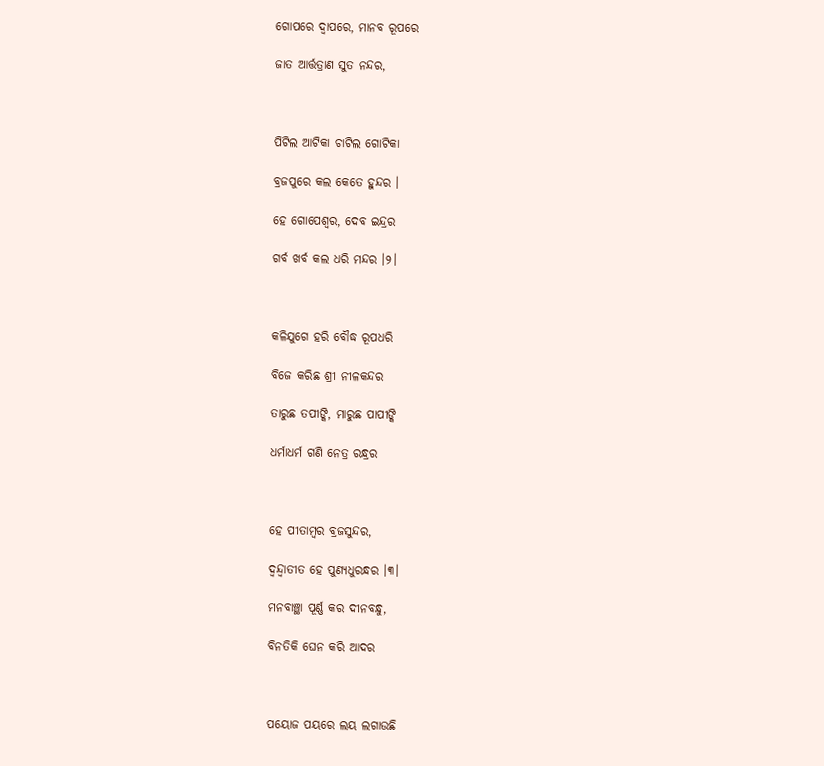ଗୋପରେ ଦ୍ଵାପରେ, ମାନବ ରୂପରେ

ଜାତ ଆର୍ତ୍ତତ୍ରାଣ ସୁତ ନନ୍ଦର,



ପିଟିଲ ଆଟିକା ଚାଟିଲ ଗୋଟିକା

ବ୍ରଜପୁରେ କଲ କେତେ ହୁନ୍ଦର ।

ହେ ଗୋପେଶ୍ଵର, ଦେବ ଇନ୍ଦ୍ରର

ଗର୍ବ ଖର୍ବ କଲ ଧରି ମନ୍ଦର ।୨।



କଳିଯୁଗେ ହରି ବୌଦ୍ଧ ରୂପଧରି

ବିଜେ କରିଛ ଶ୍ରୀ ନୀଳକନ୍ଦର

ତାରୁଛ ତପୀଙ୍କି, ମାରୁଛ ପାପୀଙ୍କି

ଧର୍ମାଧର୍ମ ଗଣି ନେତ୍ର ରନ୍ଧ୍ରର



ହେ ପୀତାମ୍ଵର ବ୍ରଜସୁନ୍ଦର,

ଦ୍ଵନ୍ଦ୍ଵାତୀତ ହେ ପୁଣ୍ୟଧୁରନ୍ଧର ।୩।

ମନବାଞ୍ଛା ପୂର୍ଣ୍ଣ କର ଦୀନବନ୍ଧୁ,

ବିନତିକି ଘେନ କରି ଆଦର



ପୟୋଜ ପୟରେ ଲୟ ଲଗାଉଛି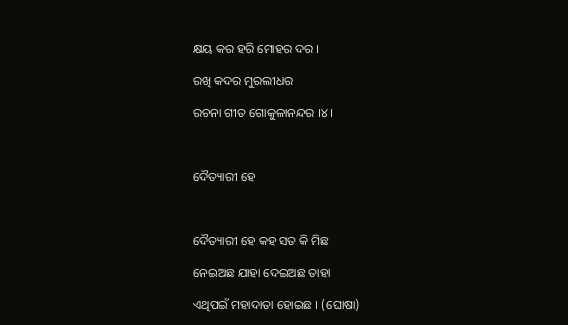କ୍ଷୟ କର ହରି ମୋହର ଦର ।

ରଖି କଦର ମୁରଲୀଧର

ରଚନା ଗୀତ ଗୋକୁଳାନନ୍ଦର ।୪।



ଦୈତ୍ୟାରୀ ହେ



ଦୈତ୍ୟାରୀ ହେ କହ ସତ କି ମିଛ

ନେଇଅଛ ଯାହା ଦେଇଅଛ ତାହା

ଏଥିପଇଁ ମହାଦାତା ହୋଇଛ । (ଘୋଷା)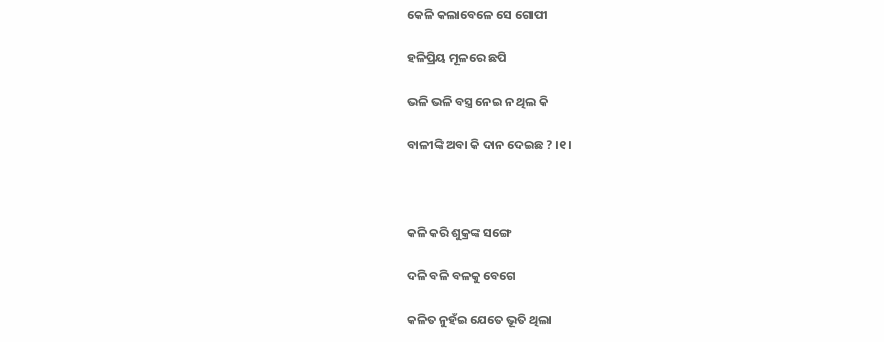କେଳି କଲାବେଳେ ସେ ଗୋପୀ

ହଳିପ୍ରିୟ ମୂଳରେ ଛପି

ଭଳି ଭଳି ବସ୍ତ୍ର ନେଇ ନ ଥିଲ କି

ବାଳୀଙ୍କି ଅବା କି ଦାନ ଦେଇଛ ? ।୧।



କଳି କରି ଶୁକ୍ରଙ୍କ ସଙ୍ଗେ

ଦଳି ବଳି ବଳକୁ ବେଗେ

କଳିତ ନୁହଁଇ ଯେତେ ଭୂତି ଥିଲା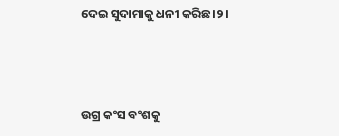ଦେଇ ସୁଦାମାକୁ ଧନୀ କରିଛ।୨।



ଉଗ୍ର କଂସ ବଂଶକୁ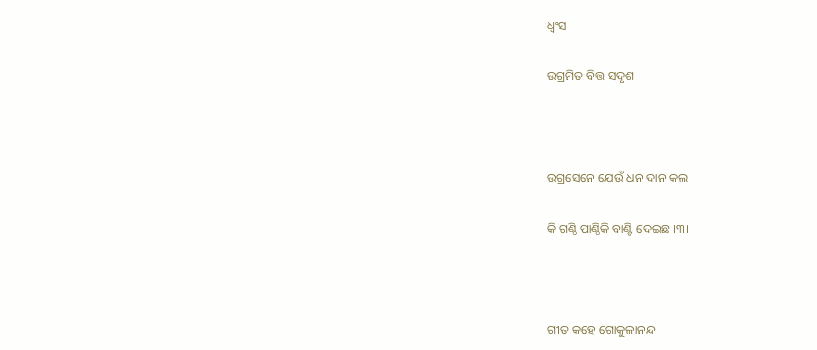ଧ୍ଵଂସ

ଉଗ୍ରମିତ ବିତ୍ତ ସଦୃଶ



ଉଗ୍ରସେନେ ଯେଉଁ ଧନ ଦାନ କଲ

କି ଗଣ୍ଠି ପାଣ୍ଠିକି ବାଣ୍ଟି ଦେଇଛ ।୩।



ଗୀତ କହେ ଗୋକୁଳାନନ୍ଦ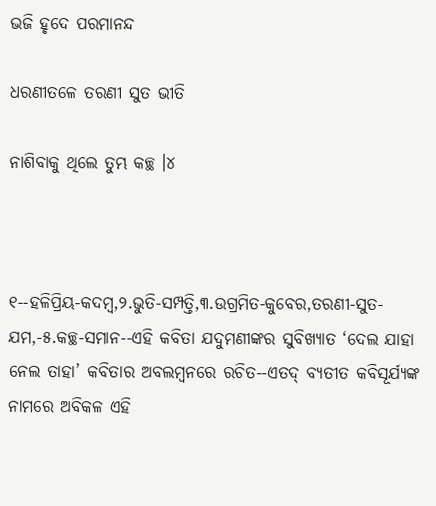ଭଜି ହୃଦେ ପରମାନନ୍ଦ

ଧରଣୀତଳେ ତରଣୀ ସୁତ ଭୀତି

ନାଶିବାକୁ ଥିଲେ ତୁମ୍ଭ କଚ୍ଛ ।୪



୧--ହଳିପ୍ରିୟ-କଦମ୍ବ,୨.ଭୁତି-ସମ୍ପତ୍ତି,୩.ଉଗ୍ରମିତ-କୁବେର,ତରଣୀ-ସୁତ-ଯମ,-୫.କଚ୍ଛ-ସମାନ--ଏହି କବିତା ଯଦୁମଣୀଙ୍କର ସୁବିଖ୍ୟାତ ‘ଦେଲ ଯାହା ନେଲ ତାହା’ କବିତାର ଅବଲମ୍ବନରେ ରଚିତ--ଏତଦ୍‌ ବ୍ୟତୀତ କବିସୂର୍ଯ୍ୟଙ୍କ ନାମରେ ଅବିକଳ ଏହି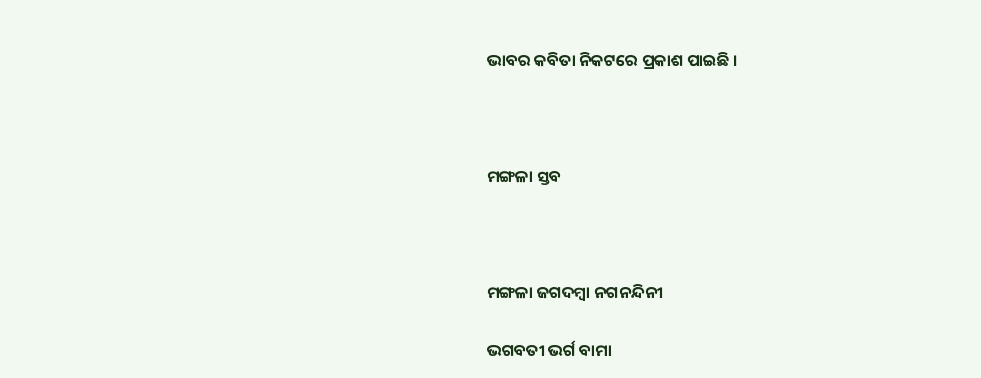ଭାବର କବିତା ନିକଟରେ ପ୍ରକାଶ ପାଇଛି ।



ମଙ୍ଗଳା ସ୍ତବ



ମଙ୍ଗଳା ଜଗଦମ୍ବା ନଗନନ୍ଦିନୀ

ଭଗବତୀ ଭର୍ଗ ବାମା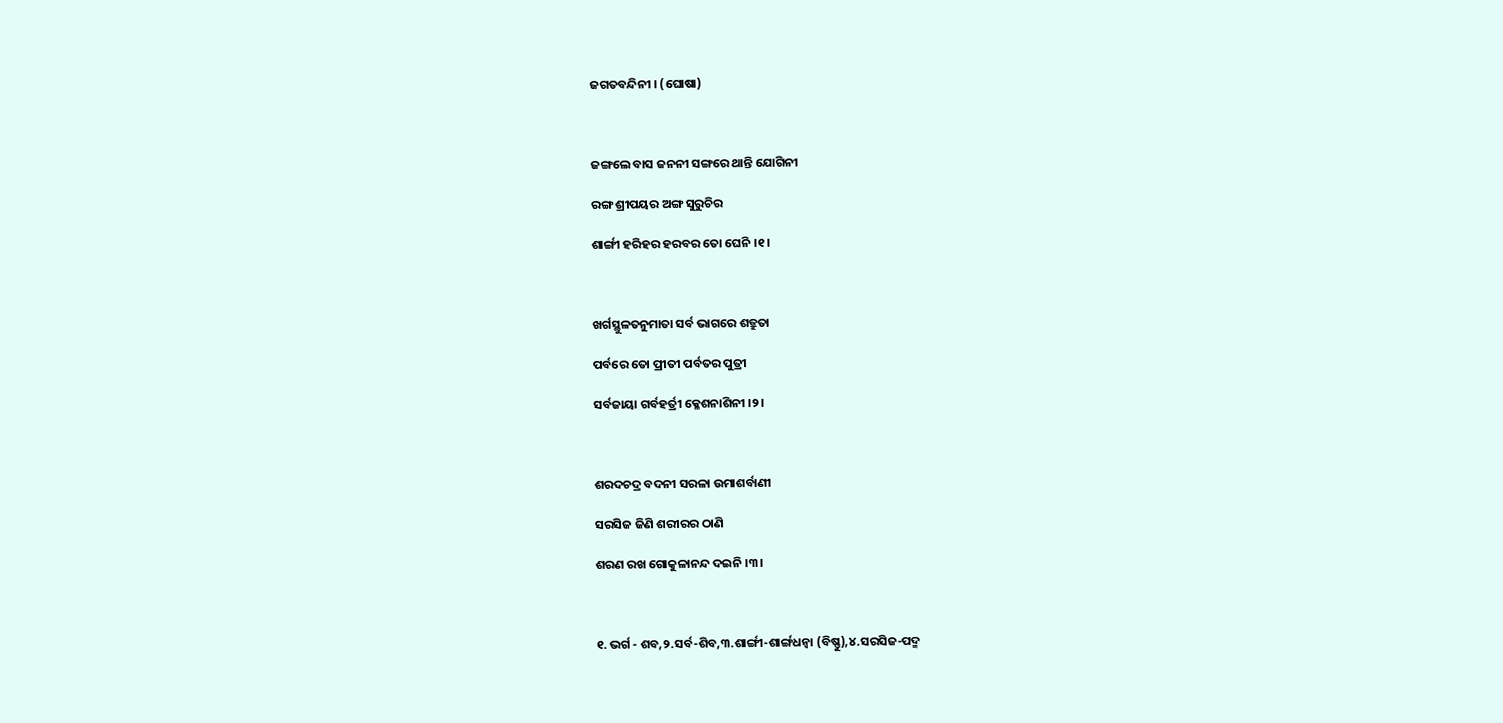ଜଗତବନ୍ଦିନୀ । (ଘୋଷା)



ଜଙ୍ଗଲେ ବାସ ଜନନୀ ସଙ୍ଗରେ ଥାନ୍ତି ଯୋଗିନୀ

ରଙ୍ଗ ଶ୍ରୀପୟର ଅଙ୍ଗ ସୁରୁଚିର

ଶାର୍ଙ୍ଗୀ ହରିହର ହରବର ତୋ ଘେନି ।୧।



ଖର୍ଗସ୍ଥୁଳତନୁମାତା ସର୍ବ ଭାଗରେ ଶତ୍ରୁତା

ପର୍ବରେ ତୋ ପ୍ରୀତୀ ପର୍ବତର ପୁତ୍ରୀ

ସର୍ବଜାୟା ଗର୍ବହର୍ତ୍ରୀ କ୍ଳେଶନାଶିନୀ ।୨।



ଶରଦଚଦ୍ର ବଦନୀ ସରଳା ଉମାଶର୍ବାଣୀ

ସରସିଜ ଜିଣି ଶରୀରର ଠାଣି

ଶରଣ ରଖ ଗୋକୁଳାନନ୍ଦ ଦଇନି ।୩।



୧. ଭର୍ଗ - ଶବ,୨.ସର୍ବ-ଶିବ,୩.ଶାର୍ଙ୍ଗୀ-ଶାର୍ଙ୍ଗଧନ୍ଵା (ବିଷ୍ଣୁ),୪.ସରସିଜ-ପଦ୍ମ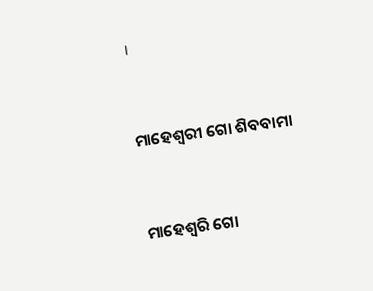।



ମାହେଶ୍ଵରୀ ଗୋ ଶିବବାମା



ମାହେଶ୍ଵରି ଗୋ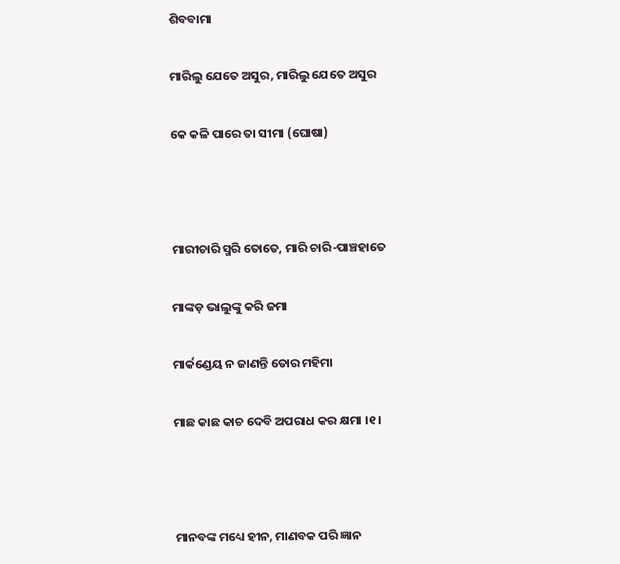ଶିବବାମା

ମାରିଲୁ ଯେତେ ଅସୁର, ମାରିଲୁ ଯେତେ ଅସୁର

କେ କଳି ପାରେ ତା ସୀମା (ଘୋଷା)



ମାରୀଚାରି ସ୍ମରି ତୋତେ, ମାରି ଚାରି-ପାଞ୍ଚହାତେ

ମାଙ୍କଡ଼ ଭାଲୁଙ୍କୁ କରି ଜମା

ମାର୍କଣ୍ଡେୟ ନ ଜାଣନ୍ତି ତୋର ମହିମା

ମାଛ କାଛ କାଚ ଦେବି ଅପରାଧ କର କ୍ଷମା ।୧।



ମାନବଙ୍କ ମଧ୍ୟେ ହୀନ, ମାଣବକ ପରି ଜ୍ଞାନ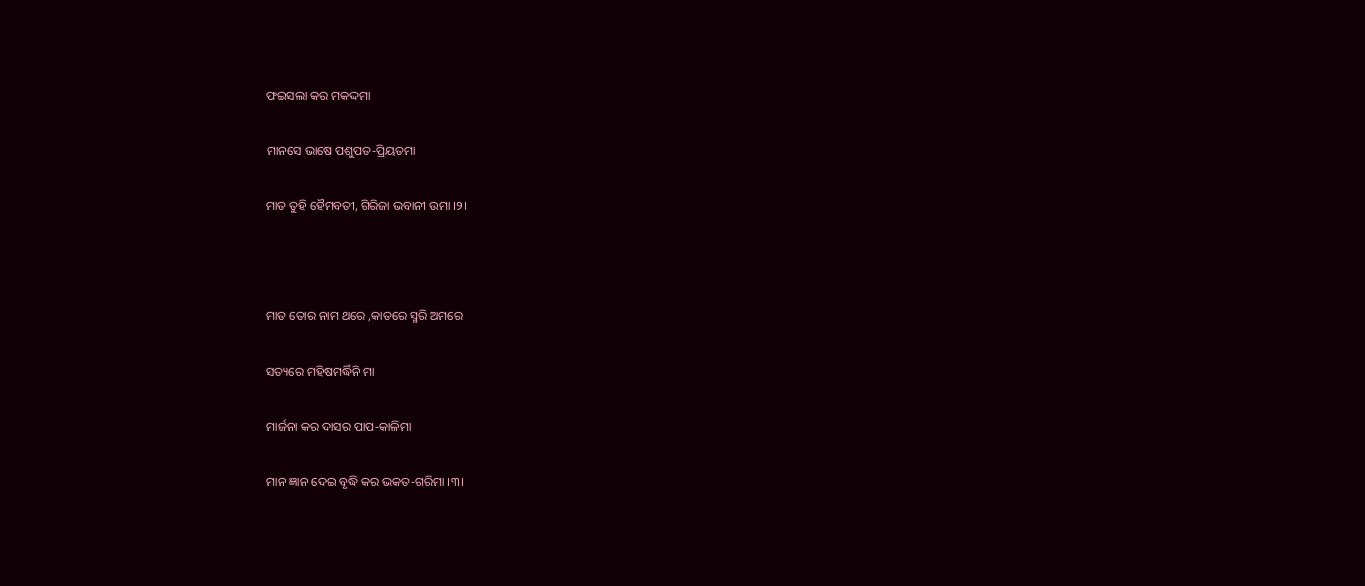ଫଇସଲା କର ମକଦ୍ଦମା

ମାନସେ ଭାଷେ ପଶୁପତ-ପ୍ରିୟତମା

ମାତ ତୁହି ହୈମବତୀ, ଗିରିଜା ଭବାନୀ ଉମା ।୨।



ମାତ ତୋର ନାମ ଥରେ ,କାତରେ ସ୍ମରି ଅମରେ

ସତ୍ୟରେ ମହିଷମର୍ଦ୍ଧିନି ମା

ମାର୍ଜନା କର ଦାସର ପାପ-କାଳିମା

ମାନ ଜ୍ଞାନ ଦେଇ ବୃଦ୍ଧି କର ଭକତ-ଗରିମା ।୩।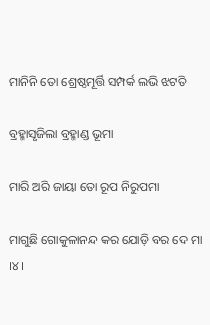ମାନିନି ତୋ ଶ୍ରେଷ୍ଠମୂର୍ତ୍ତି ସମ୍ପର୍କ ଲଭି ଝଟତି

ବ୍ରହ୍ମାସୃଜିଲା ବ୍ରହ୍ମାଣ୍ଡ ଭୂମା

ମାରି ଅରି ଜାୟା ତୋ ରୂପ ନିରୁପମା

ମାଗୁଛି ଗୋକୁଳାନନ୍ଦ କର ଯୋଡ଼ି ବର ଦେ ମା ।୪।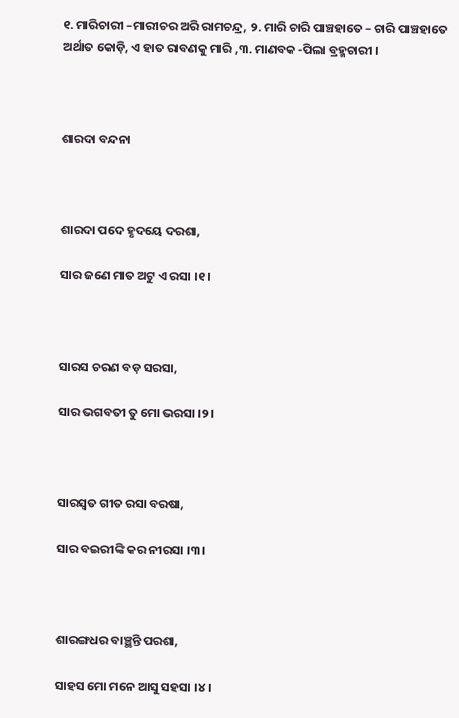୧. ମାରିଚାରୀ –ମାରୀଚର ଅରି ରାମଚନ୍ଦ୍ର, ୨. ମାରି ଚାରି ପାଞ୍ଚହାତେ – ଚାରି ପାଞ୍ଚହାତେ ଅର୍ଥାତ କୋଡ଼ି, ଏ ହାତ ରାବଣକୁ ମାରି ,୩. ମାଣବକ -ପିଲା ବ୍ରହ୍ମଚାରୀ ।



ଶାରଦା ବନ୍ଦନା



ଶାରଦା ପଦେ ହୃଦୟେ ଦରଶା,

ସାର ଜଣେ ମାତ ଅଟୁ ଏ ରସା ।୧।



ସାରସ ଚରଣ ବଡ଼ ସରସା,

ସାର ଭଗବତୀ ତୁ ମୋ ଭରସା ।୨।



ସାରସ୍ଵତ ଗୀତ ରସା ବରଷା,

ସାର ବଇରୀଙ୍କି କର ନୀରସା ।୩।



ଶାରଙ୍ଗଧର ବାଞ୍ଛନ୍ତି ପରଶା,

ସାହସ ମୋ ମନେ ଆସୁ ସହସା ।୪।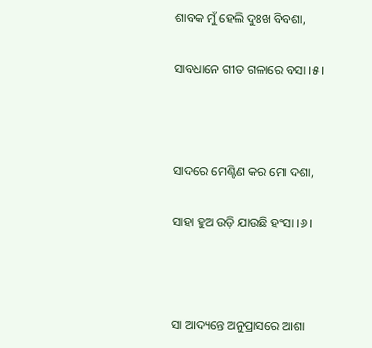ଶାବକ ମୁଁ ହେଲି ଦୁଃଖ ବିବଶା,

ସାବଧାନେ ଗୀତ ଗଳାରେ ବସା ।୫।



ସାଦରେ ମେଣ୍ଟିଣ କର ମୋ ଦଶା,

ସାହା ହୁଅ ଉଡ଼ି ଯାଉଛି ହଂସା ।୬।



ସା ଆଦ୍ୟନ୍ତେ ଅନୁପ୍ରାସରେ ଆଶା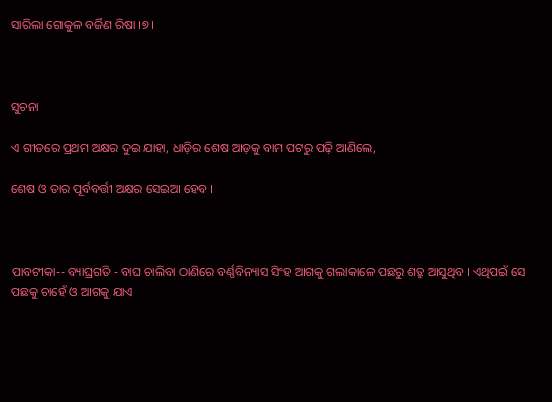ସାରିଲା ଗୋକୁଳ ବର୍ଜିଣ ରିଷା ।୭।



ସୁଚନା

ଏ ଗୀତରେ ପ୍ରଥମ ଅକ୍ଷର ଦୁଇ ଯାହା, ଧାଡ଼ିର ଶେଷ ଆଡ଼କୁ ବାମ ପଟରୁ ପଢ଼ି ଆଣିଲେ,

ଶେଷ ଓ ତାର ପୂର୍ବବର୍ତ୍ତୀ ଅକ୍ଷର ସେଇଆ ହେବ ।



ପାବଟୀକା-- ବ୍ୟାଘ୍ରଗତି - ବାଘ ଚାଲିବା ଠାଣିରେ ବର୍ଣ୍ଣବିନ୍ୟାସ ସିଂହ ଆଗକୁ ଗଲାକାଳେ ପଛରୁ ଶତ୍ରୁ ଆସୁଥିବ । ଏଥିପଇଁ ସେ ପଛକୁ ଚାହେଁ ଓ ଆଗକୁ ଯାଏ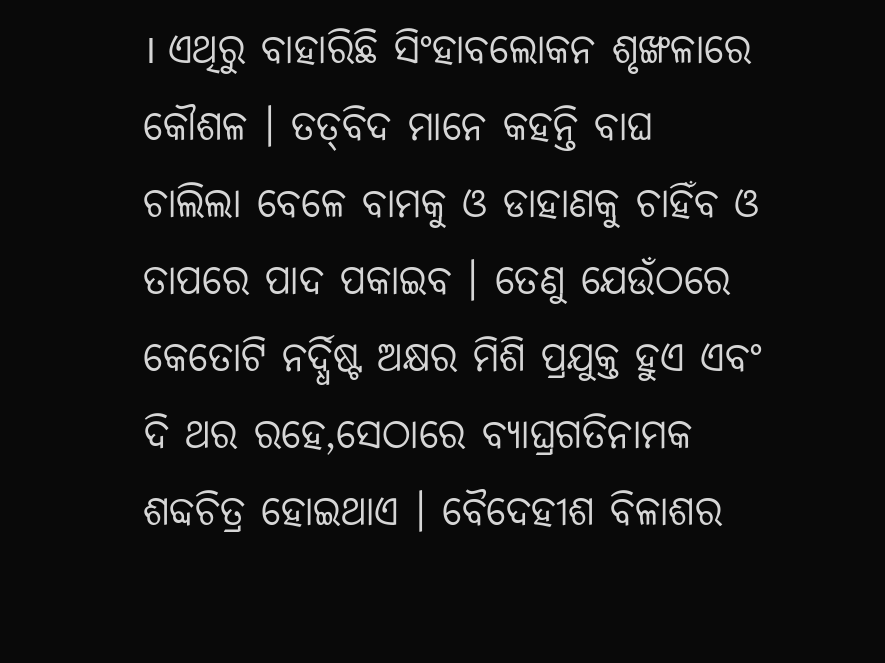। ଏଥିରୁ ବାହାରିଛି ସିଂହାବଲୋକନ ଶୃଙ୍ଖଳାରେ କୌଶଳ । ତତ୍‌ବିଦ ମାନେ କହନ୍ତି ବାଘ ଚାଲିଲା ବେଳେ ବାମକୁ ଓ ଡାହାଣକୁ ଚାହିଁବ ଓ ତାପରେ ପାଦ ପକାଇବ । ତେଣୁ ଯେଉଁଠରେ କେତୋଟି ନର୍ଦ୍ଧିଷ୍ଟ ଅକ୍ଷର ମିଶି ପ୍ରଯୁକ୍ତ ହୁଏ ଏବଂ ଦି ଥର ରହେ,ସେଠାରେ ବ୍ୟାଘ୍ରଗତିନାମକ ଶବ୍ଦଚିତ୍ର ହୋଇଥାଏ । ବୈଦେହୀଶ ବିଳାଶର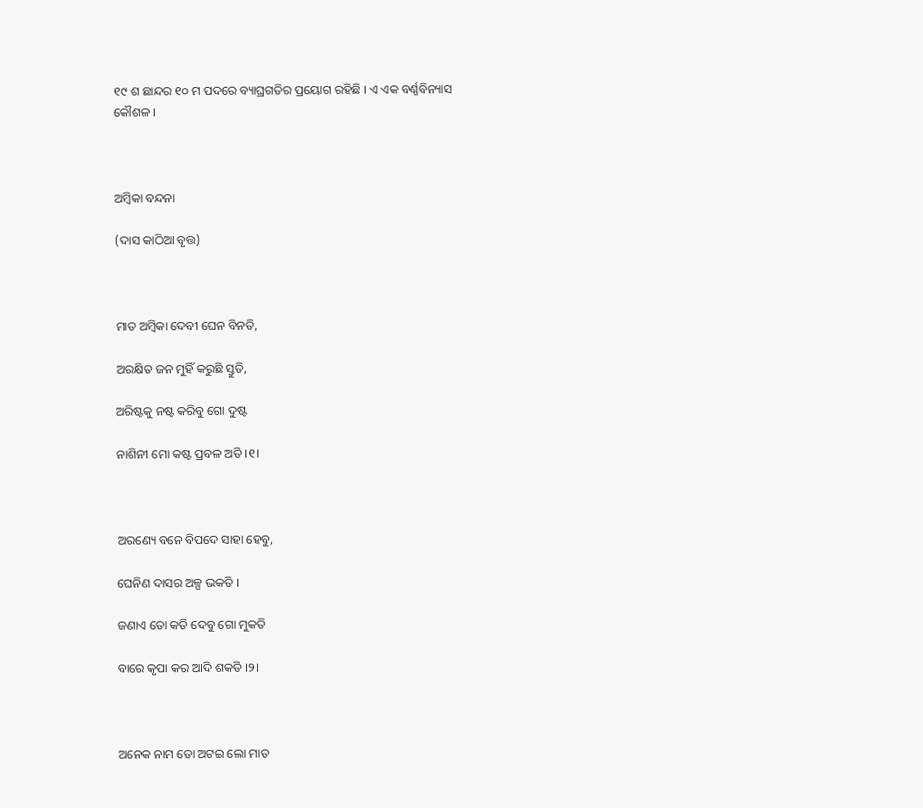୧୯ ଶ ଛାନ୍ଦର ୧୦ ମ ପଦରେ ବ୍ୟାଘ୍ରଗତିର ପ୍ରୟୋଗ ରହିଛି । ଏ ଏକ ବର୍ଣ୍ଣବିନ୍ୟାସ କୌଶଳ ।



ଅମ୍ବିକା ବନ୍ଦନା

(ଦାସ କାଠିଆ ବୃତ୍ତ)



ମାତ ଅମ୍ବିକା ଦେବୀ ଘେନ ବିନତି,

ଅରକ୍ଷିତ ଜନ ମୁହିଁ କରୁଛି ସ୍ତୁତି,

ଅରିଷ୍ଟକୁ ନଷ୍ଟ କରିବୁ ଗୋ ଦୁଷ୍ଟ

ନାଶିନୀ ମୋ କଷ୍ଟ ପ୍ରବଳ ଅତି ।୧।



ଅରଣ୍ୟେ ବନେ ବିପଦେ ସାହା ହେବୁ,

ଘେନିଣ ଦାସର ଅଳ୍ପ ଭକତି ।

ଜଣାଏ ତୋ କତି ଦେବୁ ଗୋ ମୁକତି

ବାରେ କୃପା କର ଆଦି ଶକତି ।୨।



ଅନେକ ନାମ ତୋ ଅଟଇ ଲୋ ମାତ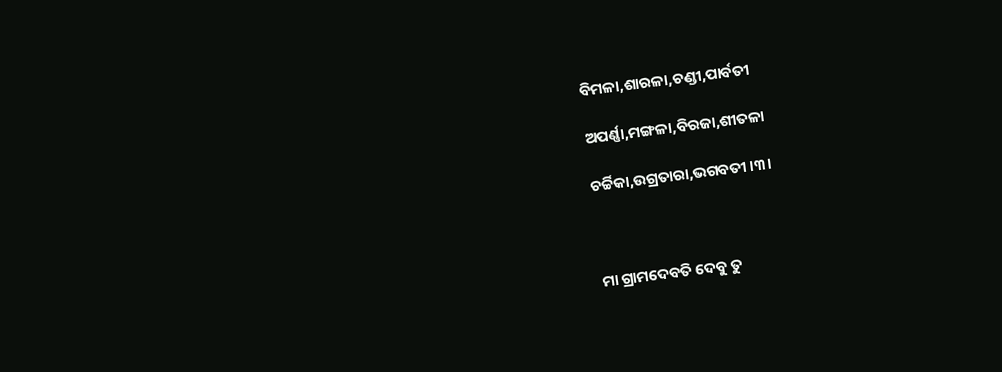ବିମଳା,ଶାରଳା,ଚଣ୍ଡୀ,ପାର୍ବତୀ

ଅପର୍ଣ୍ଣା,ମଙ୍ଗଳା,ବିରଜା,ଶୀତଳା

ଚର୍ଚ୍ଚିକା,ଉଗ୍ରତାରା,ଭଗବତୀ ।୩।



ମା ଗ୍ରାମଦେବତି ଦେବୁ ତୁ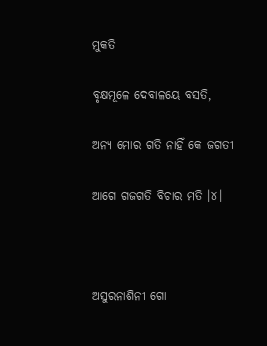ମୁକତି

ବୃକ୍ଷମୂଳେ ଦେବାଳୟେ ବସତି,

ଅନ୍ୟ ମୋର ଗତି ନାହିଁ କେ ଜଗତୀ

ଆଗେ ଗଜଗତି ବିଚାର ମତି ।୪।



ଅସୁରନାଶିନୀ ଗୋ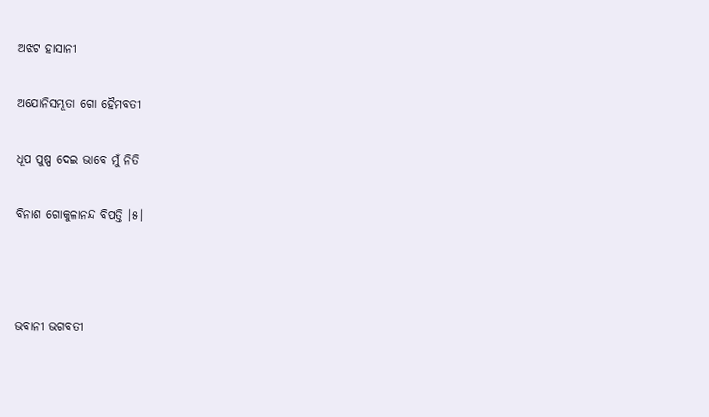ଅଝଟ ହାସାନୀ

ଅଯୋନିସମ୍ଭୂତା ଗୋ ହୈମବତୀ

ଧୂପ ପୁଷ୍ପ ଦେଇ ଭାବେ ମୁଁ ନିତି

ବିନାଶ ଗୋକୁଳାନନ୍ଦ ବିପତ୍ତି ।୫।



ଭବାନୀ ଭଗବତୀ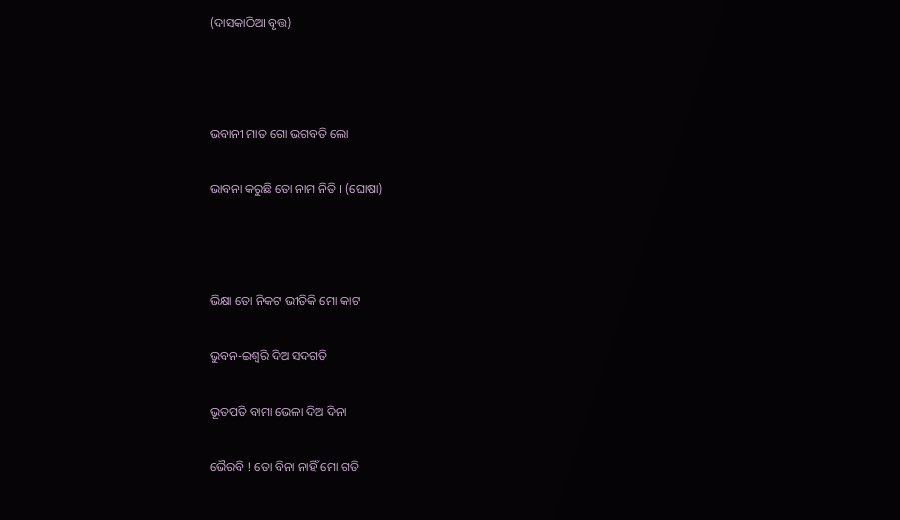(ଦାସକାଠିଆ ବୃତ୍ତ)



ଭବାନୀ ମାତ ଗୋ ଭଗବତି ଲୋ

ଭାବନା କରୁଛି ତୋ ନାମ ନିତି । (ଘୋଷା)



ଭିକ୍ଷା ତୋ ନିକଟ ଭୀତିକି ମୋ କାଟ

ଭୁବନ-ଇଶ୍ଵରି ଦିଅ ସଦଗତି

ଭୂତପତି ବାମା ଭେଳା ଦିଅ ଦିନା

ଭୈରବି ! ତୋ ବିନା ନାହିଁ ମୋ ଗତି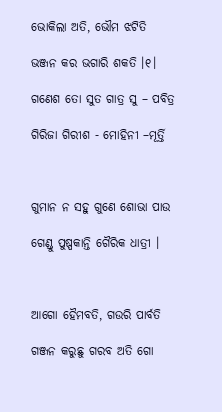ଭୋକିଲା ଅତି, ଭୌମ ଝଟିତି

ଭଞ୍ଜନ କର ଭଗାରି ଶକତି ।୧।

ଗଣେଶ ତୋ ସୁତ ଗାତ୍ର ସୁ – ପବିତ୍ର

ଗିରିଜା ଗିରୀଶ - ମୋହିନୀ –ମୂର୍ତ୍ତି



ଗୁମାନ ନ ସହୁ ଗୁଣେ ଶୋଭା ପାଉ

ଗେଣ୍ଡୁ ପୁଷ୍ପକାନ୍ତି ଗୈରିକ ଧାତ୍ରୀ ।



ଆଗୋ ହୈମବତି, ଗଉରି ପାର୍ବତି

ଗଞ୍ଜନ କରୁଛୁ ଗରବ ଅତି ଗୋ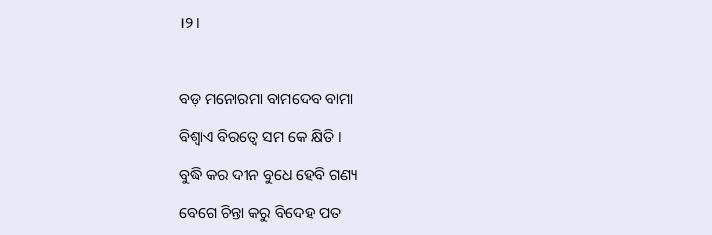।୨।



ବଡ଼ ମନୋରମା ବାମଦେବ ବାମା

ବିଶ୍ଵାଏ ବିରତ୍ୱେ ସମ କେ କ୍ଷିତି ।

ବୁଦ୍ଧି କର ଦୀନ ବୁଧେ ହେବି ଗଣ୍ୟ

ବେଗେ ଚିନ୍ତା କରୁ ବିଦେହ ପତ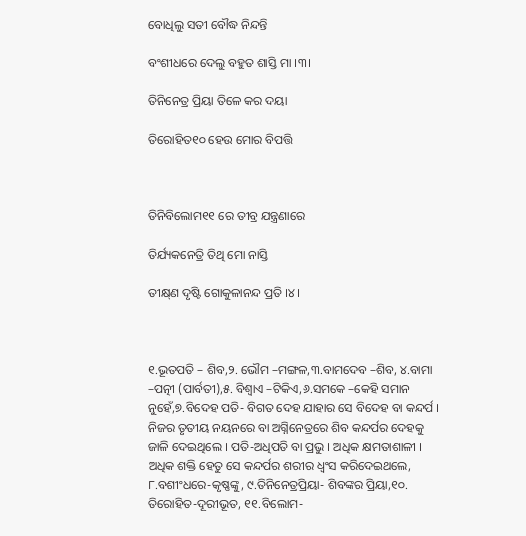ବୋଧିଲୁ ସତୀ ବୌଦ୍ଧ ନିନ୍ଦନ୍ତି

ବଂଶୀଧରେ ଦେଲୁ ବହୁତ ଶାସ୍ତି ମା ।୩।

ତିନିନେତ୍ର ପ୍ରିୟା ତିଳେ କର ଦୟା

ତିରୋହିତ୧୦ ହେଉ ମୋର ବିପତ୍ତି



ତିନିବିଲୋମ୧୧ ରେ ତୀବ୍ର ଯନ୍ତ୍ରଣାରେ

ତିର୍ଯ୍ୟକନେତ୍ରି ତିଥି ମୋ ନାସ୍ତି

ତୀକ୍ଷ୍‌ଣ ଦୃଷ୍ଟି ଗୋକୁଳାନନ୍ଦ ପ୍ରତି ।୪।



୧.ଭୂତପତି – ଶିବ,୨. ଭୌମ –ମଙ୍ଗଳ,୩.ବାମଦେବ –ଶିବ, ୪.ବାମା –ପତ୍ନୀ (ପାର୍ବତୀ),୫. ବିଶ୍ଵାଏ –ଟିକିଏ,୬.ସମକେ –କେହି ସମାନ ନୁହେଁ,୭.ବିଦେହ ପତି- ବିଗତ ଦେହ ଯାହାର ସେ ବିଦେହ ବା କନ୍ଦର୍ପ । ନିଜର ତୃତୀୟ ନୟନରେ ବା ଅଗ୍ନିନେତ୍ରରେ ଶିବ କନ୍ଦର୍ପର ଦେହକୁ ଜାଳି ଦେଇଥିଲେ । ପତି-ଅଧିପତି ବା ପ୍ରଭୁ । ଅଧିକ କ୍ଷମତାଶାଳୀ । ଅଧିକ ଶକ୍ତି ହେତୁ ସେ କନ୍ଦର୍ପର ଶରୀର ଧ୍ଵଂସ କରିଦେଇଥଲେ, ୮.ବଶୀଂଧରେ-କୃଷ୍ଣଙ୍କୁ, ୯.ତିନିନେତ୍ରପ୍ରିୟା- ଶିବଙ୍କର ପ୍ରିୟା,୧୦. ତିରୋହିତ-ଦୂରୀଭୂତ, ୧୧.ବିଲୋମ-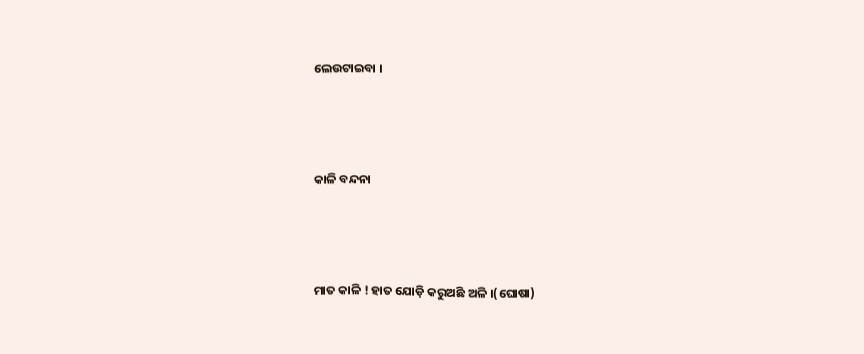ଲେଉଟାଇବା ।



କାଳି ବନ୍ଦନା



ମାତ କାଳି ! ହାତ ଯୋଡ଼ି କରୁଅଛି ଅଳି ।(ଘୋଷା)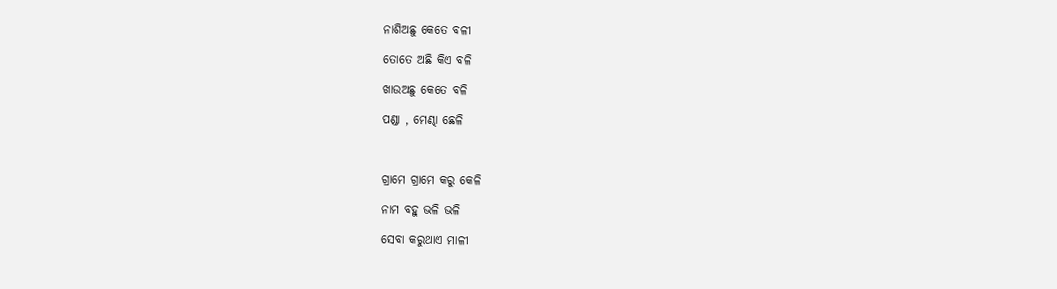ନାଶିଅଛୁ କେତେ ବଳୀ

ତୋତେ ଅଛି କିଏ ବଳି

ଖାଉଅଛୁ କେତେ ବଳି

ପଣ୍ଡା , ମେଣ୍ଢା ଛେଳି



ଗ୍ରାମେ ଗ୍ରାମେ କରୁ କେଳି

ନାମ ବହୁ ଭଳି ଭଳି

ସେବା କରୁଥାଏ ମାଳୀ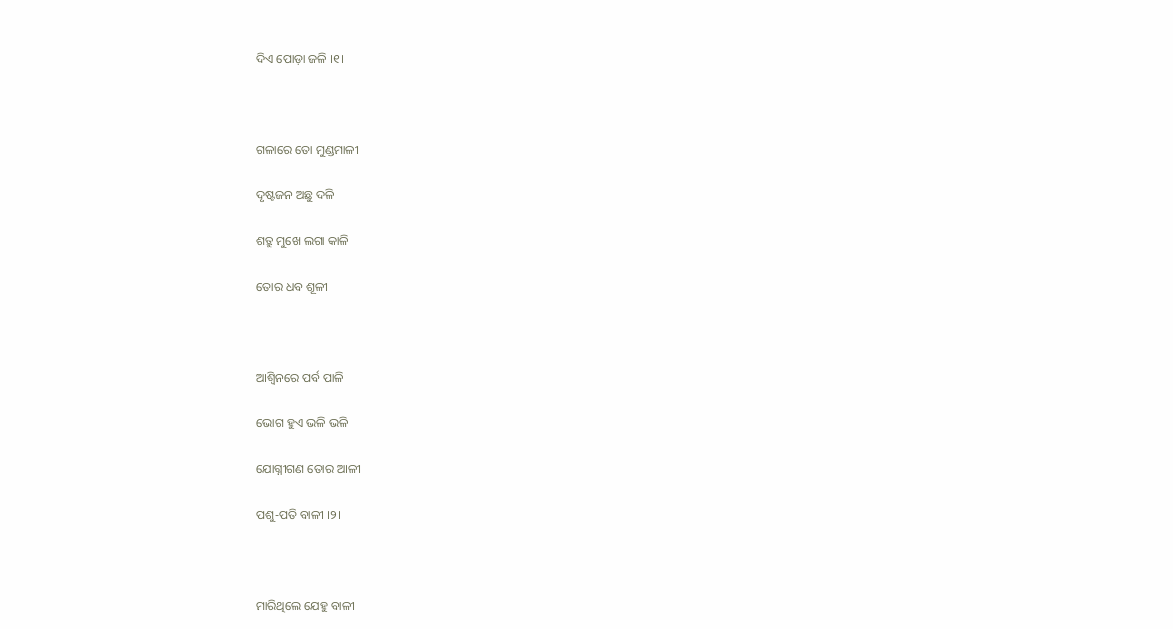ଦିଏ ପୋଡ଼ା ଜଳି ।୧।



ଗଳାରେ ତୋ ମୁଣ୍ଡମାଳୀ

ଦୃଷ୍ଟଜନ ଅଛୁ ଦଳି

ଶତ୍ରୁ ମୁଖେ ଲଗା କାଳି

ତୋର ଧବ ଶୂଳୀ



ଆଶ୍ଵିନରେ ପର୍ବ ପାଳି

ଭୋଗ ହୁଏ ଭଳି ଭଳି

ଯୋଗ୍ନୀଗଣ ତୋର ଆଳୀ

ପଶୁ-ପତି ବାଳୀ ।୨।



ମାରିଥିଲେ ଯେହୁ ବାଳୀ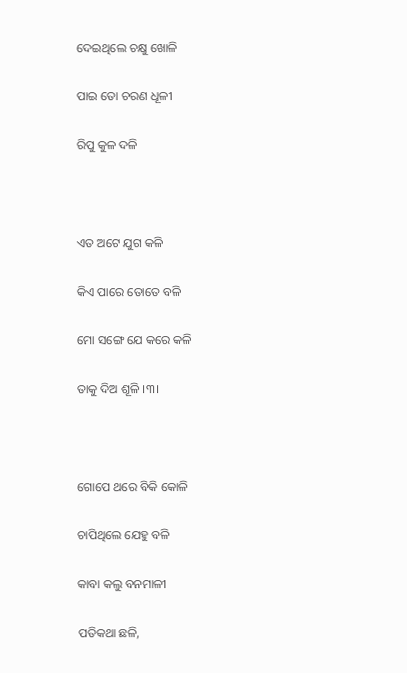ଦେଇଥିଲେ ଚକ୍ଷୁ ଖୋଳି

ପାଇ ତୋ ଚରଣ ଧୂଳୀ

ରିପୁ କୁଳ ଦଳି



ଏତ ଅଟେ ଯୁଗ କଳି

କିଏ ପାରେ ତୋତେ ବଳି

ମୋ ସଙ୍ଗେ ଯେ କରେ କଳି

ତାକୁ ଦିଅ ଶୂଳି ।୩।



ଗୋପେ ଥରେ ବିକି କୋଳି

ଚାପିଥିଲେ ଯେହୁ ବଳି

କାବା କଲୁ ବନମାଳୀ

ପତିକଥା ଛଳି,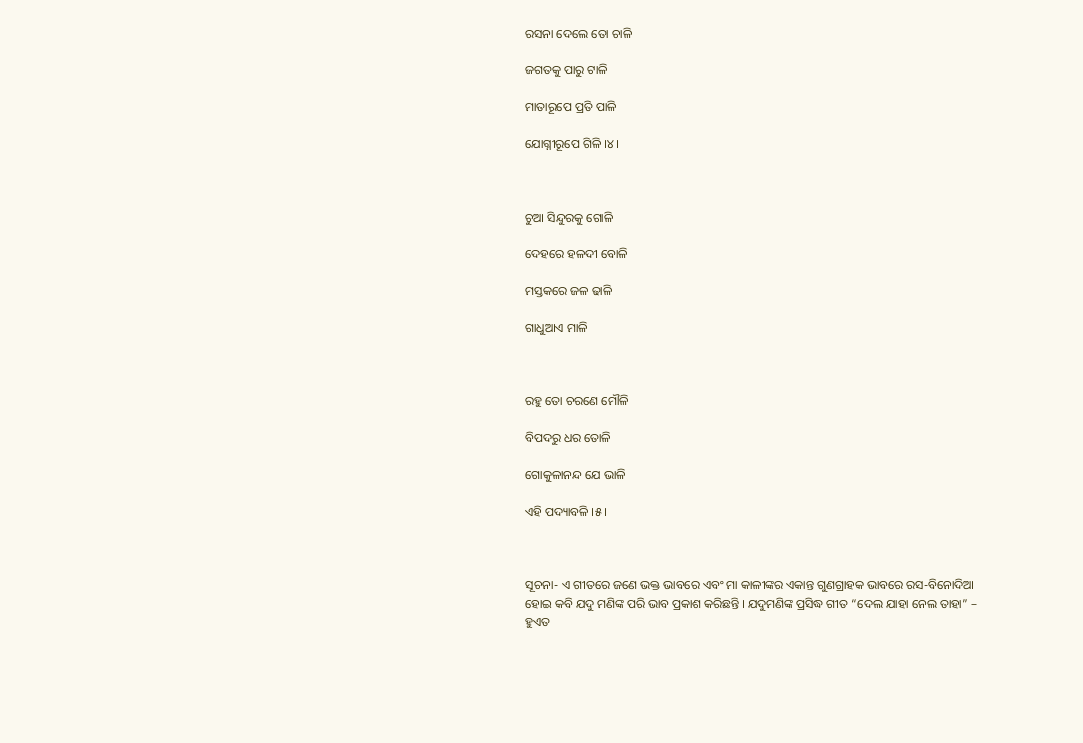ରସନା ଦେଲେ ତୋ ଚାଳି

ଜଗତକୁ ପାରୁ ଟାଳି

ମାତାରୂପେ ପ୍ରତି ପାଳି

ଯୋଗ୍ନୀରୂପେ ଗିଳି ।୪।



ଚୁଆ ସିନ୍ଦୁରକୁ ଗୋଳି

ଦେହରେ ହଳଦୀ ବୋଳି

ମସ୍ତକରେ ଜଳ ଢାଳି

ଗାଧୁଆଏ ମାଳି



ରହୁ ତୋ ଚରଣେ ମୌଳି

ବିପଦରୁ ଧର ତୋଳି

ଗୋକୁଳାନନ୍ଦ ଯେ ଭାଳି

ଏହି ପଦ୍ୟାବଳି ।୫।



ସୂଚନା- ଏ ଗୀତରେ ଜଣେ ଭକ୍ତ ଭାବରେ ଏବଂ ମା କାଳୀଙ୍କର ଏକାନ୍ତ ଗୁଣଗ୍ରାହକ ଭାବରେ ରସ-ବିନୋଦିଆ ହୋଇ କବି ଯଦୁ ମଣିଙ୍କ ପରି ଭାବ ପ୍ରକାଶ କରିଛନ୍ତି । ଯଦୁମଣିଙ୍କ ପ୍ରସିଦ୍ଧ ଗୀତ “ଦେଲ ଯାହା ନେଲ ତାହା” – ହୁଏତ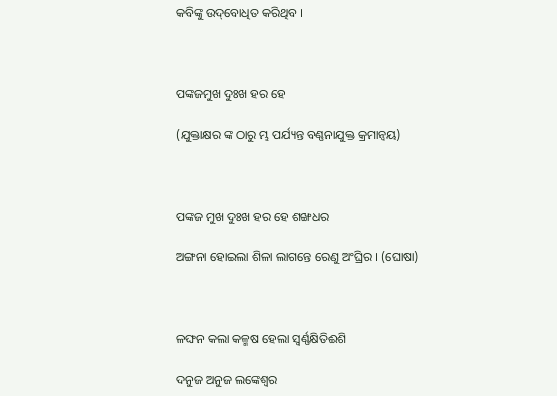କବିଙ୍କୁ ଉଦ୍‌ବୋଧିତ କରିଥିବ ।



ପଙ୍କଜମୁଖ ଦୁଃଖ ହର ହେ

(ଯୁକ୍ତାକ୍ଷର ଙ୍କ ଠାରୁ ମ୍ଭ ପର୍ଯ୍ୟନ୍ତ ବଣ୍ଣନାଯୁକ୍ତ କ୍ରମାନ୍ଵୟ)



ପଙ୍କଜ ମୁଖ ଦୁଃଖ ହର ହେ ଶଙ୍ଖଧର

ଅଙ୍ଗନା ହୋଇଲା ଶିଳା ଲାଗନ୍ତେ ରେଣୁ ଅଂଘ୍ରିର । (ଘୋଷା)



ଳଙ୍ଘନ କଲା କଳ୍ମଷ ହେଲା ସ୍ୱର୍ଣ୍ଣକ୍ଷିତିଈଶି

ଦନୁଜ ଅନୁଜ ଲଙ୍କେଶ୍ଵର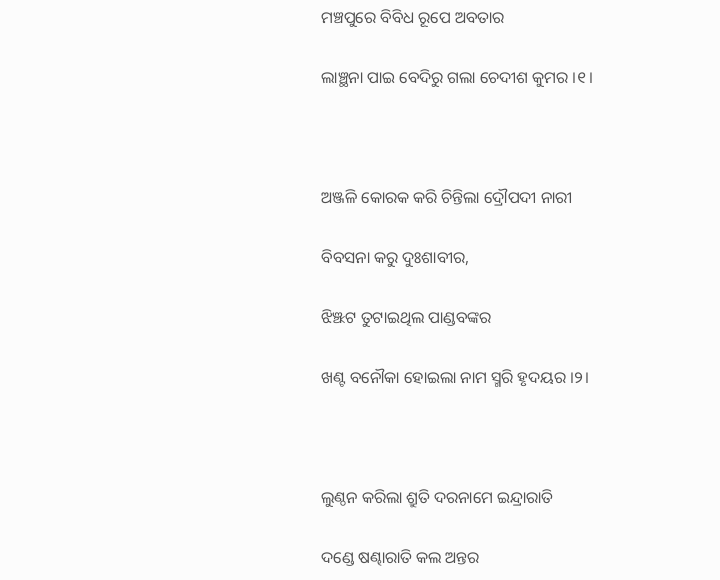ମଞ୍ଚପୁରେ ବିବିଧ ରୂପେ ଅବତାର

ଲାଞ୍ଛନା ପାଇ ବେଦିରୁ ଗଲା ଚେଦୀଶ କୁମର ।୧।



ଅଞ୍ଜଳି କୋରକ କରି ଚିନ୍ତିଲା ଦ୍ରୌପଦୀ ନାରୀ

ବିବସନା କରୁ ଦୁଃଶାବୀର,

ଝିଞ୍ଝଟ ତୁଟାଇଥିଲ ପାଣ୍ଡବଙ୍କର

ଖଣ୍ଟ ବନୌକା ହୋଇଲା ନାମ ସ୍ମରି ହୃଦୟର ।୨।



ଲୁଣ୍ଠନ କରିଲା ଶ୍ରୁତି ଦରନାମେ ଇନ୍ଦ୍ରାରାତି

ଦଣ୍ଡେ ଷଣ୍ଢାରାତି କଲ ଅନ୍ତର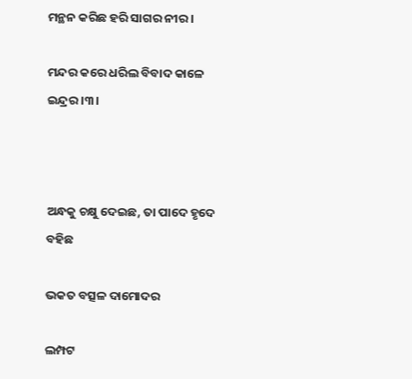ମନ୍ଥନ କରିଛ ହରି ସାଗର ନୀର ।

ମନ୍ଦର କରେ ଧରିଲ ବିବାଦ କାଳେ ଇନ୍ଦ୍ରର ।୩।



ଅନ୍ଧକୁ ଚକ୍ଷୁ ଦେଇଛ, ତା ପାଦେ ହୃଦେ ବହିଛ

ଭକତ ବତ୍ସଳ ଦାମୋଦର

ଲମ୍ପଟ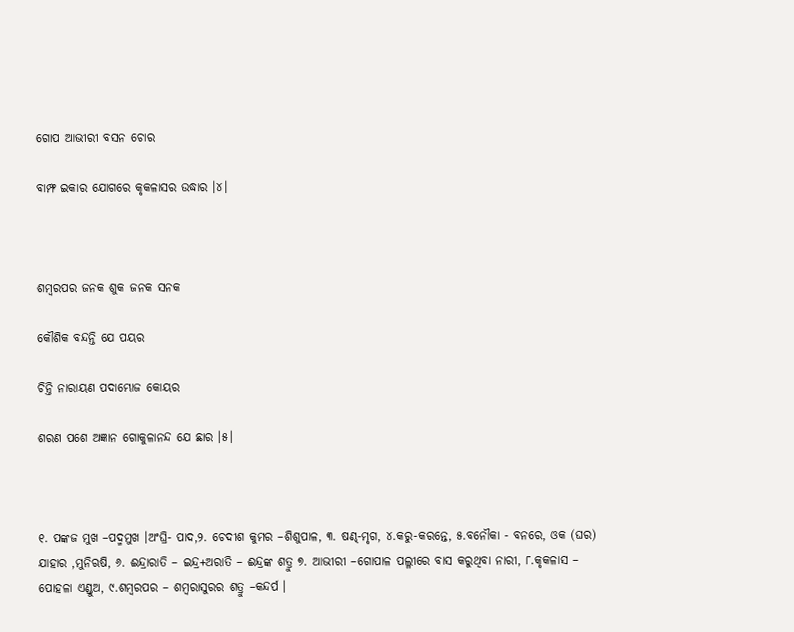ଗୋପ ଆଭୀରୀ ବସନ ଚୋର

ବାମ୍ଫ ଇକାର ଯୋଗରେ କୃକଳାସର ଉଦ୍ଧାର ।୪।



ଶମ୍ବରପର ଜନକ ଶୁକ ଜନକ ସନକ

କୌଶିକ ବନ୍ଦନ୍ତି ଯେ ପୟର

ଚିନ୍ତି ନାରାୟଣ ପଦାମ୍ଭୋଜ କୋୟର

ଶରଣ ପଶେ ଅଜ୍ଞାନ ଗୋକୁଳାନନ୍ଦ ଯେ ଛାର ।୫।



୧. ପଙ୍କଜ ମୁଖ –ପଦ୍ମମୁଖ ।ଅଂଘ୍ରି- ପାଦ,୨. ଚେଦୀଶ କୁମର –ଶିଶୁପାଳ, ୩. ଷଣ୍ଢ-ମୃଗ, ୪.କରୁ-କରନ୍ତେ, ୫.ବନୌକା - ବନରେ, ଓକ (ଘର) ଯାହାର ,ମୁନିଋଷି, ୬. ଈନ୍ଦ୍ରାରାତି – ଇନ୍ଦ୍ର+ଅରାତି – ଈନ୍ଦ୍ରଙ୍କ ଶତ୍ରୁ ୭. ଆଭୀରୀ –ଗୋପାଳ ପଲ୍ଳୀରେ ବାସ କରୁଥିବା ନାରୀ, ୮.କୃକଳାସ – ପୋହଳା ଏଣ୍ଡୁଅ, ୯.ଶମ୍ବରପର – ଶମ୍ବରାସୁରର ଶତ୍ରୁ –କନ୍ଦର୍ପ ।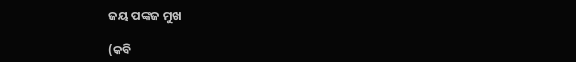ଜୟ ପଙ୍କଜ ମୁଖ

(କବି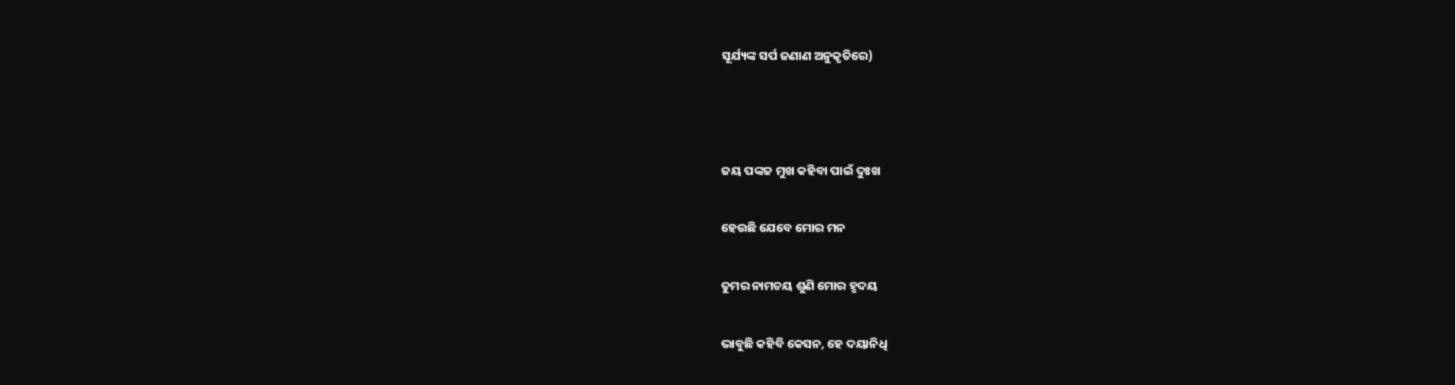ସୂର୍ଯ୍ୟଙ୍କ ସର୍ପ ଜଣାଣ ଅନୁକୃତିରେ)



ଜୟ ପଙ୍କଜ ମୁଖ କହିବା ପାଇଁ ଦୁଃଖ

ହେଉଛି ଯେବେ ମୋର ମନ

ତୁମର ନାମଚୟ ଶୁଣି ମୋର ହୃଦୟ

ଭାବୁଛି କହିବି କେସନ, ହେ ଦୟାନିଧି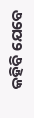କହିବି ଯେବେ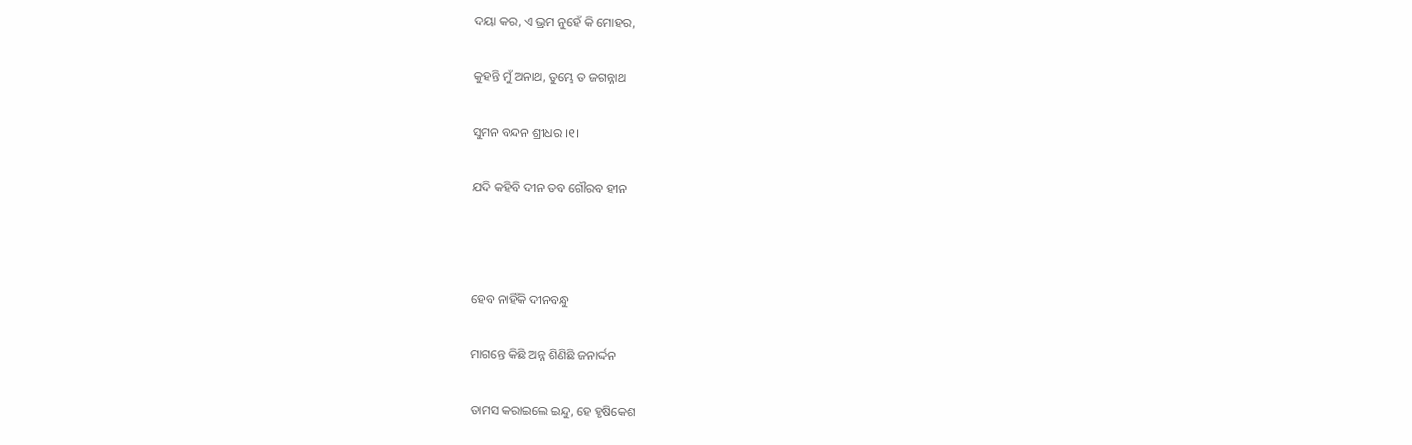ଦୟା କର, ଏ ଭ୍ରମ ନୁହେଁ କି ମୋହର,

କୁହନ୍ତି ମୁଁ ଅନାଥ, ତୁମ୍ଭେ ତ ଜଗନ୍ନାଥ

ସୁମନ ବନ୍ଦନ ଶ୍ରୀଧର ।୧।

ଯଦି କହିବି ଦୀନ ତବ ଗୌରବ ହୀନ



ହେବ ନାହିଁକି ଦୀନବନ୍ଧୁ

ମାଗନ୍ତେ କିଛି ଅନ୍ନ ଶିଣିଛି ଜନାର୍ଦ୍ଦନ

ତାମସ କରାଇଲେ ଇନ୍ଦୁ, ହେ ହୃଷିକେଶ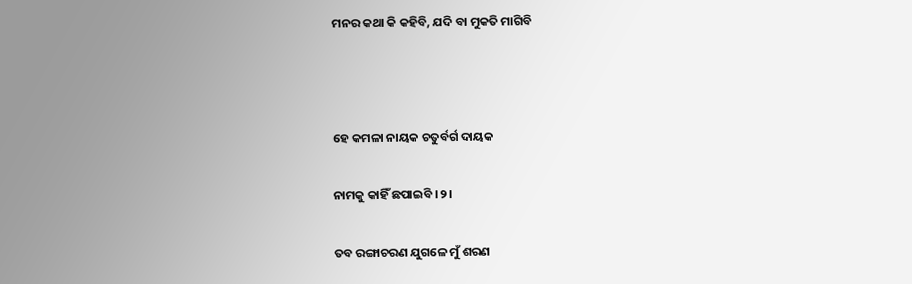ମନର କଥା କି କହିବି, ଯଦି ବା ମୁକତି ମାଗିବି



ହେ କମଳା ନାୟକ ଚତୁର୍ବର୍ଗ ଦାୟକ

ନାମକୁ କାହିଁ ଛପାଇବି ।୨।

ତବ ରଙ୍ଗାଚରଣ ଯୁଗଳେ ମୁଁ ଶରଣ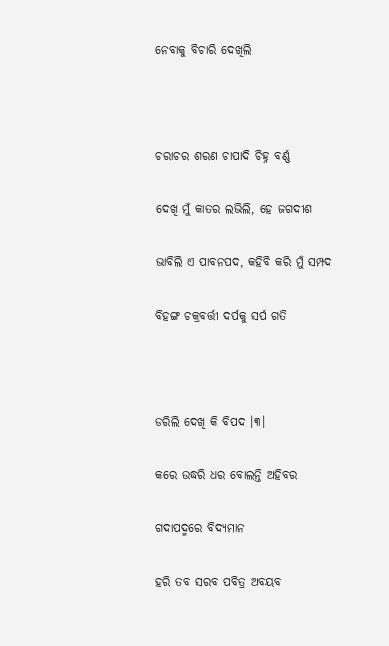ନେବାକୁ ବିଚାରି ଦେଖିଲି



ଚରାଚର ଶରଣ ଚାପାଦି ଚିହ୍ନ ବର୍ଣ୍ଣ

ଦେଖି ମୁଁ କାତର ଲଭିଲି, ହେ ଜଗଦୀଶ

ଭାବିଲି ଏ ପାବନପଦ, କହିବି କରି ମୁଁ ସମ୍ପଦ

ବିହଙ୍ଗ ଚକ୍ରବର୍ତ୍ତୀ ଦର୍ପକୁ ସର୍ପ ଗତି



ଡରିଲି ଦେଖି କି ବିପଦ ।୩।

କରେ ଉଦ୍ଧରି ଧର ବୋଲନ୍ତି ଅହିବର

ଗଦାପଦ୍ମରେ ବିଦ୍ୟମାନ

ହରି ତବ ସରବ ପବିତ୍ର ଅବୟବ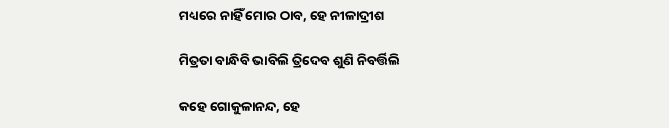ମଧ୍ୟରେ ନାହିଁ ମୋର ଠାବ, ହେ ନୀଳାଦ୍ରୀଶ

ମିତ୍ରତା ବାନ୍ଧିବି ଭାବିଲି ତ୍ରିଦେବ ଶୁଣି ନିବର୍ତ୍ତିଲି

କହେ ଗୋକୁଳାନନ୍ଦ, ହେ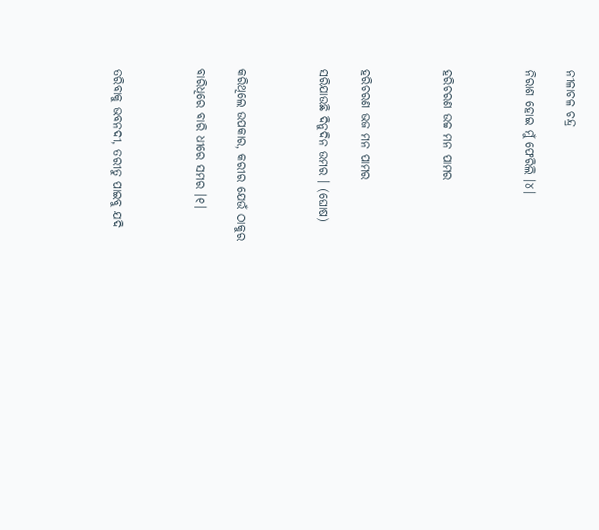ନୀଳାଚଳ ଚନ୍ଦ୍ର

ନିରାଶ ହୋଇ ମୁଁ ଫେରିଲି ।୪।



ହରିଚରଣ ଉଚ୍ଚ ମନ ପାମର



ହରିଚରଣ ଭଜ ମନ ପାମର

ସରିଯାଉଛି ଦିନୁଦିନ ଉମର । (ଘୋଷ)



କରିଥିଲେ ଉପକାର, କରୀର ଯେଉଁ ଠାକୁର

ବାରିଧିରେ ବାରି ଧୀରେ ସମର ।୧।



ତରିବାକୁ ଭବନଦୀ, ତରୀତୁ ପାଇବୁ ଯଦି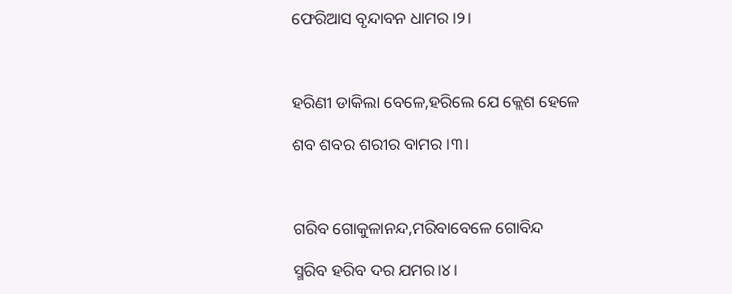ଫେରିଆସ ବୃନ୍ଦାବନ ଧାମର ।୨।



ହରିଣୀ ଡାକିଲା ବେଳେ,ହରିଲେ ଯେ କ୍ଲେଶ ହେଳେ

ଶବ ଶବର ଶରୀର ବାମର ।୩।



ଗରିବ ଗୋକୁଳାନନ୍ଦ,ମରିବାବେଳେ ଗୋବିନ୍ଦ

ସ୍ମରିବ ହରିବ ଦର ଯମର।୪।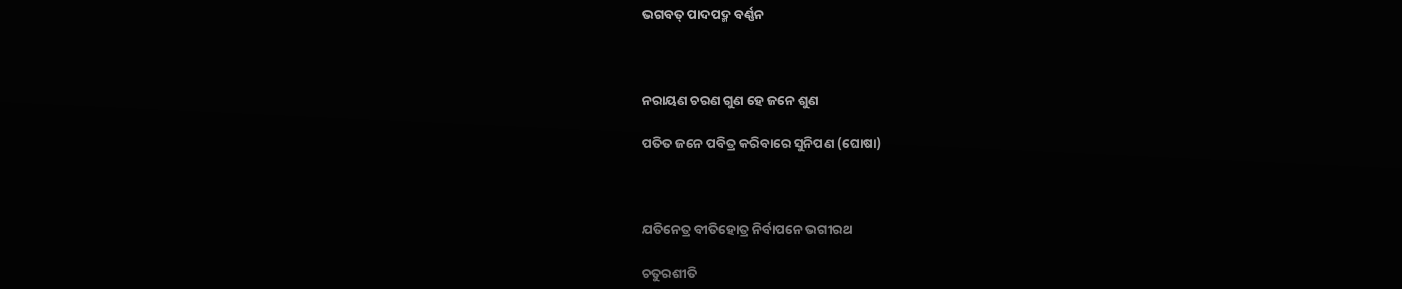ଭଗବତ୍‌ ପାଦପଦ୍ମ ବର୍ଣ୍ଣନ



ନରାୟଣ ଚରଣ ଗୁଣ ହେ ଜନେ ଶୁଣ

ପତିତ ଜନେ ପବିତ୍ର କରିବାରେ ସୁନିପଣ (ଘୋଷା)



ଯତିନେତ୍ର ବୀତିହୋତ୍ର ନିର୍ବାପନେ ଭଗୀରଥ

ଚତୁରଶୀତି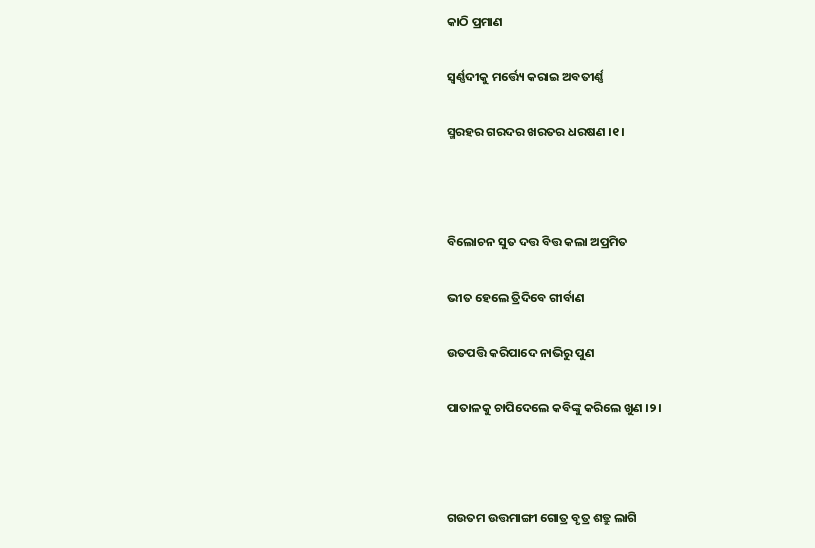କାଠି ପ୍ରମାଣ

ସ୍ଵର୍ଣ୍ଣଦୀକୁ ମର୍ତ୍ତ୍ୟେ କରାଇ ଅବତୀର୍ଣ୍ଣ

ସ୍ମରହର ଗରଦର ଖରତର ଧରଷଣ ।୧।



ବିଲୋଚନ ସୁତ ଦତ୍ତ ବିତ୍ତ କଲା ଅପ୍ରମିତ

ଭୀତ ହେଲେ ତ୍ରିଦିବେ ଗୀର୍ବାଣ

ଉତପତ୍ତି କରିପାଦେ ନାଭିରୁ ପୁଣ

ପାତାଳକୁ ଚାପିଦେଲେ କବିଙ୍କୁ କରିଲେ ଖୁଣ ।୨।



ଗଉତମ ଉତ୍ତମାଙ୍ଗୀ ଗୋତ୍ର ବୃତ୍ର ଶତ୍ରୁ ଲାଗି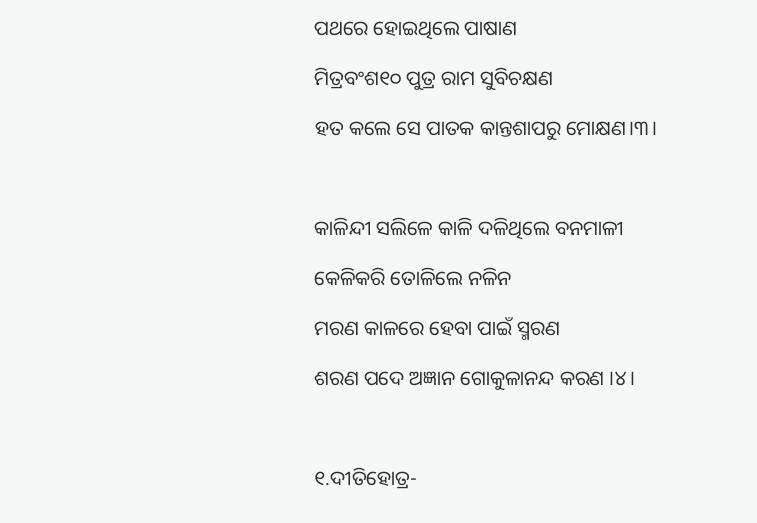ପଥରେ ହୋଇଥିଲେ ପାଷାଣ

ମିତ୍ରବଂଶ୧୦ ପୁତ୍ର ରାମ ସୁବିଚକ୍ଷଣ

ହତ କଲେ ସେ ପାତକ କାନ୍ତଶାପରୁ ମୋକ୍ଷଣ।୩।



କାଳିନ୍ଦୀ ସଲିଳେ କାଳି ଦଳିଥିଲେ ବନମାଳୀ

କେଳିକରି ତୋଳିଲେ ନଳିନ

ମରଣ କାଳରେ ହେବା ପାଇଁ ସ୍ମରଣ

ଶରଣ ପଦେ ଅଜ୍ଞାନ ଗୋକୁଳାନନ୍ଦ କରଣ ।୪।



୧.ଦୀତିହୋତ୍ର-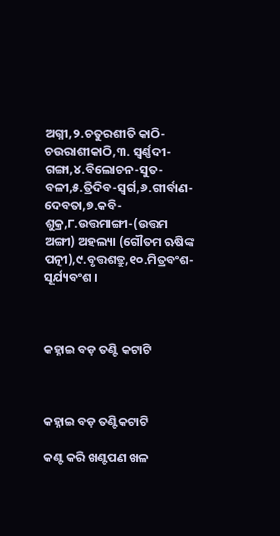ଅଗ୍ନୀ,୨.ଚତୁରଶୀତି କାଠି-ଚଉରାଶୀକାଠି,୩. ସ୍ଵର୍ଣ୍ଣଦୀ- ଗଙ୍ଗା,୪.ବିଲୋଚନ-ସୁତ- ବଳୀ,୫.ତ୍ରିଦିବ-ସ୍ଵର୍ଗ,୬.ଗୀର୍ବାଣ-ଦେବତା,୭.କବି-ଶୁକ୍ର,୮.ଉତ୍ତମାଙ୍ଗୀ-(ଉତ୍ତମ ଅଙ୍ଗୀ) ଅହଲ୍ୟା (ଗୌତମ ଋଷିଙ୍କ ପତ୍ନୀ),୯.ବୃତ୍ତଶତ୍ରୁ,୧୦.ମିତ୍ରବଂଶ-ସୂର୍ଯ୍ୟବଂଶ ।



କହ୍ନାଇ ବଡ଼ ତଣ୍ଟି କଟାଟି



କହ୍ନାଇ ବଡ଼ ତଣ୍ଟିକଟାଟି

କଣ୍ଟ କରି ଖଣ୍ଟପଣ ଖଳ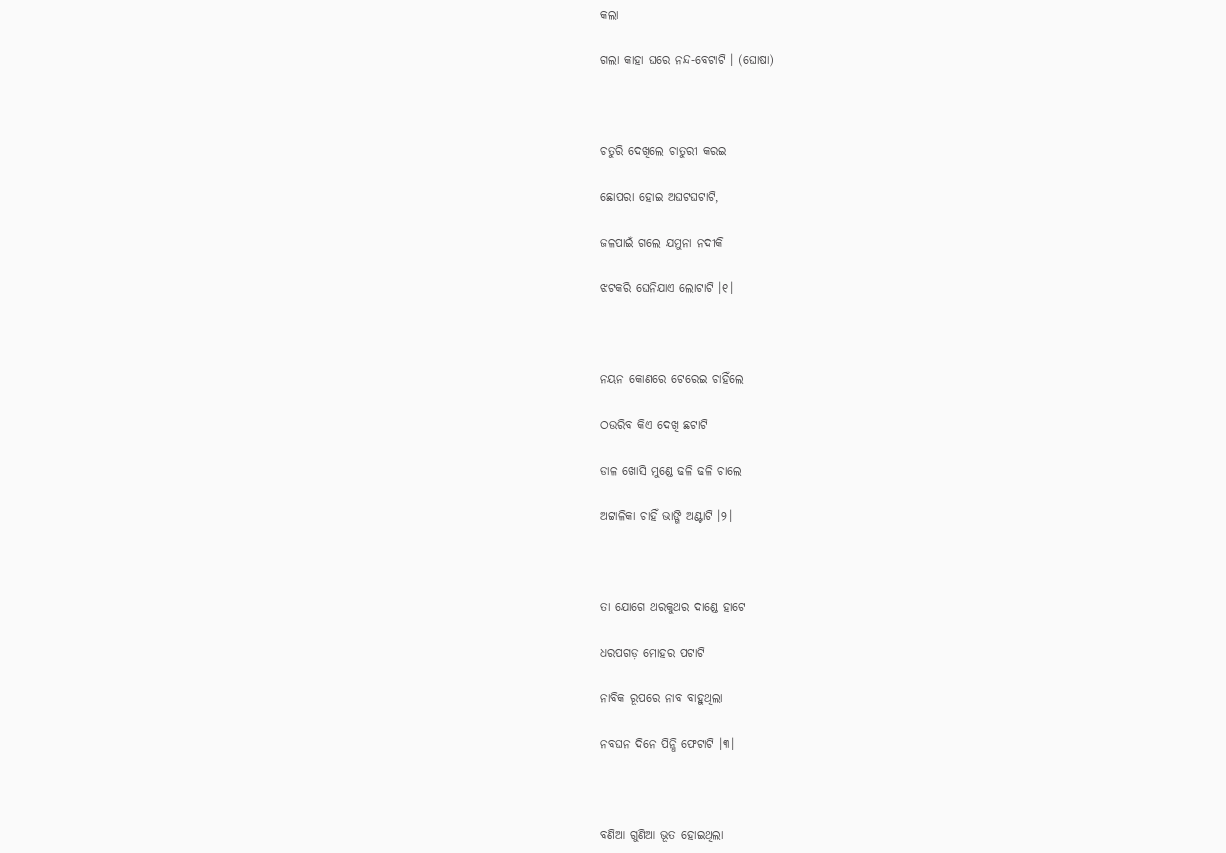କଲା

ଗଲା କାହା ଘରେ ନନ୍ଦ-ବେଟାଟି । (ଘୋଷା)



ଚତୁରି ଦେଖିଲେ ଚାତୁରୀ କରଇ

ଛୋପରା ହୋଇ ଅଘଟଘଟାଟି,

ଜଳପାଇଁ ଗଲେ ଯମୁନା ନଦୀକି

ଝଟକରି ଘେନିଯାଏ ଲୋଟାଟି ।୧।



ନୟନ କୋଣରେ ଟେରେଇ ଚାହିଁଲେ

ଠଉରିବ କିଏ ଦେଖି ଛଟାଟି

ଡାଳ ଖୋସି ମୁଣ୍ଡେ ଢଳି ଢଳି ଚାଲେ

ଅଟ୍ଟାଳିକା ଚାହିଁ ଭାଙ୍ଗି ଅଣ୍ଟାଟି ।୨।



ତା ଯୋଗେ ଥରକୁଥର ଦାଣ୍ଡେ ହାଟେ

ଧରପଗଡ଼ ମୋହର ପଟାଟି

ନାବିକ ରୂପରେ ନାବ ବାହୁଥିଲା

ନବଘନ ଦିନେ ପିନ୍ଧି ଫେଟାଟି ।୩।



ବଣିଆ ଗୁଣିଆ ଭୂତ ହୋଇଥିଲା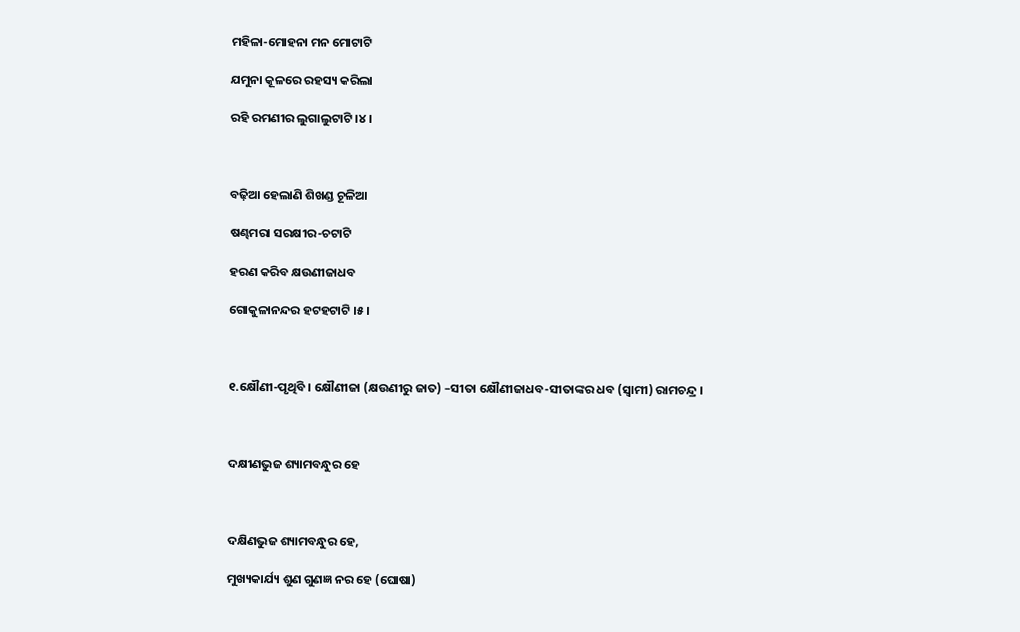ମହିଳା-ମୋହନା ମନ ମୋଟାଟି

ଯମୁନା କୂଳରେ ରହସ୍ୟ କରିଲା

ରହି ରମଣୀର ଲୁଗାଲୁଟାଟି ।୪।



ବଢ଼ିଆ ହେଲାଣି ଶିଖଣ୍ଡ ଚୂଳିଆ

ଷଣ୍ଢମରା ସରକ୍ଷୀର-ଚଟାଟି

ହରଣ କରିବ କ୍ଷଉଣୀଜାଧବ

ଗୋକୁଳାନନ୍ଦର ହଟହଟାଟି ।୫।



୧.କ୍ଷୌଣୀ-ପୃଥିବି । କ୍ଷୌଣୀଜା (କ୍ଷଉଣୀରୁ ଜାତ) –ସୀତା କ୍ଷୌଣୀଜାଧବ-ସୀତାଙ୍କର ଧବ (ସ୍ଵାମୀ) ରାମଚନ୍ଦ୍ର ।



ଦକ୍ଷୀଣଭୁଜ ଶ୍ୟାମବନ୍ଧୁର ହେ



ଦକ୍ଷିଣଭୁଜ ଶ୍ୟାମବନ୍ଧୁର ହେ,

ମୁଖ୍ୟକାର୍ଯ୍ୟ ଶୁଣ ଗୁଣଜ୍ଞ ନର ହେ (ଘୋଷା)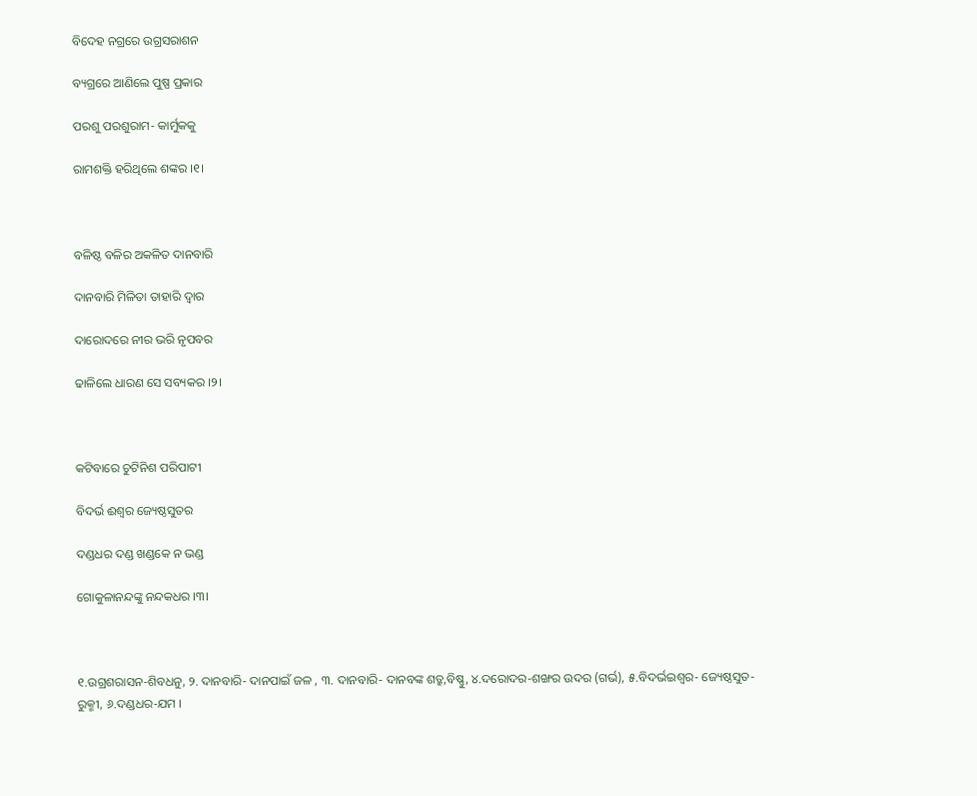ବିଦେହ ନଗ୍ରରେ ଉଗ୍ରସରାଶନ

ବ୍ୟଗ୍ରରେ ଆଣିଲେ ପୁଷ୍ପ ପ୍ରକାର

ପରଶୁ ପରଶୁରାମ- କାର୍ମୁକକୁ

ରାମଶକ୍ତି ହରିଥିଲେ ଶଙ୍କର ।୧।



ବଳିଷ୍ଠ ବଳିର ଅକଳିତ ଦାନବାରି

ଦାନବାରି ମିଳିତା ତାହାରି ଦ୍ଵାର

ଦାରୋଦରେ ନୀର ଭରି ନୃପବର

ଢାଳିଲେ ଧାରଣ ସେ ସବ୍ୟକର ।୨।



କଟିବାରେ ଚୁଟିନିଶ ପରିପାଟୀ

ବିଦର୍ଭ ଈଶ୍ଵର ଜ୍ୟେଷ୍ଠସୁତର

ଦଣ୍ଡଧର ଦଣ୍ଡ ଖଣ୍ଡକେ ନ ଭଣ୍ଡ

ଗୋକୁଳାନନ୍ଦଙ୍କୁ ନନ୍ଦକଧର ।୩।



୧.ଉଗ୍ରଶରାସନ-ଶିବଧନୁ, ୨. ଦାନବାରି- ଦାନପାଇଁ ଜଳ , ୩. ଦାନବାରି- ଦାନବଙ୍କ ଶତ୍ରୁ,ବିଷ୍ଣୁ, ୪.ଦରୋଦର-ଶଙ୍ଖର ଉଦର (ଗର୍ଭ), ୫.ବିଦର୍ଭଇଶ୍ଵର- ଜ୍ୟେଷ୍ଠସୁତ-ରୁକ୍ମୀ, ୬.ଦଣ୍ଡଧର-ଯମ ।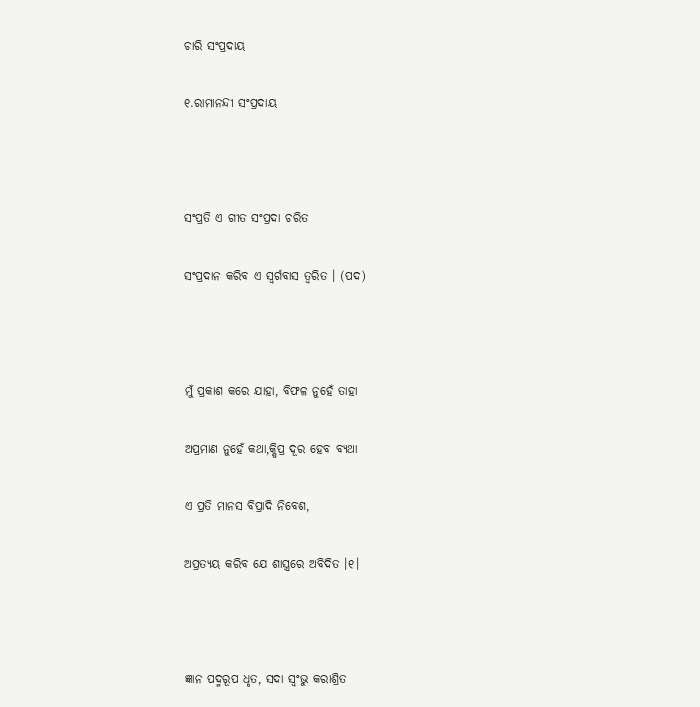ଚାରି ସଂପ୍ରଦାୟ

୧.ରାମାନନ୍ଦୀ ସଂପ୍ରଦାୟ



ସଂପ୍ରତି ଏ ଗୀତ ସଂପ୍ରଦା ଚରିତ

ସଂପ୍ରଦାନ କରିବ ଏ ସ୍ଵର୍ଗବାସ ତ୍ଵରିତ । (ପଦ)



ମୁଁ ପ୍ରକାଶ କରେ ଯାହା, ବିଫଳ ନୁହେଁ ତାହା

ଅପ୍ରମାଣ ନୁହେଁ କଥା,କ୍ଷିପ୍ର ଦୂର ହେବ ବ୍ୟଥା

ଏ ପ୍ରତି ମାନସ ବିପ୍ରାଦି ନିବେଶ,

ଅପ୍ରତ୍ୟୟ କରିବ ଯେ ଶାସ୍ତ୍ରରେ ଅବିଦିତ ।୧।



ଜ୍ଞାନ ପଦ୍ମରୂପ ଧୃତ, ସଦା ସ୍ଵଂଭୁ କରାଶ୍ରିତ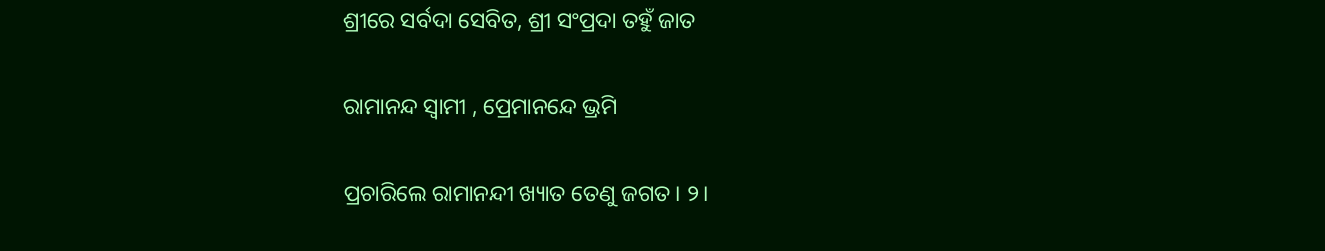ଶ୍ରୀରେ ସର୍ବଦା ସେବିତ, ଶ୍ରୀ ସଂପ୍ରଦା ତହୁଁ ଜାତ

ରାମାନନ୍ଦ ସ୍ଵାମୀ , ପ୍ରେମାନନ୍ଦେ ଭ୍ରମି

ପ୍ରଚାରିଲେ ରାମାନନ୍ଦୀ ଖ୍ୟାତ ତେଣୁ ଜଗତ। ୨।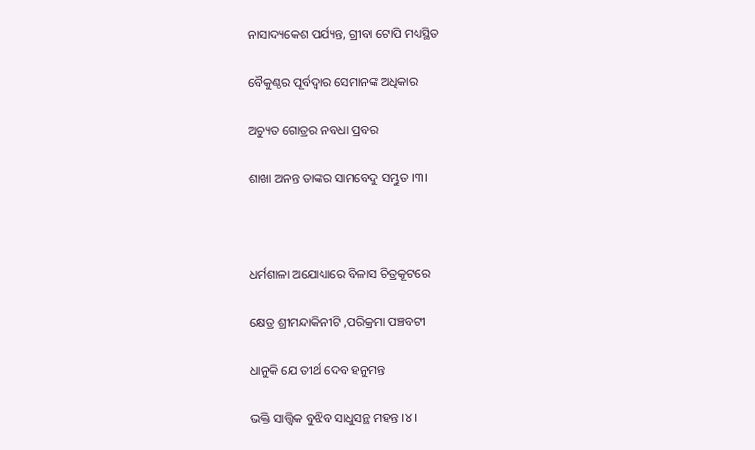ନାସାଦ୍ୟକେଶ ପର୍ଯ୍ୟନ୍ତ, ଗ୍ରୀବା ଟୋପି ମଧ୍ୟସ୍ଥିତ

ବୈକୁଣ୍ଠର ପୂର୍ବଦ୍ଵାର ସେମାନଙ୍କ ଅଧିକାର

ଅଚ୍ୟୁତ ଗୋତ୍ରର ନବଧା ପ୍ରବର

ଶାଖା ଅନନ୍ତ ତାଙ୍କର ସାମବେଦୁ ସମ୍ଭୁତ ।୩।



ଧର୍ମଶାଳା ଅଯୋଧ୍ୟାରେ ବିଳାସ ଚିତ୍ରକୂଟରେ

କ୍ଷେତ୍ର ଶ୍ରୀମନ୍ଦାକିନୀଟି ,ପରିକ୍ରମା ପଞ୍ଚବଟୀ

ଧାନୁକି ଯେ ତୀର୍ଥ ଦେବ ହନୁମନ୍ତ

ଭକ୍ତି ସାତ୍ତ୍ୱିକ ବୁଝିବ ସାଧୁସନ୍ଥ ମହନ୍ତ ।୪।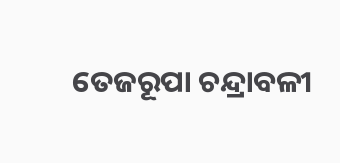ତେଜରୂପା ଚନ୍ଦ୍ରାବଳୀ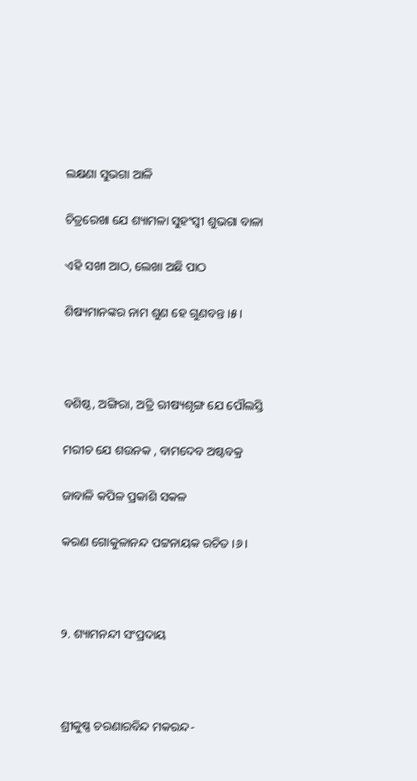ଲକ୍ଷଣା ସୁଭଗା ଆଳି

ଚିତ୍ରରେଖା ଯେ ଶ୍ୟାମଳା ସୁହଂସ୍ୱୀ ଶୁଭଗା ବାଳା

ଏହି ସଖୀ ଆଠ, ଲେଖା ଅଛି ପାଠ

ଶିଷ୍ୟମାନଙ୍କର ନାମ ଶୁଣ ହେ ଗୁଣବନ୍ତ ।୫।



ବଶିଷ୍ଠ, ଅଙ୍ଗିରା, ଅତ୍ରି ଋୀଷ୍ୟଶୃଙ୍ଗ ଯେ ପୌଲସ୍ତି

ମରୀଚ ଯେ ଶଉନକ , ବାମଦେବ ଅଷ୍ଟବକ୍ର

ଜାବାଳି କପିଳ ପ୍ରକାଶି ସକଳ

କରଣ ଗୋକୁଳାନନ୍ଦ ପଟ୍ଟନାୟକ ରଚିତ ।୬।



୨. ଶ୍ୟାମନନ୍ଦୀ ସଂପ୍ରଦାୟ



ଶ୍ରୀକୁଷ୍ଣ ଚରଣାରବିନ୍ଦ ମକରନ୍ଦ-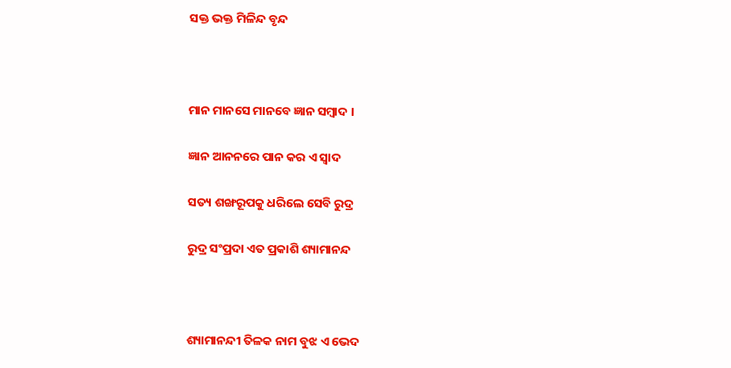ସକ୍ତ ଭକ୍ତ ମିଳିନ୍ଦ ବୃନ୍ଦ



ମାନ ମାନସେ ମାନବେ ଜ୍ଞାନ ସମ୍ବାଦ ।

ଜ୍ଞାନ ଆନନରେ ପାନ କର ଏ ସ୍ଵାଦ

ସତ୍ୟ ଶଙ୍ଖରୂପକୁ ଧରିଲେ ସେବି ରୁଦ୍ର

ରୁଦ୍ର ସଂପ୍ରଦା ଏତ ପ୍ରକାଶି ଶ୍ୟାମାନନ୍ଦ



ଶ୍ୟାମାନନ୍ଦୀ ତିଳକ ନାମ ବୁଝ ଏ ଭେଦ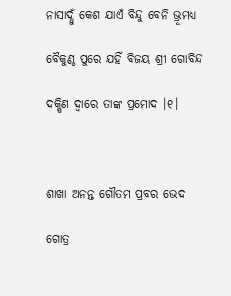ନାସାଦ୍ଧୁଁ କେଶ ଯାଏଁ ବିନ୍ଦୁ ବେନି ଭ୍ରୂମଧ୍ୟ

ବୈକୁଣ୍ଠ ପୁରେ ଯହିଁ ବିଜୟ ଶ୍ରୀ ଗୋବିନ୍ଦ

ଦକ୍ଷିଣ ଦ୍ଵାରେ ତାଙ୍କ ପ୍ରମୋଦ ।୧।



ଶାଖା ଅନନ୍ତ ଗୌତମ ପ୍ରବର ଭେଦ

ଗୋତ୍ର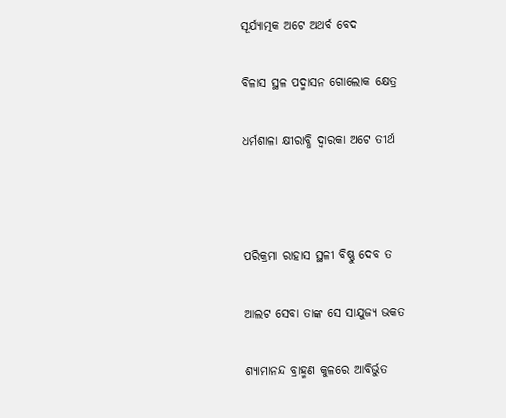ସୂର୍ଯ୍ୟାତ୍ମକ ଅଟେ ଅଥର୍ବ ବେଦ

ବିଳାସ ସ୍ଥଳ ପଦ୍ମାସନ ଗୋଲୋକ କ୍ଷେତ୍ର

ଧର୍ମଶାଳା କ୍ଷୀରାବ୍ଧି ଦ୍ଵାରକା ଅଟେ ତୀର୍ଥ



ପରିକ୍ରମା ରାହାସ ସ୍ଥଳୀ ବିଷ୍ଣୁ ଦେବ ତ

ଆଲଟ ସେବା ତାଙ୍କ ସେ ସାଯୁଜ୍ୟ ଭକତ

ଶ୍ୟାମାନନ୍ଦ ବ୍ରାହ୍ମଣ କୁଳରେ ଆବିର୍ଭୁତ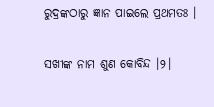ରୁଦ୍ରଙ୍କଠାରୁ ଜ୍ଞାନ ପାଇଲେ ପ୍ରଥମତଃ ।

ସଖୀଙ୍କ ନାମ ଶୁଣ କୋବିନ୍ଦ ।୨।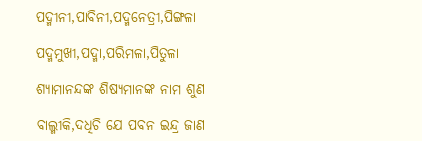ପଦ୍ମୀନୀ,ପାବିନୀ,ପଦ୍ମନେତ୍ରୀ,ପିଙ୍ଗଳା

ପଦ୍ମମୁଖୀ,ପଦ୍ମା,ପରିମଳା,ପିତୁଳା

ଶ୍ୟାମାନନ୍ଦଙ୍କ ଶିଷ୍ୟମାନଙ୍କ ନାମ ଶୁଣ

ବାଲ୍ମୀକି,ଦଧିଚି ଯେ ପବନ ଇନ୍ଦ୍ର ଜାଣ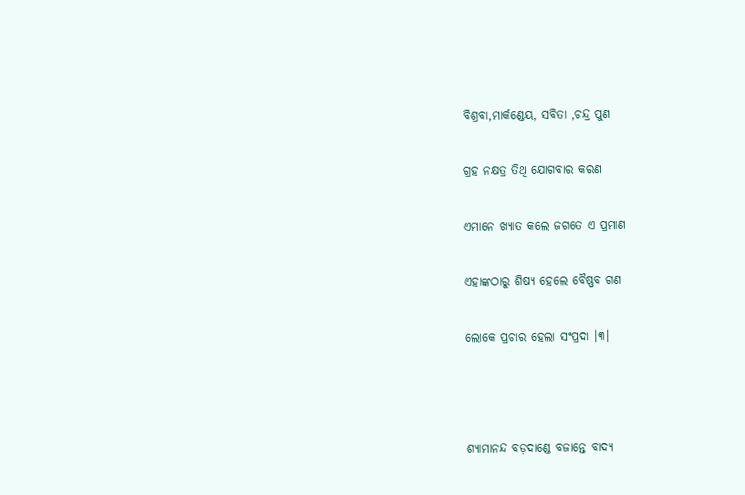ବିଶ୍ରବା,ମାର୍କଣ୍ଡେୟ, ସବିତା ,ଚନ୍ଦ୍ର ପୁଣ

ଗ୍ରହ ନକ୍ଷତ୍ର ତିଥି ଯୋଗବାର କରଣ

ଏମାନେ ଖ୍ୟାତ କଲେ ଜଗତେ ଏ ପ୍ରମାଣ

ଏହାଙ୍କଠାରୁ ଶିଷ୍ୟ ହେଲେ ବୈଷ୍ଣବ ଗଣ

ଲୋକେ ପ୍ରଚାର ହେଲା ସଂପ୍ରଦା ।୩।



ଶ୍ୟାମାନନ୍ଦ ବଡ଼ଦାଣ୍ଡେ ବଜାନ୍ତେ ବାଦ୍ୟ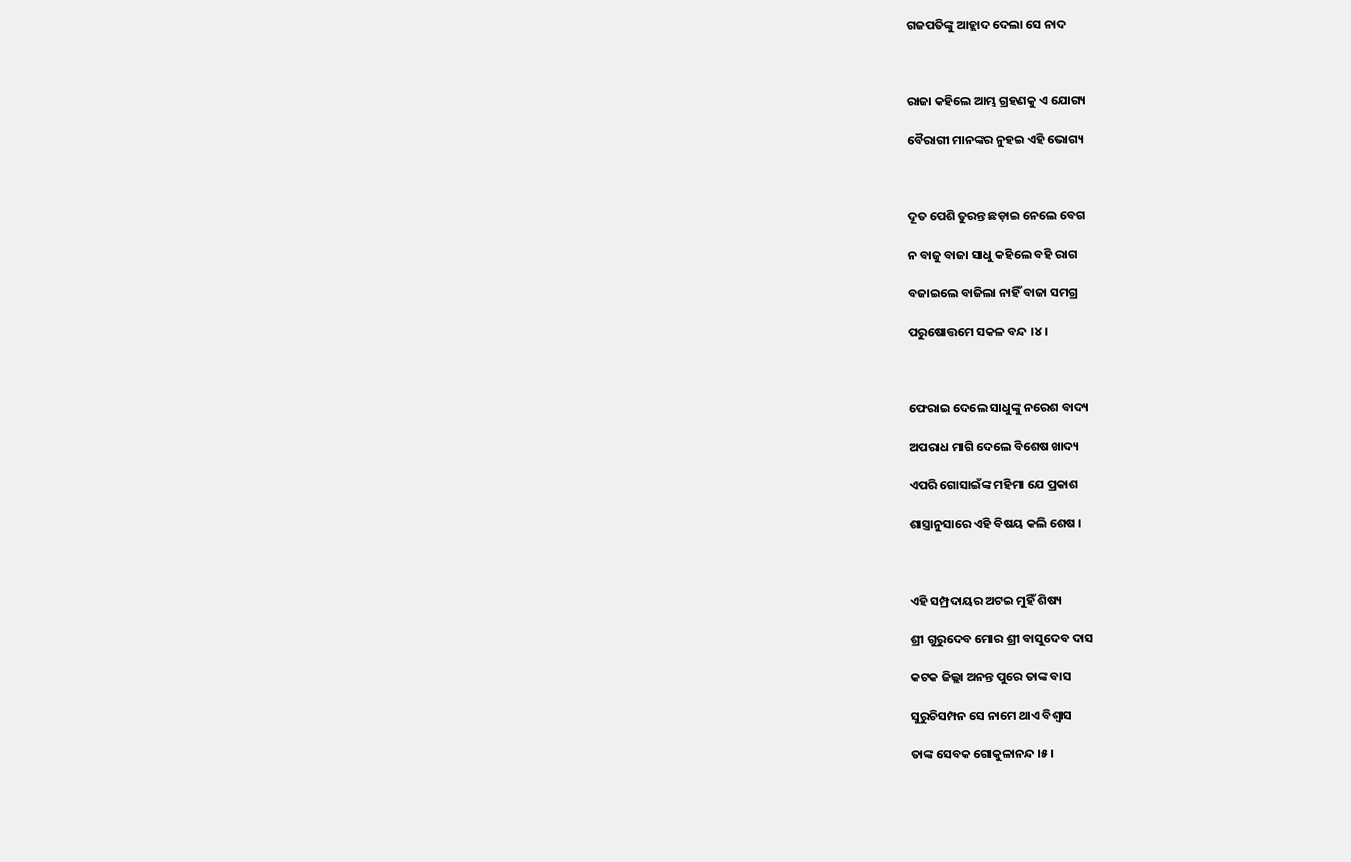ଗଜପତିଙ୍କୁ ଆହ୍ଲାଦ ଦେଲା ସେ ନାଦ



ରାଜା କହିଲେ ଆମ୍ଭ ଗ୍ରହଣକୁ ଏ ଯୋଗ୍ୟ

ବୈରାଗୀ ମାନଙ୍କର ନୁହଇ ଏହି ଭୋଗ୍ୟ



ଦୂତ ପେଶି ତୁରନ୍ତ ଛଡ଼ାଇ ନେଲେ ବେଗ

ନ ବାଜୁ ବାଜା ସାଧୁ କହିଲେ ବହି ରାଗ

ବଜାଇଲେ ବାଜିଲା ନାହିଁ ବାଜା ସମଗ୍ର

ପରୁଷୋତ୍ତମେ ସକଳ ବନ୍ଦ ।୪।



ଫେରାଇ ଦେଲେ ସାଧୁଙ୍କୁ ନରେଶ ବାଦ୍ୟ

ଅପରାଧ ମାଗି ଦେଲେ ବିଶେଷ ଖାଦ୍ୟ

ଏପରି ଗୋସାଇଁଙ୍କ ମହିମା ଯେ ପ୍ରକାଶ

ଶାସ୍ତ୍ରାନୁସାରେ ଏହି ବିଷୟ କଲି ଶେଷ ।



ଏହି ସମ୍ପ୍ରଦାୟର ଅଟଇ ମୁହିଁ ଶିଷ୍ୟ

ଶ୍ରୀ ଗୁରୁଦେବ ମୋର ଶ୍ରୀ ବାସୁଦେବ ଦାସ

କଟକ ଜିଲ୍ଲା ଅନନ୍ତ ପୁରେ ତାଙ୍କ ବାସ

ସୁରୁଚିସମ୍ପନ ସେ ନାମେ ଥାଏ ବିଶ୍ଵାସ

ତାଙ୍କ ସେବକ ଗୋକୁଳାନନ୍ଦ ।୫।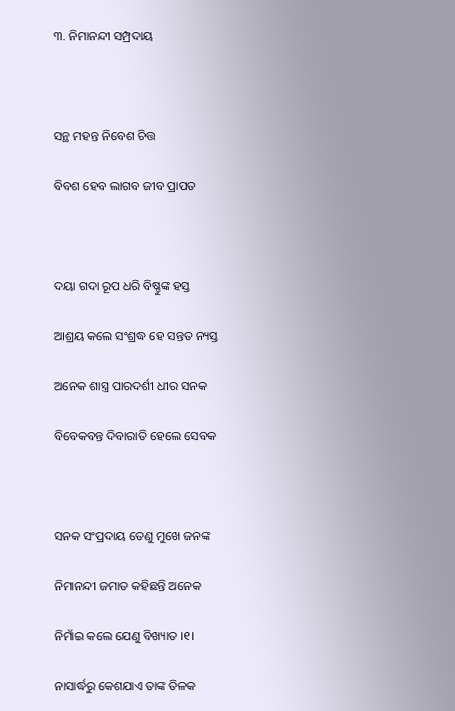୩. ନିମାନନ୍ଦୀ ସମ୍ପ୍ରଦାୟ



ସନ୍ଥ ମହନ୍ତ ନିବେଶ ଚିତ୍ତ

ବିବଶ ହେବ ଲାଗବ ଜୀବ ପ୍ରାପତ



ଦୟା ଗଦା ରୂପ ଧରି ବିଷ୍ଣୁଙ୍କ ହସ୍ତ

ଆଶ୍ରୟ କଲେ ସଂଶ୍ରଦ୍ଧ ହେ ସନ୍ତତ ନ୍ୟସ୍ତ

ଅନେକ ଶାସ୍ତ୍ର ପାରଦର୍ଶୀ ଧୀର ସନକ

ବିବେକବନ୍ତ ଦିବାରାତି ହେଲେ ସେବକ



ସନକ ସଂପ୍ରଦାୟ ତେଣୁ ମୁଖେ ଜନଙ୍କ

ନିମାନନ୍ଦୀ ଜମାତ କହିଛନ୍ତି ଅନେକ

ନିମାଁଇ କଲେ ଯେଣୁ ବିଖ୍ୟାତ ।୧।

ନାସାର୍ଦ୍ଧରୁ କେଶଯାଏ ତାଙ୍କ ତିଳକ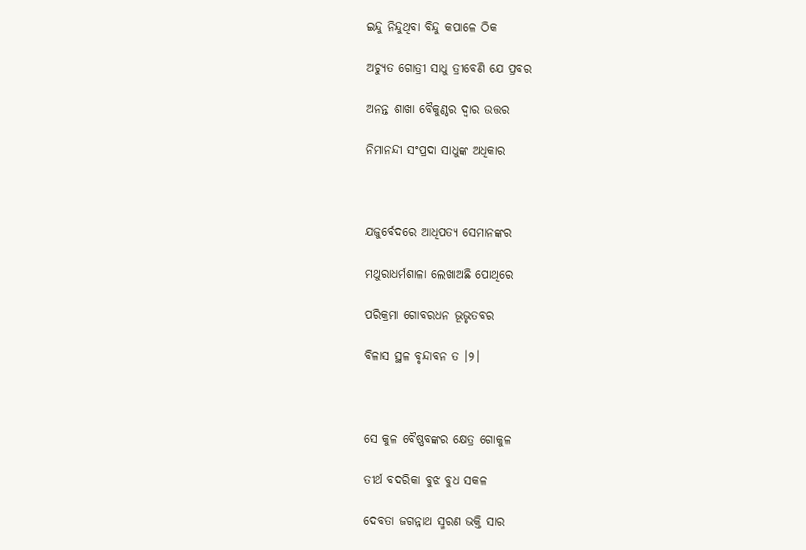ଇନ୍ଦୁ ନିନ୍ଦୁଥିବା ବିନ୍ଦୁ କପାଳେ ଠିକ

ଅଚ୍ୟୁତ ଗୋତ୍ରୀ ସାଧୁ ତ୍ରୀବେଣି ଯେ ପ୍ରବର

ଅନନ୍ତ ଶାଖା ବୈକୁଣ୍ଠର ଦ୍ଵାର ଉତ୍ତର

ନିମାନନ୍ଦୀ ସଂପ୍ରଦା ସାଧୁଙ୍କ ଅଧିକାର



ଯଜୁର୍ବେଦରେ ଆଧିପତ୍ୟ ସେମାନଙ୍କର

ମଥୁରାଧର୍ମଶାଳା ଲେଖାଅଛି ପୋଥିରେ

ପରିକ୍ରମା ଗୋବରଧନ ଭୂଭୃତବର

ବିଳାସ ସ୍ଥଳ ବୃନ୍ଦାବନ ତ ।୨।



ସେ କୁଳ ବୈଷ୍ଣବଙ୍କର କ୍ଷେତ୍ର ଗୋକୁଳ

ତୀର୍ଥ ବଦରିକା ବୁଝ ବୁଧ ସକଳ

ଦେବତା ଜଗନ୍ନାଥ ସ୍ମରଣ ଭକ୍ତି ସାର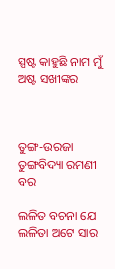ସ୍ପଷ୍ଟ କାହୁଛି ନାମ ମୁଁ ଅଷ୍ଟ ସଖୀଙ୍କର



ତୁଙ୍ଗ-ଉରଜା ତୁଙ୍ଗବିଦ୍ୟା ରମଣୀ ବର

ଲଳିତ ବଚନା ଯେ ଲଳିତା ଅଟେ ସାର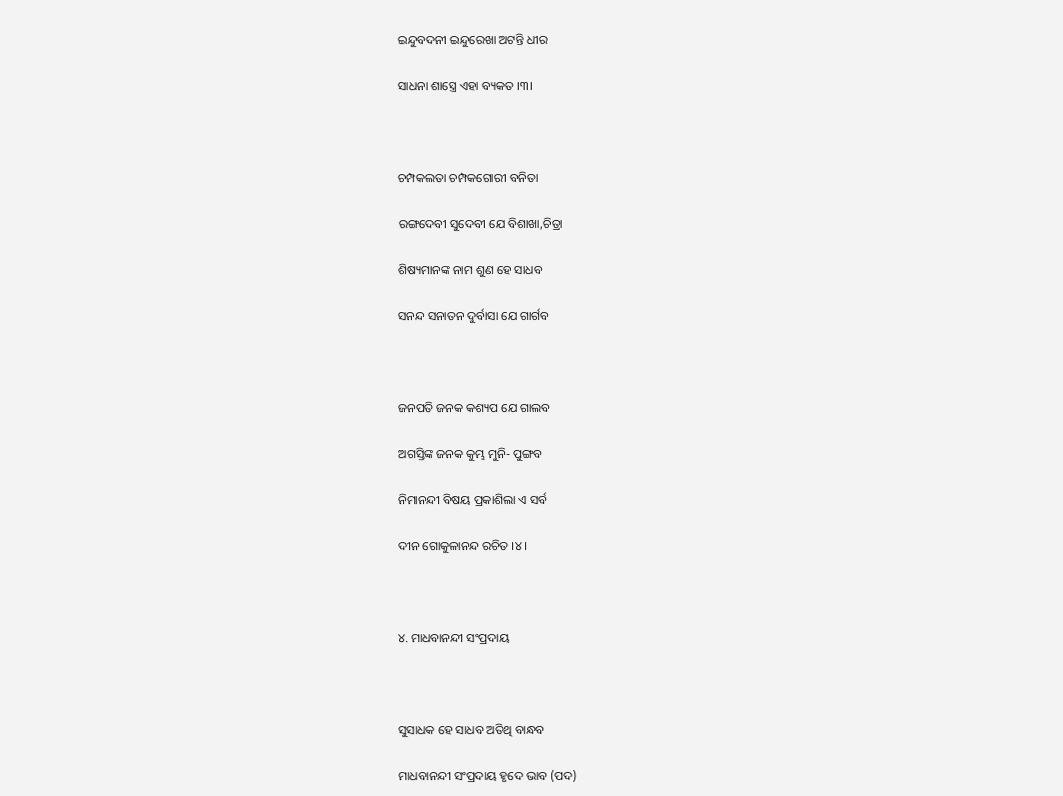ଇନ୍ଦୁବଦନୀ ଇନ୍ଦୁରେଖା ଅଟନ୍ତି ଧୀର

ସାଧନା ଶାସ୍ତ୍ରେ ଏହା ବ୍ୟକତ ।୩।



ଚମ୍ପକଲତା ଚମ୍ପକଗୋରୀ ବନିତା

ରଙ୍ଗଦେବୀ ସୁଦେବୀ ଯେ ବିଶାଖା,ଚିତ୍ରା

ଶିଷ୍ୟମାନଙ୍କ ନାମ ଶୁଣ ହେ ସାଧବ

ସନନ୍ଦ ସନାତନ ଦୁର୍ବାସା ଯେ ଗାର୍ଗବ



ଜନପତି ଜନକ କଶ୍ୟପ ଯେ ଗାଲବ

ଅଗସ୍ତିଙ୍କ ଜନକ କୁମ୍ଭ ମୁନି- ପୁଙ୍ଗବ

ନିମାନନ୍ଦୀ ବିଷୟ ପ୍ରକାଶିଲା ଏ ସର୍ବ

ଦୀନ ଗୋକୁଳାନନ୍ଦ ରଚିତ ।୪।



୪. ମାଧବାନନ୍ଦୀ ସଂପ୍ରଦାୟ



ସୁସାଧକ ହେ ସାଧବ ଅତିଥି ବାନ୍ଧବ

ମାଧବାନନ୍ଦୀ ସଂପ୍ରଦାୟ ହୃଦେ ଭାବ (ପଦ)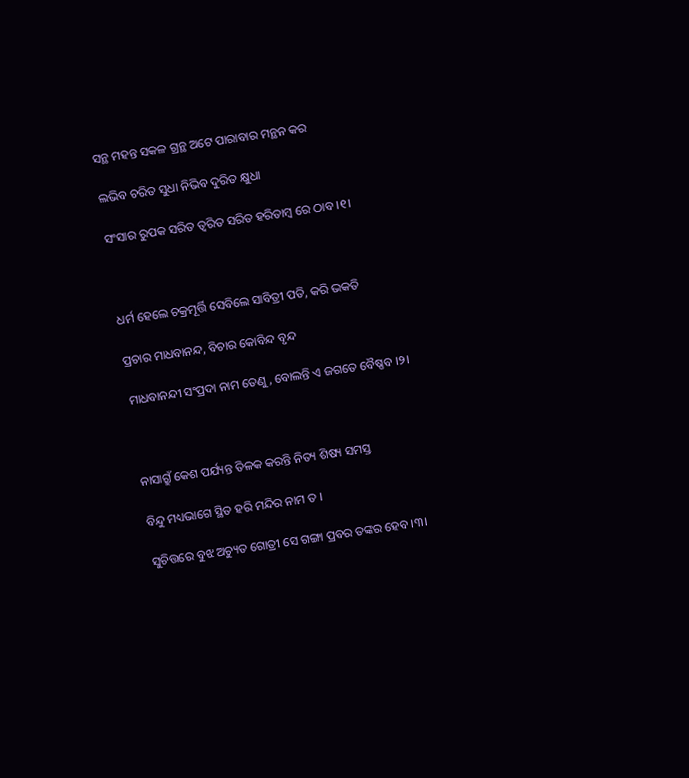ସନ୍ଥ ମହନ୍ତ ସକଳ ଗ୍ରନ୍ଥ ଅଟେ ପାରାବାର ମନ୍ଥନ କର

ଲଭିବ ଚରିତ ସୁଧା ନିଭିବ ଦୁରିତ କ୍ଷୁଧା

ସଂସାର ରୁପକ ସରିତ ତ୍ଵରିତ ସରିତ ହରିତାମ୍ବ ରେ ଠାବ ।୧।



ଧର୍ମ ହେଲେ ଚକ୍ରମୂର୍ତ୍ତି ସେବିଲେ ସାବିତ୍ରୀ ପତି, କରି ଭକତି

ପ୍ରଚାର ମାଧବାନନ୍ଦ, ବିଚାର କୋବିନ୍ଦ ବୃନ୍ଦ

ମାଧବାନନ୍ଦୀ ସଂପ୍ରଦା ନାମ ତେଣୁ, ବୋଲନ୍ତି ଏ ଜଗତେ ବୈଷ୍ଣବ ।୨।



ନାସାଗ୍ରୁଁ କେଶ ପର୍ଯ୍ୟନ୍ତ ତିଳକ କରନ୍ତି ନିତ୍ୟ ଶିଷ୍ୟ ସମସ୍ତ

ବିନ୍ଦୁ ମଧ୍ୟଭାଗେ ସ୍ଥିତ ହରି ମନ୍ଦିର ନାମ ତ ।

ସୁଚିତ୍ତରେ ବୁଝ ଅଚ୍ୟୁତ ଗୋତ୍ରୀ ସେ ଗଙ୍ଗା ପ୍ରବର ତଙ୍କର ହେବ ।୩।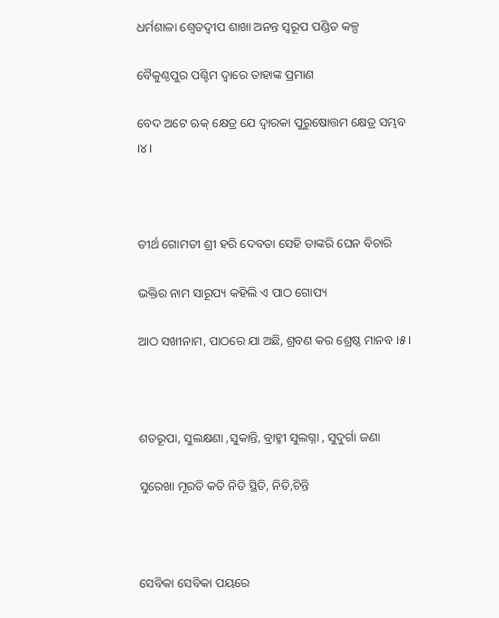ଧର୍ମଶାଳା ଶ୍ଵେତଦ୍ଵୀପ ଶାଖା ଅନନ୍ତ ସ୍ଵରୂପ ପଣ୍ଡିତ କଳ୍ପ

ବୈକୁଣ୍ଠପୁର ପଶ୍ଚିମ ଦ୍ଵାରେ ତାହାଙ୍କ ପ୍ରମାଣ

ବେଦ ଅଟେ ଋକ୍‌ କ୍ଷେତ୍ର ଯେ ଦ୍ଵାରକା ପୁରୁଷୋତ୍ତମ କ୍ଷେତ୍ର ସମ୍ଭବ ।୪।



ତୀର୍ଥ ଗୋମତୀ ଶ୍ରୀ ହରି ଦେବତା ସେହି ତାଙ୍କରି ଘେନ ବିଚାରି

ଭକ୍ତିର ନାମ ସାରୂପ୍ୟ କହିଲି ଏ ପାଠ ଗୋପ୍ୟ

ଆଠ ସଖୀନାମ, ପାଠରେ ଯା ଅଛି, ଶ୍ରବଣ କର ଶ୍ରେଷ୍ଠ ମାନବ ।୫।



ଶତରୂପା, ସୁଲକ୍ଷଣା ,ସୁକାନ୍ତି, ବ୍ରାହ୍ମୀ ସୁଲଗ୍ନା , ସୁଦୁର୍ଗା ଜଣା

ସୁରେଖା ମୂରତି କତି ନିତି ସ୍ଥିତି, ନିତି,ଚିନ୍ତି



ସେବିକା ସେବିକା ପୟରେ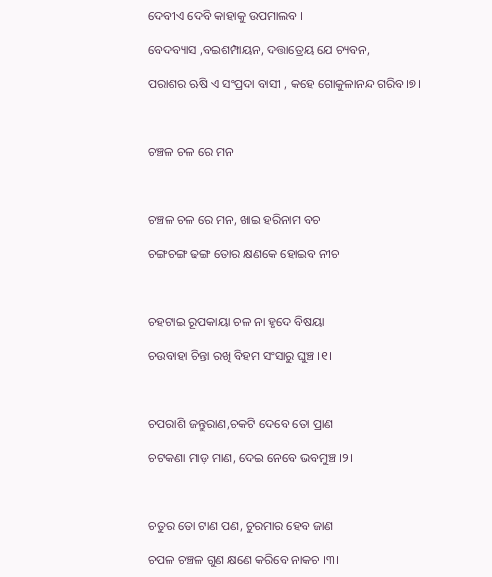ଦେବୀଏ ଦେବି କାହାକୁ ଉପମାଲବ ।

ବେଦବ୍ୟାସ ,ବଇଶମ୍ପାୟନ, ଦତ୍ତାତ୍ରେୟ ଯେ ଚ୍ୟବନ,

ପରାଶର ଋଷି ଏ ସଂପ୍ରଦା ବାସୀ , କହେ ଗୋକୁଳାନନ୍ଦ ଗରିବ।୭।



ଚଞ୍ଚଳ ଚଳ ରେ ମନ



ଚଞ୍ଚଳ ଚଳ ରେ ମନ, ଖାଇ ହରିନାମ ବଚ

ଚଙ୍ଗଚଙ୍ଗ ଢଙ୍ଗ ତୋର କ୍ଷଣକେ ହୋଇବ ନୀଚ



ଚହଟାଇ ରୂପକାୟା ଚଳ ନା ହୃଦେ ବିଷୟା

ଚଉବାହା ଚିନ୍ତା ରଖି ବିହମ ସଂସାରୁ ଘୁଞ୍ଚ ।୧।



ଚପରାଶି ଜନ୍ତୁରାଣ,ଚକଟି ଦେବେ ତୋ ପ୍ରାଣ

ଚଟକଣା ମାଡ଼ ମାଣ, ଦେଇ ନେବେ ଭବମୁଞ୍ଚ ।୨।



ଚତୁର ତୋ ଟାଣ ପଣ, ଚୁରମାର ହେବ ଜାଣ

ଚପଳ ଚଞ୍ଚଳ ଗୁଣ କ୍ଷଣେ କରିବେ ନାକଚ ।୩।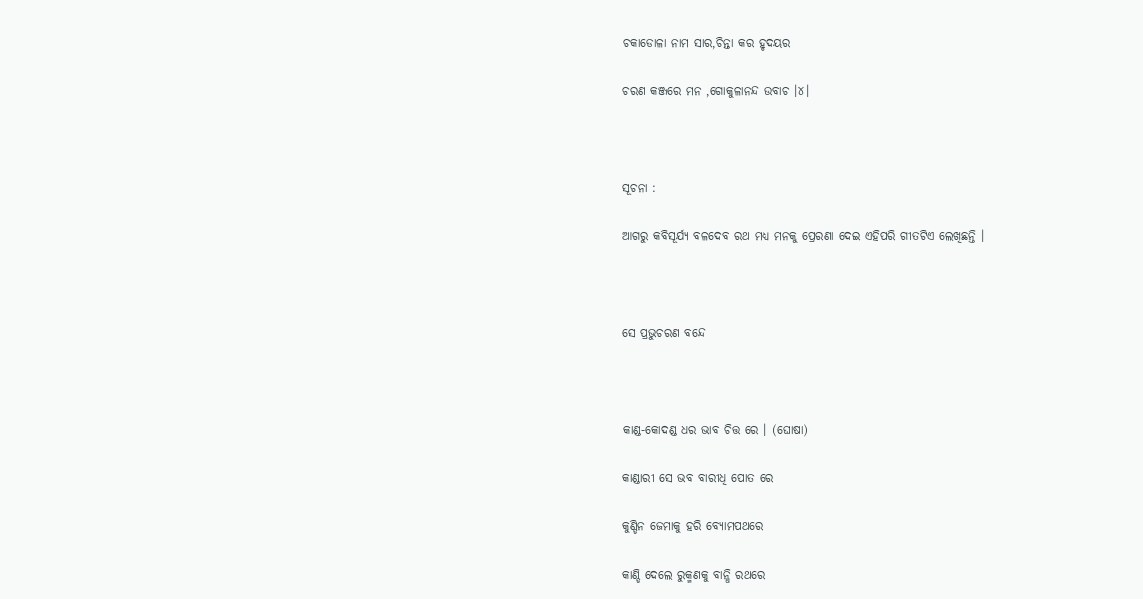ଚକାଡୋଳା ନାମ ସାର,ଚିନ୍ତା କର ହୃଦୟର

ଚରଣ କଞ୍ଜରେ ମନ ,ଗୋକୁଳାନନ୍ଦ ଉବାଚ ।୪।



ସୂଚନା :

ଆଗରୁ କବିସୂର୍ଯ୍ୟ ବଳଦେବ ରଥ ମଧ୍ୟ ମନକୁ ପ୍ରେରଣା ଦେଇ ଏହିପରି ଗୀତଟିଏ ଲେଖିଛନ୍ତି ।



ସେ ପ୍ରଭୁଚରଣ ବନ୍ଦେ



କାଣ୍ଡ-କୋଦଣ୍ଡ ଧର ଭାବ ଚିତ୍ତ ରେ । (ଘୋଷା)

କାଣ୍ଡାରୀ ସେ ଭବ ବାରୀଧି ପୋତ ରେ

କୁଣ୍ଡିନ ଜେମାକୁ ହରି ବ୍ୟୋମପଥରେ

କାଣ୍ଡି ଦେଲେ ରୁକ୍ମଣକୁ ବାନ୍ଧି ରଥରେ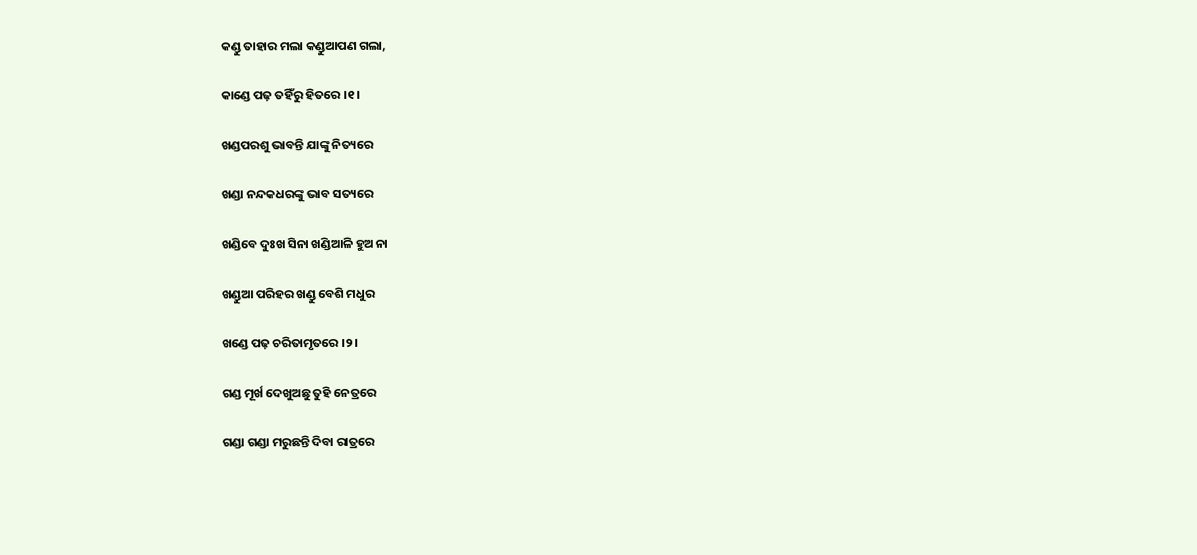କଣ୍ଡୁ ତାହାର ମଲା କଣ୍ଡୁଆପଣ ଗଲା,

କାଣ୍ଡେ ପଢ଼ ତହିଁରୁ ହିତରେ ।୧।

ଖଣ୍ଡପରଶୁ ଭାବନ୍ତି ଯାଙ୍କୁ ନିତ୍ୟରେ

ଖଣ୍ଡା ନନ୍ଦକଧରଙ୍କୁ ଭାବ ସତ୍ୟରେ

ଖଣ୍ଡିବେ ଦୁଃଖ ସିନା ଖଣ୍ଡିଆଳି ହୁଅ ନା

ଖଣ୍ଡୁଆ ପରିହର ଖଣ୍ଡୁ ବେଶି ମଧୁର

ଖଣ୍ଡେ ପଢ଼ ଚରିତାମୃତରେ ।୨।

ଗଣ୍ଡ ମୂର୍ଖ ଦେଖୁଅଛୁ ତୁହି ନେତ୍ରରେ

ଗଣ୍ଡା ଗଣ୍ଡା ମରୁଛନ୍ତି ଦିବା ରାତ୍ରରେ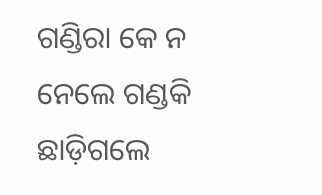ଗଣ୍ଡିରା କେ ନ ନେଲେ ଗଣ୍ଡକି ଛାଡ଼ିଗଲେ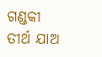ଗଣ୍ଡକୀ ତୀର୍ଥ ଯାଅ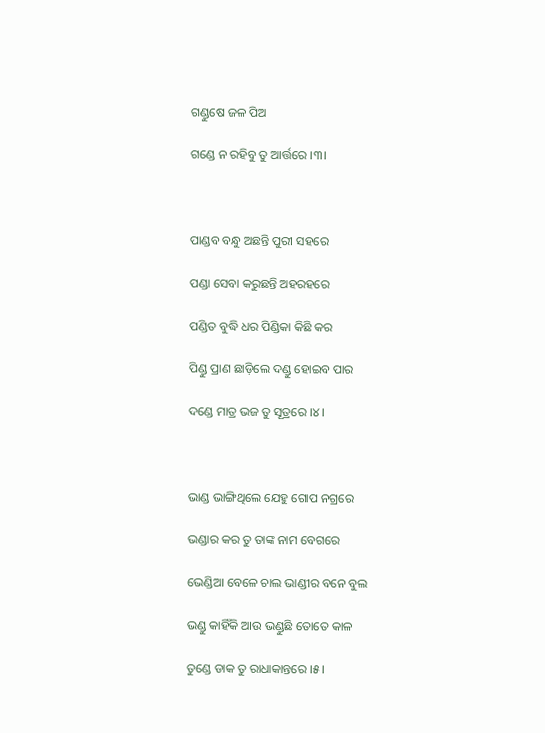ଗଣ୍ଡୁଷେ ଜଳ ପିଅ

ଗଣ୍ଡେ ନ ରହିବୁ ତୁ ଆର୍ତ୍ତରେ ।୩।



ପାଣ୍ଡବ ବନ୍ଧୁ ଅଛନ୍ତି ପୁରୀ ସହରେ

ପଣ୍ଡା ସେବା କରୁଛନ୍ତି ଅହରହରେ

ପଣ୍ଡିତ ବୁଦ୍ଧି ଧର ପିଣ୍ଡିକା କିଛି କର

ପିଣ୍ଡୁ ପ୍ରାଣ ଛାଡ଼ିଲେ ଦଣ୍ଡୁ ହୋଇବ ପାର

ଦଣ୍ଡେ ମାତ୍ର ଭଜ ତୁ ସୂତ୍ରରେ ।୪।



ଭାଣ୍ଡ ଭାଙ୍ଗିଥିଲେ ଯେହୁ ଗୋପ ନଗ୍ରରେ

ଭଣ୍ଡାର କର ତୁ ତାଙ୍କ ନାମ ବେଗରେ

ଭେଣ୍ଡିଆ ବେଳେ ଚାଲ ଭାଣ୍ଡୀର ବନେ ବୁଲ

ଭଣ୍ଡୁ କାହିଁକି ଆଉ ଭଣ୍ଡୁଛି ତୋତେ କାଳ

ତୁଣ୍ଡେ ଡାକ ତୁ ରାଧାକାନ୍ତରେ ।୫।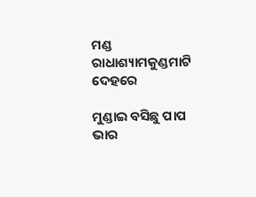ମଣ୍ଡ ରାଧାଶ୍ୟାମକୁଣ୍ଡମାଟି ଦେହରେ

ମୁଣ୍ଡାଇ ବସିଛୁ ପାପ ଭାର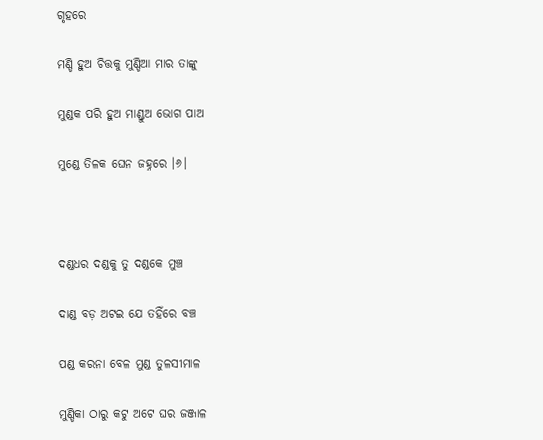ଗୃହରେ

ମଣ୍ଡି ହୁଅ ଚିତ୍ତକୁ ମୁଣ୍ଡିଆ ମାର ତାଙ୍କୁ

ମୁଣ୍ଡକ ପରି ହୁଅ ମାଣ୍ଡୁଅ ଭୋଗ ପାଅ

ମୁଣ୍ଡେ ତିଳକ ଘେନ ଜହ୍ନରେ ।୬।



ଦଣ୍ଡଧର ଦଣ୍ଡକୁ ତୁ ଦଣ୍ଡକେ ମୁଞ୍ଚ

ଦାଣ୍ଡ ବଡ଼ ଅଟଇ ଯେ ତହିଁରେ ବଞ୍ଚ

ପଣ୍ଡ କରନା ବେଳ ମୁଣ୍ଡ ତୁଳସୀମାଳ

ମୁଣ୍ଡିକା ଠାରୁ କଟୁ ଅଟେ ଘର ଜଞ୍ଜାଳ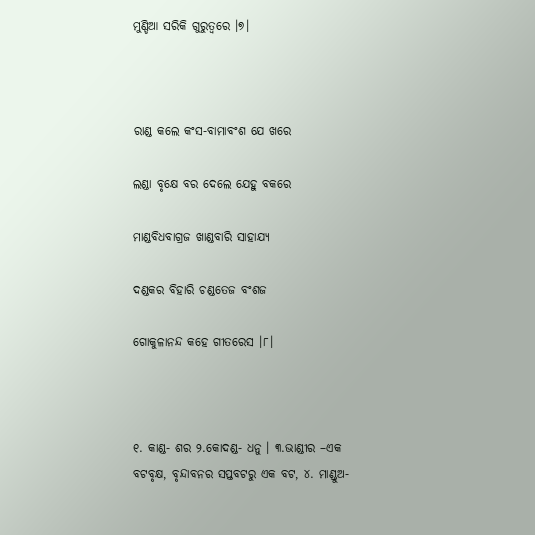ମୁଣ୍ଡିଆ ସରିକି ଗୁରୁତ୍ଵରେ ।୭।



ରାଣ୍ଡ କଲେ କଂସ-ବାମାବଂଶ ଯେ ଖରେ

ଲଣ୍ଡା ବୃକ୍ଷେ ବର ଦେଲେ ଯେହୁ ବକରେ

ମାଣ୍ଡବିଧବାଗ୍ରଜ ଖାଣ୍ଡବାରି ସାହାଯ୍ୟ

ଦଣ୍ଡକର ବିହାରି ଚଣ୍ଡତେଜ ବଂଶଜ

ଗୋକୁଳାନନ୍ଦ କହେ ଗୀତରେସ ।୮।



୧. କାଣ୍ଡ- ଶର ୨.କୋଦଣ୍ଡ- ଧନୁ । ୩.ଭାଣ୍ଡୀର –ଏକ ବଟବୃକ୍ଷ, ବୃନ୍ଦାବନର ସପ୍ତବଟରୁ ଏକ ବଟ, ୪. ମାଣ୍ଡୁଅ-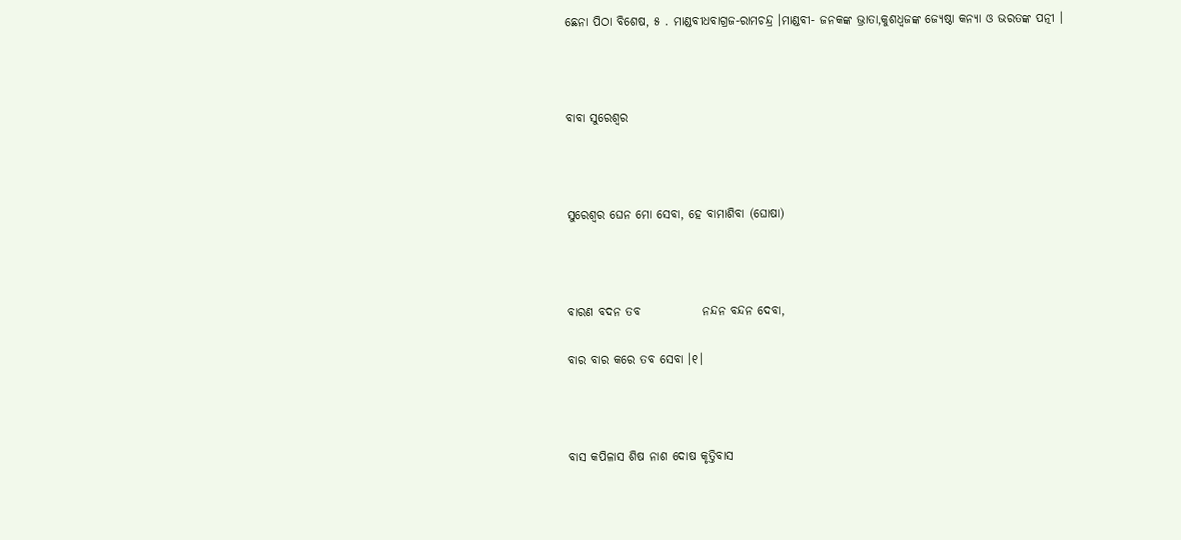ଛେନା ପିଠା ବିଶେଷ, ୫ . ମାଣ୍ଡବୀଧବାଗ୍ରଜ-ରାମଚନ୍ଦ୍ର ।ମାଣ୍ଡବୀ- ଜନକଙ୍କ ଭ୍ରାତା,କୁଶଧ୍ଵଜଙ୍କ ଜ୍ୟେଷ୍ଠା କନ୍ୟା ଓ ଭରତଙ୍କ ପତ୍ନୀ ।



ବାବା ସୁରେଶ୍ଵର



ସୁରେଶ୍ଵର ଘେନ ମୋ ସେବା, ହେ ବାମାଶିବା (ଘୋଷା)



ବାରଣ ବଦନ ତବ             ନନ୍ଦନ ବନ୍ଦନ ଦେବା,

ବାର ବାର କରେ ତବ ସେବା ।୧।



ବାସ କପିଳାସ ଶିଷ ନାଶ ଦୋଷ କୃତ୍ତିବାସ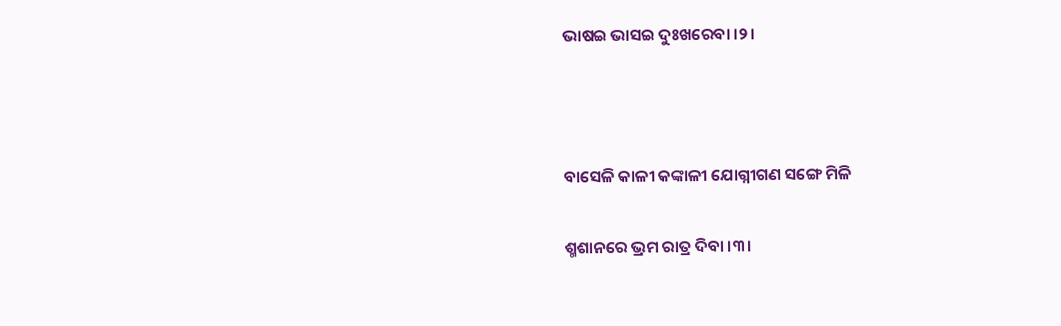ଭାଷଇ ଭାସଇ ଦୁଃଖରେବା ।୨।



ବାସେଳି କାଳୀ କଙ୍କାଳୀ ଯୋଗ୍ନୀଗଣ ସଙ୍ଗେ ମିଳି

ଶ୍ମଶାନରେ ଭ୍ରମ ରାତ୍ର ଦିବା ।୩।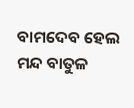ବାମଦେବ ହେଲ ମନ୍ଦ ବାତୁଳ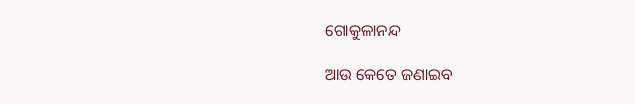ଗୋକୁଳାନନ୍ଦ

ଆଉ କେତେ ଜଣାଇବ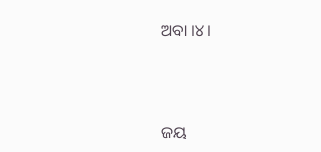ଅବା ।୪।



ଜୟ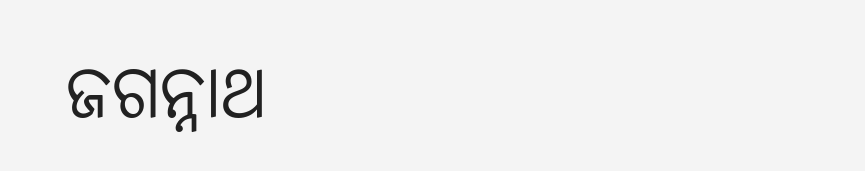ଜଗନ୍ନାଥ